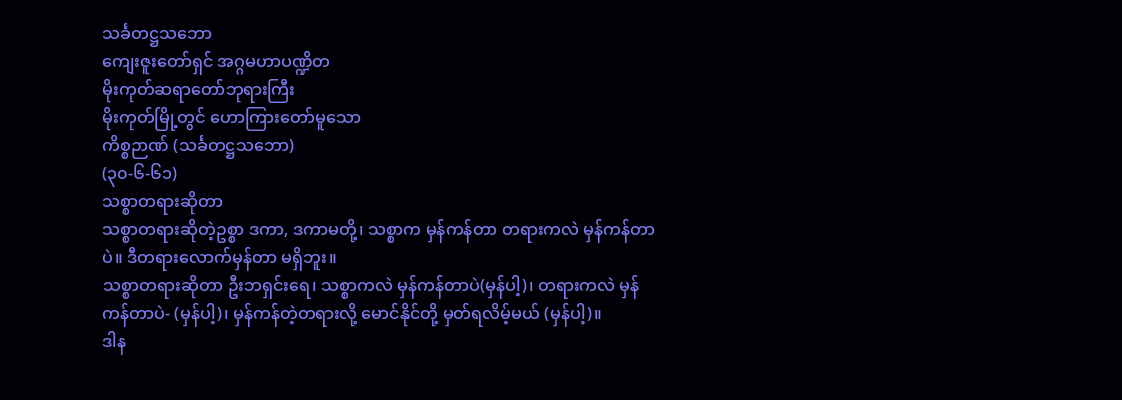သင်္ခတဋ္ဌသဘော
ကျေးဇူးတော်ရှင် အဂ္ဂမဟာပဏ္ဍိတ
မိုးကုတ်ဆရာတော်ဘုရားကြီး
မိုးကုတ်မြို့တွင် ဟောကြားတော်မူသော
ကိစ္စဉာဏ် (သင်္ခတဋ္ဌသဘော)
(၃၀-၆-၆၁)
သစ္စာတရားဆိုတာ
သစ္စာတရားဆိုတဲ့ဥစ္စာ ဒကာ, ဒကာမတို့၊ သစ္စာက မှန်ကန်တာ တရားကလဲ မှန်ကန်တာပဲ။ ဒီတရားလောက်မှန်တာ မရှိဘူး။
သစ္စာတရားဆိုတာ ဦးဘရှင်းရေ၊ သစ္စာကလဲ မှန်ကန်တာပဲ(မှန်ပါ့)၊ တရားကလဲ မှန်ကန်တာပဲ- (မှန်ပါ့)၊ မှန်ကန်တဲ့တရားလို့ မောင်နိုင်တို့ မှတ်ရလိမ့်မယ် (မှန်ပါ့)။
ဒါန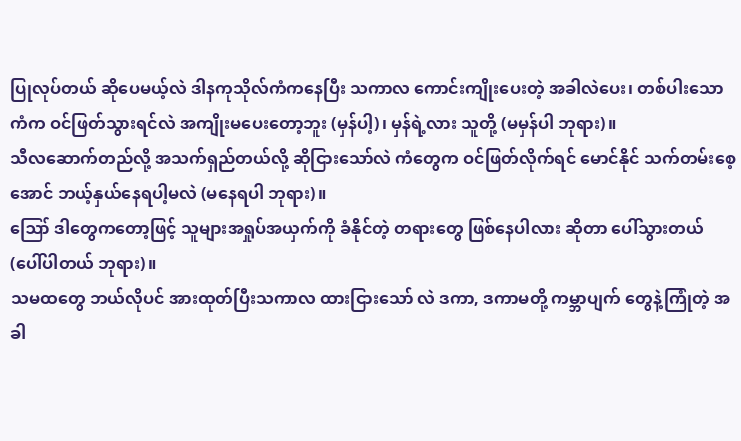ပြုလုပ်တယ် ဆိုပေမယ့်လဲ ဒါနကုသိုလ်ကံကနေပြီး သကာလ ကောင်းကျိုးပေးတဲ့ အခါလဲပေး၊ တစ်ပါးသောကံက ဝင်ဖြတ်သွားရင်လဲ အကျိုးမပေးတော့ဘူး (မှန်ပါ့)၊ မှန်ရဲ့လား သူတို့ (မမှန်ပါ ဘုရား)။
သီလဆောက်တည်လို့ အသက်ရှည်တယ်လို့ ဆိုငြားသော်လဲ ကံတွေက ဝင်ဖြတ်လိုက်ရင် မောင်နိုင် သက်တမ်းစေ့အောင် ဘယ့်နှယ်နေရပါ့မလဲ (မနေရပါ ဘုရား)။
ဪ ဒါတွေကတော့ဖြင့် သူများအရှုပ်အယှက်ကို ခံနိုင်တဲ့ တရားတွေ ဖြစ်နေပါလား ဆိုတာ ပေါ်သွားတယ် (ပေါ်ပါတယ် ဘုရား)။
သမထတွေ ဘယ်လိုပင် အားထုတ်ပြီးသကာလ ထားငြားသော် လဲ ဒကာ, ဒကာမတို့ ကမ္ဘာပျက် တွေနဲ့ကြုံတဲ့ အခါ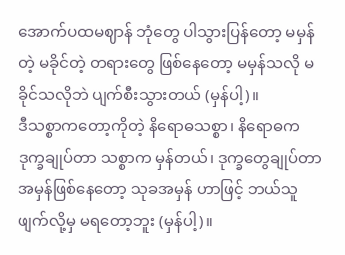အောက်ပထမဈာန် ဘုံတွေ ပါသွားပြန်တော့ မမှန်တဲ့ မခိုင်တဲ့ တရားတွေ ဖြစ်နေတော့ မမှန်သလို မခိုင်သလိုဘဲ ပျက်စီးသွားတယ် (မှန်ပါ့)။
ဒီသစ္စာကတော့ကိုတဲ့ နိရောဓသစ္စာ၊ နိရောဓက ဒုက္ခချုပ်တာ သစ္စာက မှန်တယ်၊ ဒုက္ခတွေချုပ်တာ အမှန်ဖြစ်နေတော့ သုခအမှန် ဟာဖြင့် ဘယ်သူဖျက်လို့မှ မရတော့ဘူး (မှန်ပါ့)။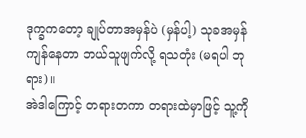ဒုက္ခကတော့ ချုပ်တာအမှန်ပဲ (မှန်ပါ့) သုခအမှန်ကျန်နေတာ ဘယ်သူဖျက်လို့ ရသတုံး (မရပါ ဘုရား)။
အဲဒါကြောင့် တရားတကာ တရားထဲမှာဖြင့် သူ့ကို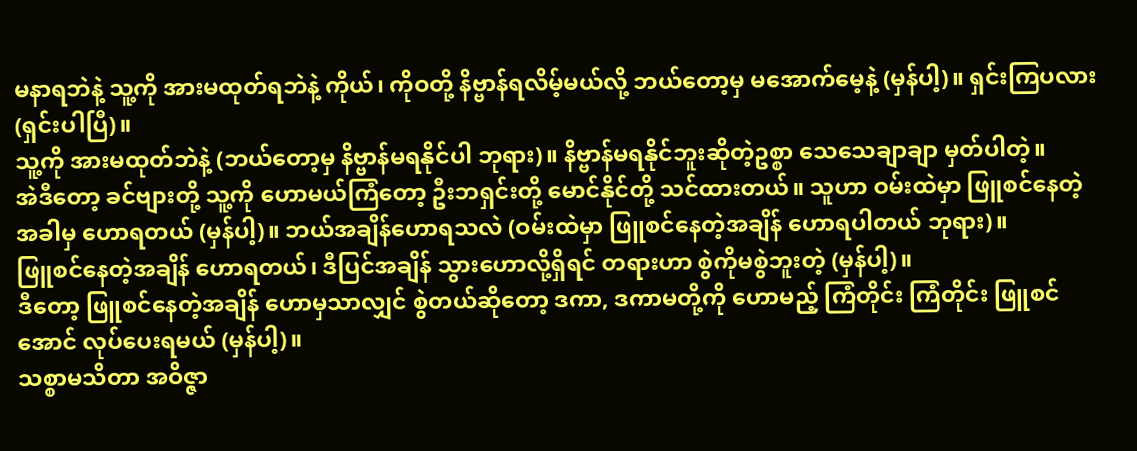မနာရဘဲနဲ့ သူ့ကို အားမထုတ်ရဘဲနဲ့ ကိုယ်၊ ကိုဝတို့ နိဗ္ဗာန်ရလိမ့်မယ်လို့ ဘယ်တော့မှ မအောက်မေ့နဲ့ (မှန်ပါ့)။ ရှင်းကြပလား (ရှင်းပါပြီ)။
သူ့ကို အားမထုတ်ဘဲနဲ့ (ဘယ်တော့မှ နိဗ္ဗာန်မရနိုင်ပါ ဘုရား)။ နိဗ္ဗာန်မရနိုင်ဘူးဆိုတဲ့ဥစ္စာ သေသေချာချာ မှတ်ပါတဲ့။
အဲဒီတော့ ခင်ဗျားတို့ သူ့ကို ဟောမယ်ကြံတော့ ဦးဘရှင်းတို့ မောင်နိုင်တို့ သင်ထားတယ်။ သူဟာ ဝမ်းထဲမှာ ဖြူစင်နေတဲ့အခါမှ ဟောရတယ် (မှန်ပါ့)။ ဘယ်အချိန်ဟောရသလဲ (ဝမ်းထဲမှာ ဖြူစင်နေတဲ့အချိန် ဟောရပါတယ် ဘုရား)။
ဖြူစင်နေတဲ့အချိန် ဟောရတယ်၊ ဒီပြင်အချိန် သွားဟောလို့ရှိရင် တရားဟာ စွဲကိုမစွဲဘူးတဲ့ (မှန်ပါ့)။
ဒီတော့ ဖြူစင်နေတဲ့အချိန် ဟောမှသာလျှင် စွဲတယ်ဆိုတော့ ဒကာ, ဒကာမတို့ကို ဟောမည့် ကြံတိုင်း ကြံတိုင်း ဖြူစင်အောင် လုပ်ပေးရမယ် (မှန်ပါ့)။
သစ္စာမသိတာ အဝိဇ္ဇာ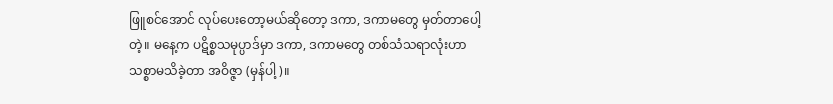ဖြူစင်အောင် လုပ်ပေးတော့မယ်ဆိုတော့ ဒကာ, ဒကာမတွေ မှတ်တာပေါ့တဲ့။ မနေ့က ပဋိစ္စသမုပ္ပာဒ်မှာ ဒကာ, ဒကာမတွေ တစ်သံသရာလုံးဟာ သစ္စာမသိခဲ့တာ အဝိဇ္ဇာ (မှန်ပါ့)။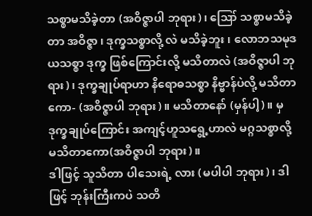သစ္စာမသိခဲ့တာ (အဝိဇ္ဇာပါ ဘုရား)၊ ဪ သစ္စာမသိခဲ့တာ အဝိဇ္ဇာ၊ ဒုက္ခသစ္စာလို့ လဲ မသိခဲ့ဘူး၊ လောဘသမုဒယသစ္စာ ဒုက္ခ ဖြစ်ကြောင်းလို့ မသိတာလဲ (အဝိဇ္ဇာပါ ဘုရား)၊ ဒုက္ခချုပ်ရာဟာ နိရောဓသစ္စာ နိဗ္ဗာန်ပဲလို့ မသိတာကော- (အဝိဇ္ဇာပါ ဘုရား)။ မသိတာနော် (မှန်ပါ့)။ မှ ဒုက္ခချုပ်ကြောင်း အကျင့်ဟူသရွေ့ဟာလဲ မဂ္ဂသစ္စာလို့ မသိတာကော(အဝိဇ္ဇာပါ ဘုရား)။
ဒါဖြင့် သူသိတာ ပါသေးရဲ့ လား (မပါပါ ဘုရား)၊ ဒါဖြင့် ဘုန်းကြီးကပဲ သတိ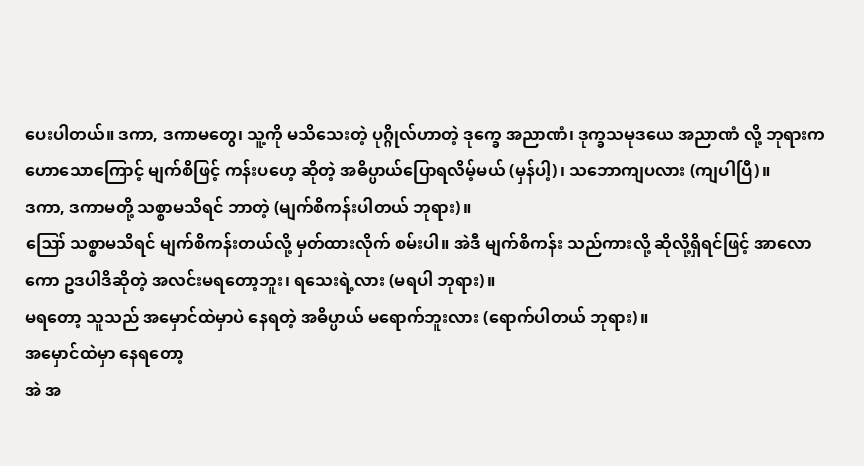ပေးပါတယ်။ ဒကာ, ဒကာမတွေ၊ သူ့ကို မသိသေးတဲ့ ပုဂ္ဂိုလ်ဟာတဲ့ ဒုက္ခေ အညာဏံ၊ ဒုက္ခသမုဒယေ အညာဏံ လို့ ဘုရားက ဟောသောကြောင့် မျက်စိဖြင့် ကန်းပဟေ့ ဆိုတဲ့ အဓိပ္ပာယ်ပြောရလိမ့်မယ် (မှန်ပါ့)၊ သဘောကျပလား (ကျပါပြီ)။
ဒကာ, ဒကာမတို့ သစ္စာမသိရင် ဘာတဲ့ (မျက်စိကန်းပါတယ် ဘုရား)။
ဪ သစ္စာမသိရင် မျက်စိကန်းတယ်လို့ မှတ်ထားလိုက် စမ်းပါ။ အဲဒီ မျက်စိကန်း သည်ကားလို့ ဆိုလို့ရှိရင်ဖြင့် အာလောကော ဥဒပါဒိဆိုတဲ့ အလင်းမရတော့ဘူး၊ ရသေးရဲ့လား (မရပါ ဘုရား)။
မရတော့ သူသည် အမှောင်ထဲမှာပဲ နေရတဲ့ အဓိပ္ပာယ် မရောက်ဘူးလား (ရောက်ပါတယ် ဘုရား)။
အမှောင်ထဲမှာ နေရတော့
အဲ အ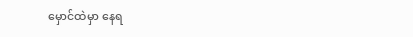မှောင်ထဲမှာ နေရ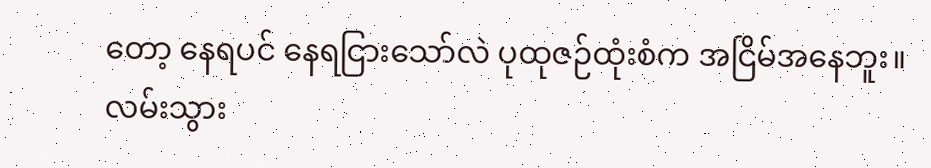တော့ နေရပင် နေရငြားသော်လဲ ပုထုဇဉ်ထုံးစံက အငြိမ်အနေဘူး။ လမ်းသွား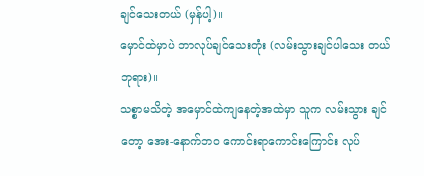ချင်သေးတယ် (မှန်ပါ့)။
မှောင်ထဲမှာပဲ ဘာလုပ်ချင်သေးတုံး (လမ်းသွားချင်ပါသေး တယ် ဘုရား)။
သစ္စာမသိတဲ့ အမှောင်ထဲကျနေတဲ့အထဲမှာ သူက လမ်းသွား ချင်တော့ အေး-နောက်ဘဝ ကောင်းရာကောင်းကြောင်း လုပ်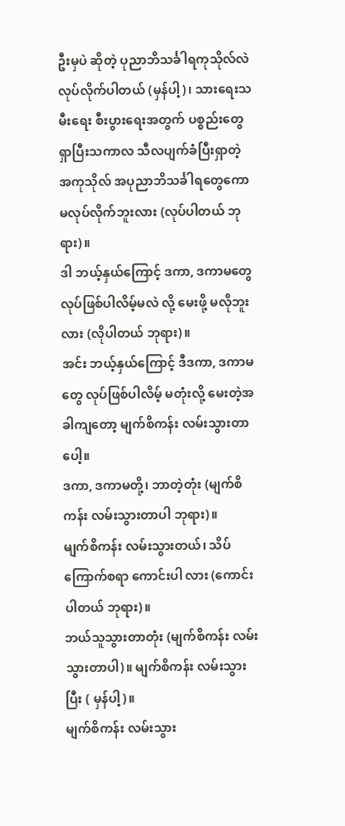ဦးမှပဲ ဆိုတဲ့ ပုညာဘိသင်္ခါရကုသိုလ်လဲ လုပ်လိုက်ပါတယ် (မှန်ပါ့)၊ သားရေးသမီးရေး စီးပွားရေးအတွက် ပစ္စည်းတွေရှာပြီးသကာလ သီလပျက်ခံပြီးရှာတဲ့ အကုသိုလ် အပုညာဘိသင်္ခါရတွေကော မလုပ်လိုက်ဘူးလား (လုပ်ပါတယ် ဘုရား)။
ဒါ ဘယ့်နှယ်ကြောင့် ဒကာ, ဒကာမတွေ လုပ်ဖြစ်ပါလိမ့်မလဲ လို့ မေးဖို့ မလိုဘူးလား (လိုပါတယ် ဘုရား)။
အင်း ဘယ့်နှယ်ကြောင့် ဒီဒကာ, ဒကာမတွေ လုပ်ဖြစ်ပါလိမ့် မတုံးလို့ မေးတဲ့အခါကျတော့ မျက်စိကန်း လမ်းသွားတာပေါ့။
ဒကာ, ဒကာမတို့၊ ဘာတဲ့တုံး (မျက်စိကန်း လမ်းသွားတာပါ ဘုရား)။
မျက်စိကန်း လမ်းသွားတယ်၊ သိပ်ကြောက်စရာ ကောင်းပါ လား (ကောင်းပါတယ် ဘုရား)။
ဘယ်သူသွားတာတုံး (မျက်စိကန်း လမ်းသွားတာပါ)။ မျက်စိကန်း လမ်းသွားပြီး ( မှန်ပါ့)။
မျက်စိကန်း လမ်းသွား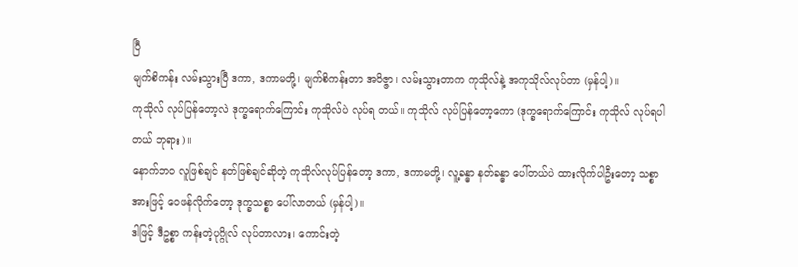ပြီ
မျက်စိကန်း လမ်းသွားပြီ ဒကာ, ဒကာမတို့၊ မျက်စိကန်းတာ အဝိဇ္ဇာ၊ လမ်းသွားတာက ကုသိုလ်နဲ့ အကုသိုလ်လုပ်တာ (မှန်ပါ့)။
ကုသိုလ် လုပ်ပြန်တော့လဲ ဒုက္ခရောက်ကြောင်း ကုသိုလ်ပဲ လုပ်ရ တယ်။ ကုသိုလ် လုပ်ပြန်တော့ကော (ဒုက္ခရောက်ကြောင်း ကုသိုလ် လုပ်ရပါတယ် ဘုရား)။
နောက်ဘဝ လူဖြစ်ချင် နတ်ဖြစ်ချင်ဆိုတဲ့ ကုသိုလ်လုပ်ပြန်တော့ ဒကာ, ဒကာမတို့၊ လူ့ခန္ဓာ နတ်ခန္ဓာ ပေါ်တယ်ပဲ ထားလိုက်ပါဦးတော့ သစ္စာအားဖြင့် ဝေဖန်လိုက်တော့ ဒုက္ခသစ္စာ ပေါ်လာတယ် (မှန်ပါ့)။
ဒါဖြင့် ဒီဥစ္စာ ကန်းတဲ့ပုဂ္ဂိုလ် လုပ်တာလား၊ ကောင်းတဲ့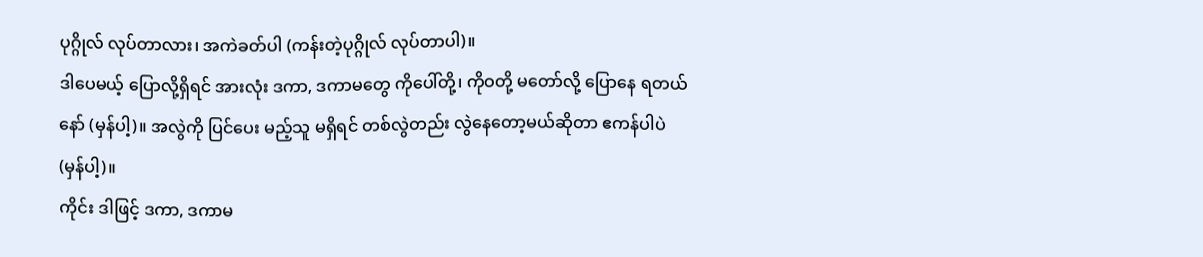ပုဂ္ဂိုလ် လုပ်တာလား၊ အကဲခတ်ပါ (ကန်းတဲ့ပုဂ္ဂိုလ် လုပ်တာပါ)။
ဒါပေမယ့် ပြောလို့ရှိရင် အားလုံး ဒကာ, ဒကာမတွေ ကိုပေါ်တို့၊ ကိုဝတို့ မတော်လို့ ပြောနေ ရတယ်နော် (မှန်ပါ့)။ အလွဲကို ပြင်ပေး မည့်သူ မရှိရင် တစ်လွဲတည်း လွဲနေတော့မယ်ဆိုတာ ဧကန်ပါပဲ (မှန်ပါ့)။
ကိုင်း ဒါဖြင့် ဒကာ, ဒကာမ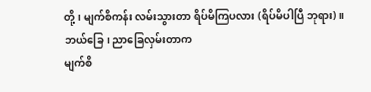တို့၊ မျက်စိကန်း လမ်းသွားတာ ရိပ်မိကြပလား (ရိပ်မိပါပြီ ဘုရား)။
ဘယ်ခြေ၊ ညာခြေလှမ်းတာက
မျက်စိ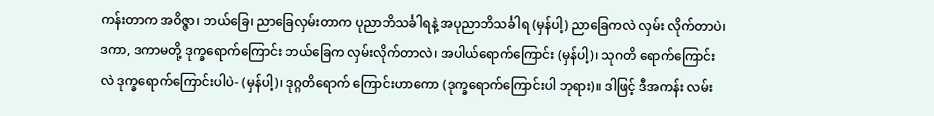ကန်းတာက အဝိဇ္ဇာ၊ ဘယ်ခြေ၊ ညာခြေလှမ်းတာက ပုညာဘိသင်္ခါရနဲ့ အပုညာဘိသင်္ခါရ (မှန်ပါ့) ညာခြေကလဲ လှမ်း လိုက်တာပဲ၊ ဒကာ, ဒကာမတို့ ဒုက္ခရောက်ကြောင်း ဘယ်ခြေက လှမ်းလိုက်တာလဲ၊ အပါယ်ရောက်ကြောင်း (မှန်ပါ့)၊ သုဂတိ ရောက်ကြောင်းလဲ ဒုက္ခရောက်ကြောင်းပါပဲ- (မှန်ပါ့)၊ ဒုဂ္ဂတိရောက် ကြောင်းဟာကော (ဒုက္ခရောက်ကြောင်းပါ ဘုရား)။ ဒါဖြင့် ဒီအကန်း လမ်း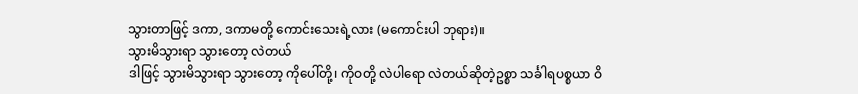သွားတာဖြင့် ဒကာ, ဒကာမတို့ ကောင်းသေးရဲ့လား (မကောင်းပါ ဘုရား)။
သွားမိသွားရာ သွားတော့ လဲတယ်
ဒါဖြင့် သွားမိသွားရာ သွားတော့ ကိုပေါ်တို့၊ ကိုဝတို့ လဲပါရော လဲတယ်ဆိုတဲ့ဥစ္စာ သင်္ခါရပစ္စယာ ဝိ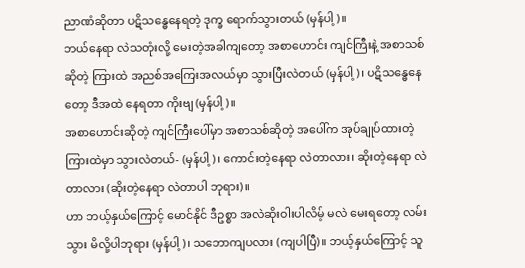ညာဏံဆိုတာ ပဋိသန္ဓေနေရတဲ့ ဒုက္ခ ရောက်သွားတယ် (မှန်ပါ့)။
ဘယ်နေရာ လဲသတုံးလို့ မေးတဲ့အခါကျတော့ အစာဟောင်း ကျင်ကြီးနဲ့ အစာသစ်ဆိုတဲ့ ကြားထဲ အညစ်အကြေးအလယ်မှာ သွားပြီးလဲတယ် (မှန်ပါ့)၊ ပဋိသန္ဓေနေတော့ ဒီအထဲ နေရတာ ကိုးဗျ (မှန်ပါ့)။
အစာဟောင်းဆိုတဲ့ ကျင်ကြီးပေါ်မှာ အစာသစ်ဆိုတဲ့ အပေါ်က အုပ်ချုပ်ထားတဲ့ကြားထဲမှာ သွားလဲတယ်- (မှန်ပါ့)၊ ကောင်းတဲ့နေရာ လဲတာလား၊ ဆိုးတဲ့နေရာ လဲတာလား (ဆိုးတဲ့နေရာ လဲတာပါ ဘုရား)။
ဟာ ဘယ့်နှယ်ကြောင့် မောင်နိုင် ဒီဥစ္စာ အလဲဆိုးဝါးပါလိမ့် မလဲ မေးရတော့ လမ်းသွား မိလို့ပါဘုရား (မှန်ပါ့)၊ သဘောကျပလား (ကျပါပြီ)။ ဘယ့်နှယ်ကြောင့် သူ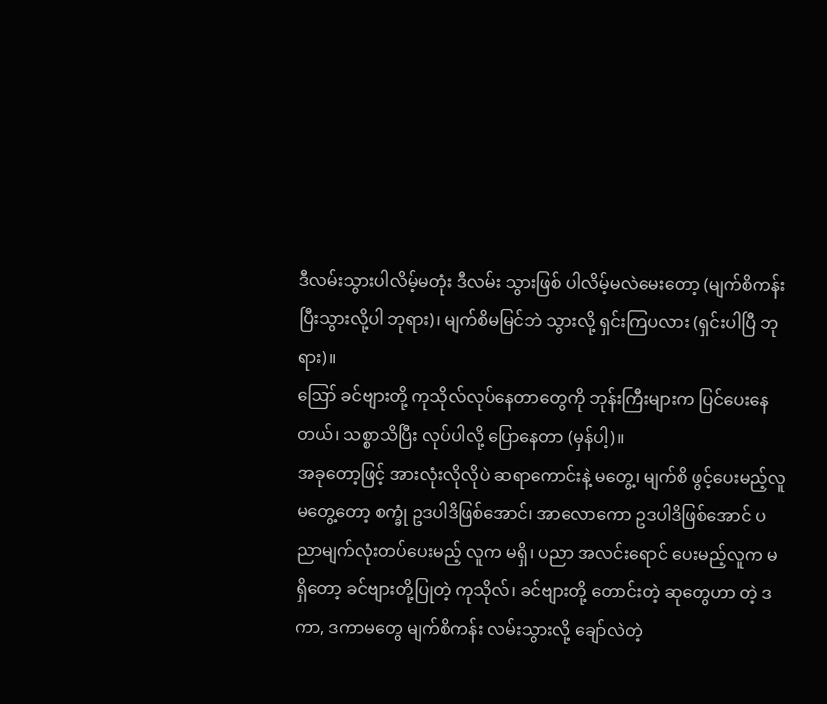ဒီလမ်းသွားပါလိမ့်မတုံး ဒီလမ်း သွားဖြစ် ပါလိမ့်မလဲမေးတော့ (မျက်စိကန်းပြီးသွားလို့ပါ ဘုရား)၊ မျက်စိမမြင်ဘဲ သွားလို့ ရှင်းကြပလား (ရှင်းပါပြီ ဘုရား)။
ဪ ခင်ဗျားတို့ ကုသိုလ်လုပ်နေတာတွေကို ဘုန်းကြီးများက ပြင်ပေးနေတယ်၊ သစ္စာသိပြီး လုပ်ပါလို့ ပြောနေတာ (မှန်ပါ့)။
အခုတော့ဖြင့် အားလုံးလိုလိုပဲ ဆရာကောင်းနဲ့ မတွေ့၊ မျက်စိ ဖွင့်ပေးမည့်လူ မတွေ့တော့ စက္ခုံ ဥဒပါဒိဖြစ်အောင်၊ အာလောကော ဥဒပါဒိဖြစ်အောင် ပညာမျက်လုံးတပ်ပေးမည့် လူက မရှိ၊ ပညာ အလင်းရောင် ပေးမည့်လူက မရှိတော့ ခင်ဗျားတို့ပြုတဲ့ ကုသိုလ်၊ ခင်ဗျားတို့ တောင်းတဲ့ ဆုတွေဟာ တဲ့ ဒကာ, ဒကာမတွေ မျက်စိကန်း လမ်းသွားလို့ ချော်လဲတဲ့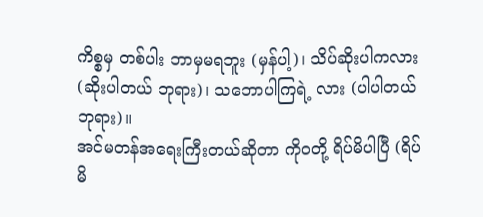ကိစ္စမှ တစ်ပါး ဘာမှမရဘူး (မှန်ပါ့)၊ သိပ်ဆိုးပါကလား (ဆိုးပါတယ် ဘုရား)၊ သဘောပါကြရဲ့ လား (ပါပါတယ် ဘုရား)။
အင်မတန်အရေးကြီးတယ်ဆိုတာ ကိုဝတို့ ရိပ်မိပါပြီ (ရိပ်မိ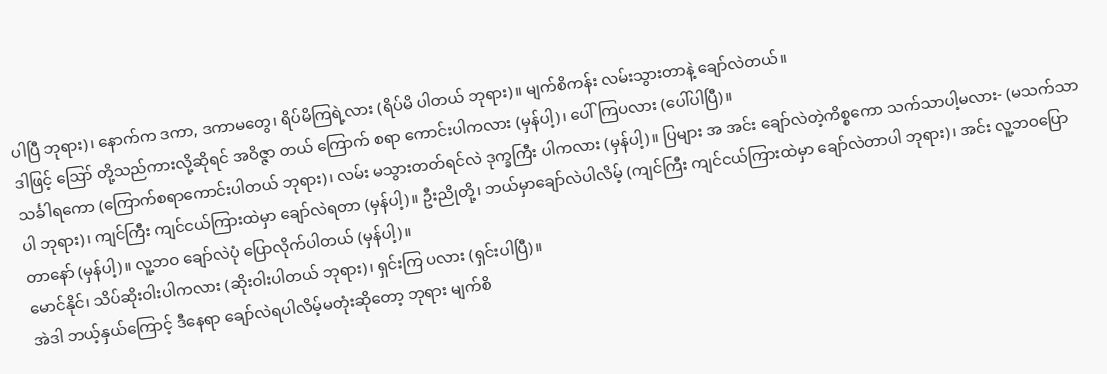ပါပြီ ဘုရား)၊ နောက်က ဒကာ, ဒကာမတွေ၊ ရိပ်မိကြရဲ့လား (ရိပ်မိ ပါတယ် ဘုရား)။ မျက်စိကန်း လမ်းသွားတာနဲ့ ချော်လဲတယ်။
ဒါဖြင့် ဪ တို့သည်ကားလို့ဆိုရင် အဝိဇ္ဇာ တယ် ကြောက် စရာ ကောင်းပါကလား (မှန်ပါ့)၊ ပေါ်ကြပလား (ပေါ်ပါပြီ)။
သင်္ခါရကော (ကြောက်စရာကောင်းပါတယ် ဘုရား)၊ လမ်း မသွားတတ်ရင်လဲ ဒုက္ခကြီး ပါကလား (မှန်ပါ့)။ ပြများ အ အင်း ချော်လဲတဲ့ကိစ္စကော သက်သာပါ့မလား- (မသက်သာပါ ဘုရား)၊ ကျင်ကြီး ကျင်ငယ်ကြားထဲမှာ ချော်လဲရတာ (မှန်ပါ့)။ ဦးညိုတို့၊ ဘယ်မှာချော်လဲပါလိမ့် (ကျင်ကြီး ကျင်ငယ်ကြားထဲမှာ ချော်လဲတာပါ ဘုရား)၊ အင်း လူ့ဘဝပြောတာနော် (မှန်ပါ့)။ လူ့ဘဝ ချော်လဲပုံ ပြောလိုက်ပါတယ် (မှန်ပါ့)။
မောင်နိုင်၊ သိပ်ဆိုးဝါးပါကလား (ဆိုးဝါးပါတယ် ဘုရား)၊ ရှင်းကြ ပလား (ရှင်းပါပြီ)။
အဲဒါ ဘယ့်နှယ်ကြောင့် ဒီနေရာ ချော်လဲရပါလိမ့်မတုံးဆိုတော့ ဘုရား မျက်စိ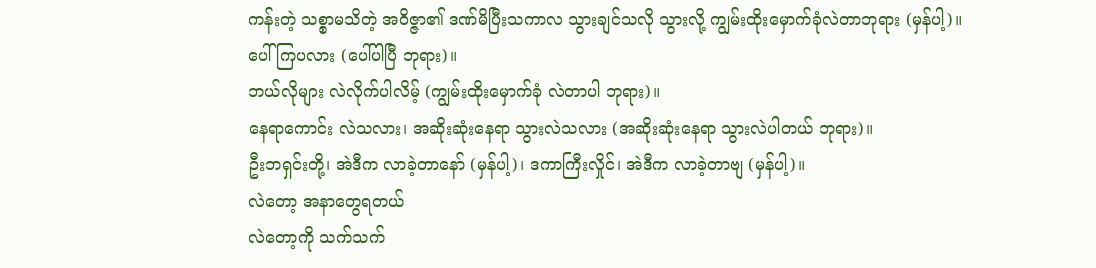ကန်းတဲ့ သစ္စာမသိတဲ့ အဝိဇ္ဇာ၏ ဒဏ်မိပြီးသကာလ သွားချင်သလို သွားလို့ ကျွမ်းထိုးမှောက်ခုံလဲတာဘုရား (မှန်ပါ့)။ ပေါ်ကြပလား (ပေါ်ပါပြီ ဘုရား)။
ဘယ်လိုများ လဲလိုက်ပါလိမ့် (ကျွမ်းထိုးမှောက်ခုံ လဲတာပါ ဘုရား)။
နေရာကောင်း လဲသလား၊ အဆိုးဆုံးနေရာ သွားလဲသလား (အဆိုးဆုံးနေရာ သွားလဲပါတယ် ဘုရား)။
ဦးဘရှင်းတို့၊ အဲဒီက လာခဲ့တာနော် (မှန်ပါ့)၊ ဒကာကြီးလှိုင်၊ အဲဒီက လာခဲ့တာဗျ (မှန်ပါ့)။
လဲတော့ အနာတွေရတယ်
လဲတော့ကို သက်သက်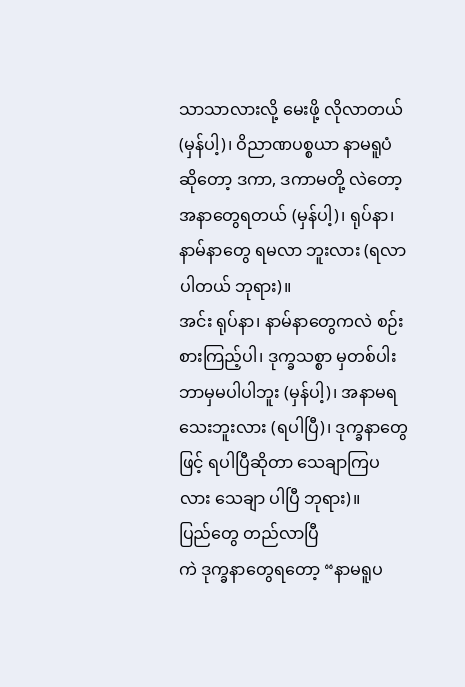သာသာလားလို့ မေးဖို့ လိုလာတယ် (မှန်ပါ့)၊ ဝိညာဏပစ္စယာ နာမရူပံ ဆိုတော့ ဒကာ, ဒကာမတို့ လဲတော့ အနာတွေရတယ် (မှန်ပါ့)၊ ရုပ်နာ၊ နာမ်နာတွေ ရမလာ ဘူးလား (ရလာပါတယ် ဘုရား)။
အင်း ရုပ်နာ၊ နာမ်နာတွေကလဲ စဉ်းစားကြည့်ပါ၊ ဒုက္ခသစ္စာ မှတစ်ပါး ဘာမှမပါပါဘူး (မှန်ပါ့)၊ အနာမရသေးဘူးလား (ရပါပြီ)၊ ဒုက္ခနာတွေဖြင့် ရပါပြီဆိုတာ သေချာကြပလား သေချာ ပါပြီ ဘုရား)။
ပြည်တွေ တည်လာပြီ
ကဲ ဒုက္ခနာတွေရတော့ “နာမရူပ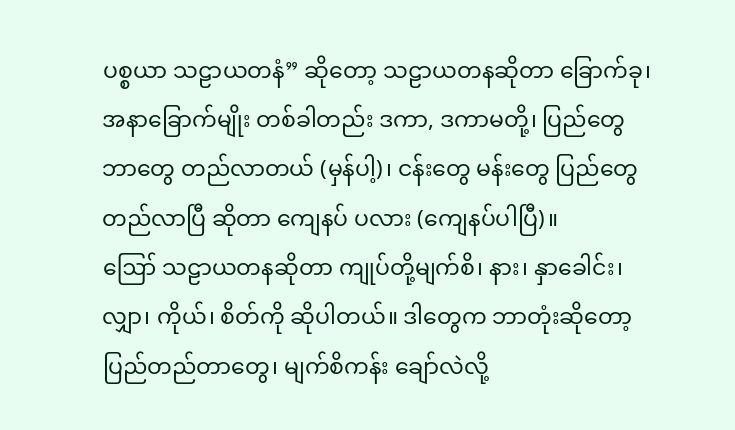ပစ္စယာ သဠာယတနံ” ဆိုတော့ သဠာယတနဆိုတာ ခြောက်ခု၊ အနာခြောက်မျိုး တစ်ခါတည်း ဒကာ, ဒကာမတို့၊ ပြည်တွေဘာတွေ တည်လာတယ် (မှန်ပါ့)၊ ငန်းတွေ မန်းတွေ ပြည်တွေ တည်လာပြီ ဆိုတာ ကျေနပ် ပလား (ကျေနပ်ပါပြီ)။
ဪ သဠာယတနဆိုတာ ကျုပ်တို့မျက်စိ၊ နား၊ နှာခေါင်း၊ လျှာ၊ ကိုယ်၊ စိတ်ကို ဆိုပါတယ်။ ဒါတွေက ဘာတုံးဆိုတော့ ပြည်တည်တာတွေ၊ မျက်စိကန်း ချော်လဲလို့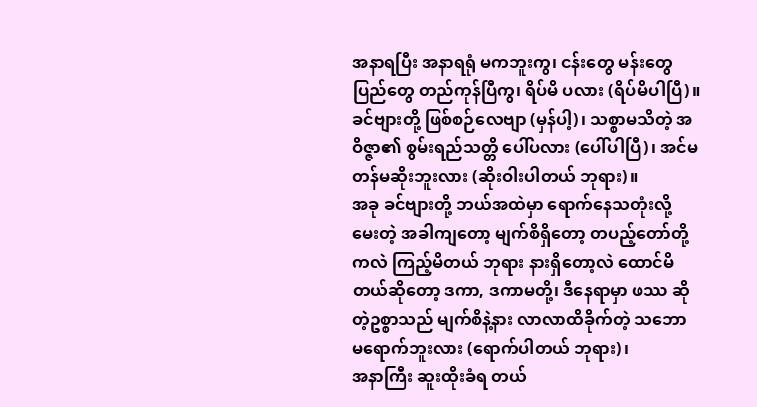အနာရပြီး အနာရရုံ မကဘူးကွ၊ ငန်းတွေ မန်းတွေ ပြည်တွေ တည်ကုန်ပြီကွ၊ ရိပ်မိ ပလား (ရိပ်မိပါပြီ)။
ခင်ဗျားတို့ ဖြစ်စဉ်လေဗျာ (မှန်ပါ့)၊ သစ္စာမသိတဲ့ အဝိဇ္ဇာ၏ စွမ်းရည်သတ္တိ ပေါ်ပလား (ပေါ်ပါပြီ)၊ အင်မတန်မဆိုးဘူးလား (ဆိုးဝါးပါတယ် ဘုရား)။
အခု ခင်ဗျားတို့ ဘယ်အထဲမှာ ရောက်နေသတုံးလို့ မေးတဲ့ အခါကျတော့ မျက်စိရှိတော့ တပည့်တော်တို့ကလဲ ကြည့်မိတယ် ဘုရား နားရှိတော့လဲ ထောင်မိတယ်ဆိုတော့ ဒကာ, ဒကာမတို့၊ ဒီနေရာမှာ ဖဿ ဆိုတဲ့ဥစ္စာသည် မျက်စိနဲ့နား လာလာထိခိုက်တဲ့ သဘော မရောက်ဘူးလား (ရောက်ပါတယ် ဘုရား)၊
အနာကြီး ဆူးထိုးခံရ တယ်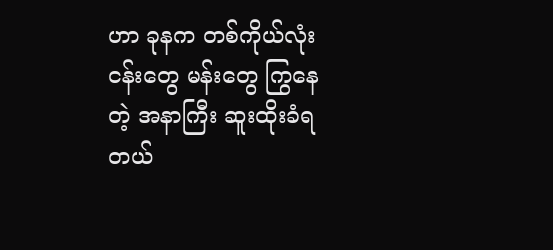ဟာ ခုနက တစ်ကိုယ်လုံး ငန်းတွေ မန်းတွေ ကြွနေတဲ့ အနာကြီး ဆူးထိုးခံရ တယ်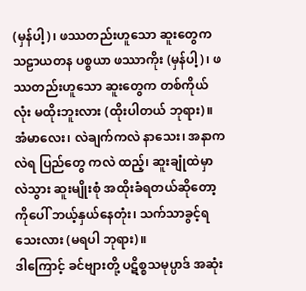(မှန်ပါ့)၊ ဖဿတည်းဟူသော ဆူးတွေက သဠာယတန ပစ္စယာ ဖဿာကိုး (မှန်ပါ့)၊ ဖဿတည်းဟူသော ဆူးတွေက တစ်ကိုယ်လုံး မထိုးဘူးလား (ထိုးပါတယ် ဘုရား)။
အံမာလေး၊ လဲချက်ကလဲ နာသေး၊ အနာကလဲရ ပြည်တွေ ကလဲ ထည့်၊ ဆူးချုံထဲမှာ လဲသွား ဆူးမျိုးစုံ အထိုးခံရတယ်ဆိုတော့ ကိုပေါ် ဘယ့်နှယ်နေတုံး၊ သက်သာခွင့်ရသေးလား (မရပါ ဘုရား)။
ဒါကြောင့် ခင်ဗျားတို့ ပဋိစ္စသမုပ္ပာဒ် အဆုံး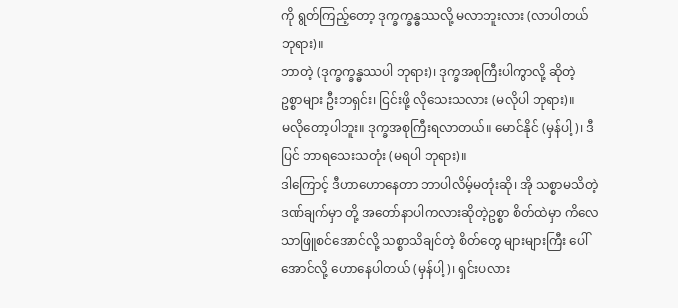ကို ရွတ်ကြည့်တော့ ဒုက္ခက္ခန္ဓဿလို့ မလာဘူးလား (လာပါတယ် ဘုရား)။
ဘာတဲ့ (ဒုက္ခက္ခန္ဓဿပါ ဘုရား)၊ ဒုက္ခအစုကြီးပါကွာလို့ ဆိုတဲ့ ဥစ္စာများ ဦးဘရှင်း၊ ငြင်းဖို့ လိုသေးသလား (မလိုပါ ဘုရား)။
မလိုတော့ပါဘူး။ ဒုက္ခအစုကြီးရလာတယ်။ မောင်နိုင် (မှန်ပါ့)၊ ဒီပြင် ဘာရသေးသတုံး (မရပါ ဘုရား)။
ဒါကြောင့် ဒီဟာဟောနေတာ ဘာပါလိမ့်မတုံးဆို၊ အို သစ္စာမသိတဲ့ ဒဏ်ချက်မှာ တို့ အတော်နာပါကလားဆိုတဲ့ဥစ္စာ စိတ်ထဲမှာ ကိလေသာဖြူစင်အောင်လို့ သစ္စာသိချင်တဲ့ စိတ်တွေ များများကြီး ပေါ်အောင်လို့ ဟောနေပါတယ် (မှန်ပါ့)၊ ရှင်းပလား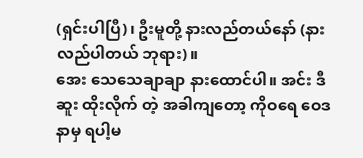(ရှင်းပါပြီ)၊ ဦးမူတို့ နားလည်တယ်နော် (နားလည်ပါတယ် ဘုရား)။
အေး သေသေချာချာ နားထောင်ပါ။ အင်း ဒီဆူး ထိုးလိုက် တဲ့ အခါကျတော့ ကိုဝရေ ဝေဒနာမှ ရပါ့မ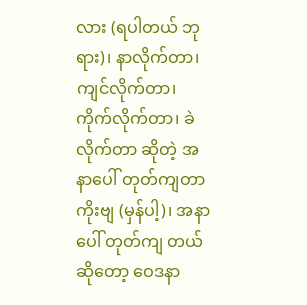လား (ရပါတယ် ဘုရား)၊ နာလိုက်တာ၊ ကျင်လိုက်တာ၊ ကိုက်လိုက်တာ၊ ခဲလိုက်တာ ဆိုတဲ့ အနာပေါ် တုတ်ကျတာကိုးဗျ (မှန်ပါ့)၊ အနာပေါ် တုတ်ကျ တယ် ဆိုတော့ ဝေဒနာ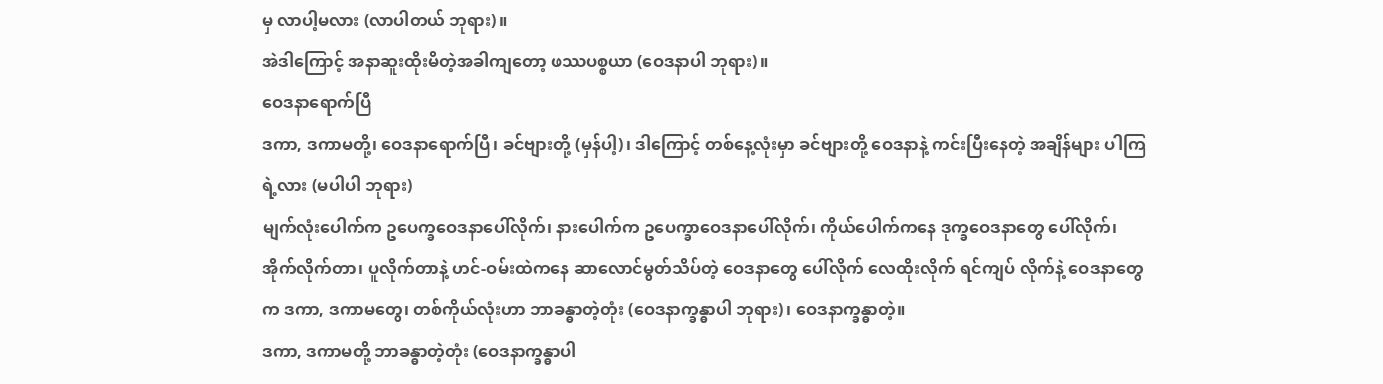မှ လာပါ့မလား (လာပါတယ် ဘုရား)။
အဲဒါကြောင့် အနာဆူးထိုးမိတဲ့အခါကျတော့ ဖဿပစ္စယာ (ဝေဒနာပါ ဘုရား)။
ဝေဒနာရောက်ပြီ
ဒကာ, ဒကာမတို့၊ ဝေဒနာရောက်ပြီ၊ ခင်ဗျားတို့ (မှန်ပါ့)၊ ဒါကြောင့် တစ်နေ့လုံးမှာ ခင်ဗျားတို့ ဝေဒနာနဲ့ ကင်းပြီးနေတဲ့ အချိန်များ ပါကြရဲ့လား (မပါပါ ဘုရား)
မျက်လုံးပေါက်က ဥပေက္ခဝေဒနာပေါ်လိုက်၊ နားပေါက်က ဥပေက္ခာဝေဒနာပေါ်လိုက်၊ ကိုယ်ပေါက်ကနေ ဒုက္ခဝေဒနာတွေ ပေါ်လိုက်၊ အိုက်လိုက်တာ၊ ပူလိုက်တာနဲ့ ဟင်-ဝမ်းထဲကနေ ဆာလောင်မွတ်သိပ်တဲ့ ဝေဒနာတွေ ပေါ်လိုက် လေထိုးလိုက် ရင်ကျပ် လိုက်နဲ့ ဝေဒနာတွေက ဒကာ, ဒကာမတွေ၊ တစ်ကိုယ်လုံးဟာ ဘာခန္ဓာတဲ့တုံး (ဝေဒနာက္ခန္ဓာပါ ဘုရား)၊ ဝေဒနာက္ခန္ဓာတဲ့။
ဒကာ, ဒကာမတို့ ဘာခန္ဓာတဲ့တုံး (ဝေဒနာက္ခန္ဓာပါ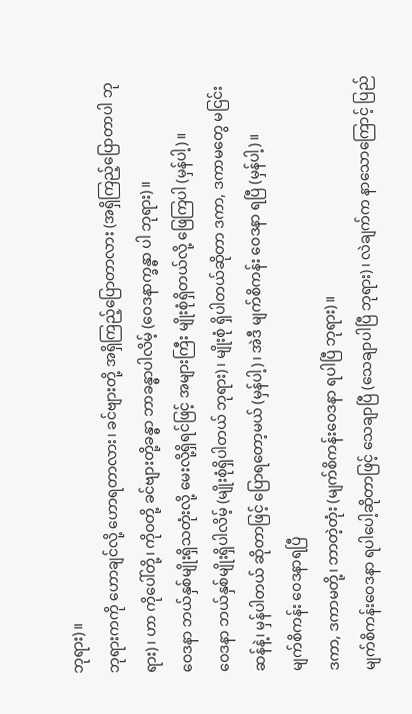ဘုရား)။
ဘုရားကကို ဟောချင်လို့ ဟောရတာလား၊ ခင်ဗျားတို့ အရှိကြည့်ပြောတာလား (အရှိကြည့်ပြောတာပါ ဘုရား)၊ ဟာ ကိုပေါ်တို့၊ ကိုဝတို့ ခင်ဗျားတို့ခန္ဓာ ဘာခန္ဓာပါလိမ့် (ဝေဒနာက္ခန္ဓာ ပါ ဘုရား)။
ဝေဒနာ ဘယ်နှစ်မျိုးရှိသတုံးလို့ မေးလို့ရှိရင်ဖြင့် အများကြီး မျိုးစုံရှိတယ်လို့ ဖြေကြပါ (မှန်ပါ့)။
ဝေဒနာ ဘယ်နှစ်မျိုးရှိပါလိမ့် (မျိုးစုံရှိပါတယ် ဘုရား)၊ မျိုးစုံ ရှိပါတယ်ဆိုတာ ဒကာ, ဒကာမတွေ မငြင်းဆန်နဲ့၊ မှန်ပါတယ် ဆိုတာဖြင့် ပြောရတော့မယ် (မှန်ပါ့)၊ အဲဒီ မျက်စိကန်း ဝေဒနာ ရပြီ (မှန်ပါ့)။
မျက်စိကန်း ဝေဒနာရပြီ
ဒကာ, ဒကာမတို့၊ ဘာတဲ့တုံး (မျက်စိကန်းဝေဒနာ ရပါပြီ ဘုရား)။
မျက်စိကန်းဝေဒနာ ရပါပေါ့ဆိုတာဖြင့် သေချာပြီ (သေချာပါပြီ ဘုရား)၊ လဲချက်က နာသောကြောင့် ပြည်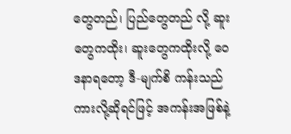တွေတည်၊ ပြည်တွေတည် လို့ ဆူးတွေကထိုး၊ ဆူးတွေကထိုးလို့ ဝေဒနာရတော့ ဒီ-မျက်စိ ကန်းသည်ကားလို့ဆိုရင်ဖြင့် အကန်းအဖြစ်နဲ့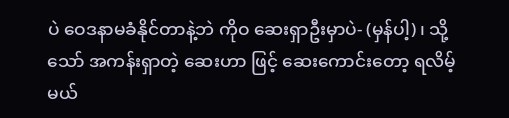ပဲ ဝေဒနာမခံနိုင်တာနဲ့ဘဲ ကိုဝ ဆေးရှာဦးမှာပဲ- (မှန်ပါ့)၊ သို့သော် အကန်းရှာတဲ့ ဆေးဟာ ဖြင့် ဆေးကောင်းတော့ ရလိမ့်မယ်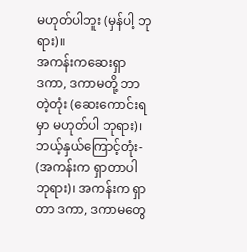မဟုတ်ပါဘူး (မှန်ပါ့ ဘုရား)။
အကန်းကဆေးရှာ
ဒကာ, ဒကာမတို့ ဘာတဲ့တုံး (ဆေးကောင်းရမှာ မဟုတ်ပါ ဘုရား)၊ ဘယ့်နှယ်ကြောင့်တုံး- (အကန်းက ရှာတာပါ ဘုရား)၊ အကန်းက ရှာတာ ဒကာ, ဒကာမတွေ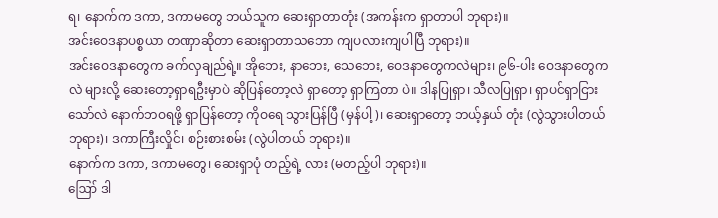ရ၊ နောက်က ဒကာ, ဒကာမတွေ ဘယ်သူက ဆေးရှာတာတုံး (အကန်းက ရှာတာပါ ဘုရား)။
အင်းဝေဒနာပစ္စယာ တဏှာဆိုတာ ဆေးရှာတာသဘော ကျပလားကျပါပြီ ဘုရား)။
အင်းဝေဒနာတွေက ခက်လှချည်ရဲ့။ အိုဘေး, နာဘေး, သေဘေး, ဝေဒနာတွေကလဲများ၊ ၉၆-ပါး ဝေဒနာတွေကလဲ များလို့ ဆေးတော့ရှာရဦးမှာပဲ ဆိုပြန်တော့လဲ ရှာတော့ ရှာကြတာ ပဲ။ ဒါနပြုရှာ၊ သီလပြုရှာ၊ ရှာပင်ရှာငြားသော်လဲ နောက်ဘဝရဖို့ ရှာပြန်တော့ ကိုဝရေ သွားပြန်ပြီ (မှန်ပါ့)၊ ဆေးရှာတော့ ဘယ့်နှယ် တုံး (လွဲသွားပါတယ် ဘုရား)၊ ဒကာကြီးလှိုင်၊ စဉ်းစားစမ်း (လွဲပါတယ် ဘုရား)။
နောက်က ဒကာ, ဒကာမတွေ၊ ဆေးရှာပုံ တည့်ရဲ့ လား (မတည့်ပါ ဘုရား)။
ဪ ဒါ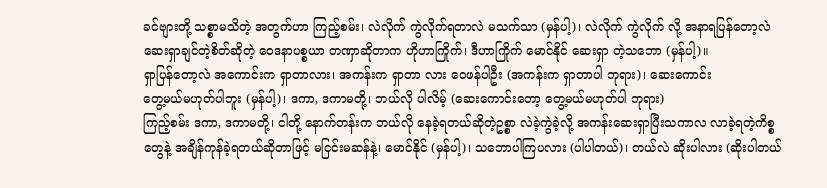ခင်ဗျားတို့ သစ္စာမသိတဲ့ အတွက်ဟာ ကြည့်စမ်း၊ လဲလိုက် ကွဲလိုက်ရတာလဲ မသက်သာ (မှန်ပါ့)၊ လဲလိုက် ကွဲလိုက် လို့ အနာရပြန်တော့လဲ ဆေးရှာချင်တဲ့စိတ်ဆိုတဲ့ ဝေဒနာပစ္စယာ တဏှာဆိုတာက ဟိုဟာကြိုက်၊ ဒီဟာကြိုက် မောင်နိုင် ဆေးရှာ တဲ့သဘော (မှန်ပါ့)။
ရှာပြန်တော့လဲ အကောင်းက ရှာတာလား၊ အကန်းက ရှာတာ လား ဝေဖန်ပါဦး (အကန်းက ရှာတာပါ ဘုရား)၊ ဆေးကောင်း
တွေ့မယ်မဟုတ်ပါဘူး (မှန်ပါ့)၊ ဒကာ, ဒကာမတို့၊ ဘယ်လို ပါလိမ့် (ဆေးကောင်းတော့ တွေ့မယ်မဟုတ်ပါ ဘုရား)
ကြည့်စမ်း ဒကာ, ဒကာမတို့၊ ငါတို့ နောက်တန်းက ဘယ်လို နေခဲ့ရတယ်ဆိုတဲ့ဥစ္စာ လဲခဲ့ကွဲခဲ့လို့ အကန်းဆေးရှာပြီးသကာလ လာခဲ့ရတဲ့ကိစ္စတွေနဲ့ အချိန်ကုန်ခဲ့ရတယ်ဆိုတာဖြင့် မငြင်းမဆန်နဲ့၊ မောင်နိုင် (မှန်ပါ့)၊ သဘောပါကြပလား (ပါပါတယ်)၊ တယ်လဲ ဆိုးပါလား (ဆိုးပါတယ်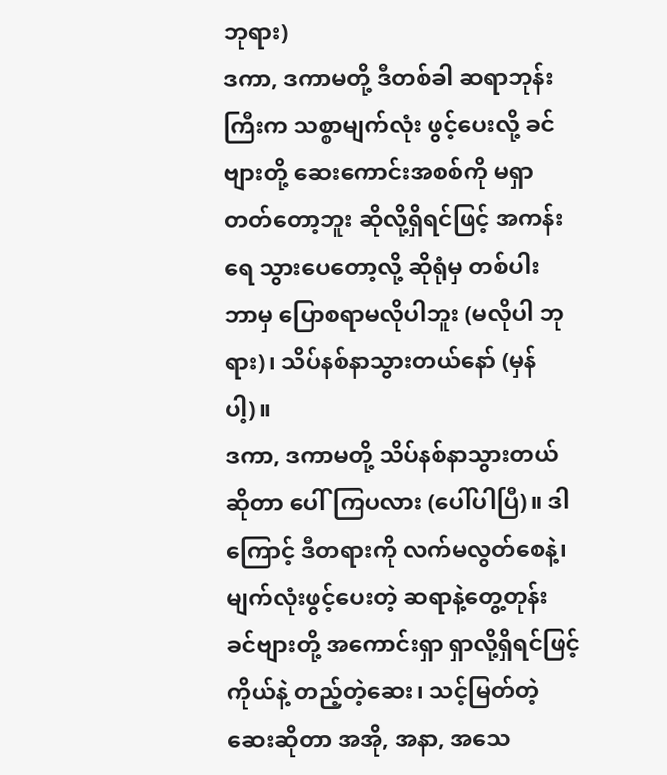ဘုရား)
ဒကာ, ဒကာမတို့ ဒီတစ်ခါ ဆရာဘုန်းကြီးက သစ္စာမျက်လုံး ဖွင့်ပေးလို့ ခင်ဗျားတို့ ဆေးကောင်းအစစ်ကို မရှာတတ်တော့ဘူး ဆိုလို့ရှိရင်ဖြင့် အကန်းရေ သွားပေတော့လို့ ဆိုရုံမှ တစ်ပါး ဘာမှ ပြောစရာမလိုပါဘူး (မလိုပါ ဘုရား)၊ သိပ်နစ်နာသွားတယ်နော် (မှန်ပါ့)။
ဒကာ, ဒကာမတို့ သိပ်နစ်နာသွားတယ်ဆိုတာ ပေါ်ကြပလား (ပေါ်ပါပြီ)။ ဒါကြောင့် ဒီတရားကို လက်မလွတ်စေနဲ့၊ မျက်လုံးဖွင့်ပေးတဲ့ ဆရာနဲ့တွေ့တုန်း ခင်ဗျားတို့ အကောင်းရှာ ရှာလို့ရှိရင်ဖြင့် ကိုယ်နဲ့ တည့်တဲ့ဆေး၊ သင့်မြတ်တဲ့ ဆေးဆိုတာ အအို, အနာ, အသေ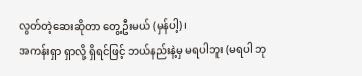လွတ်တဲ့ဆေးဆိုတာ တွေ့ဦးမယ် (မှန်ပါ့)၊
အကန်းရှာ ရှာလို့ ရှိရင်ဖြင့် ဘယ်နည်းနဲ့မှ မရပါဘူး (မရပါ ဘု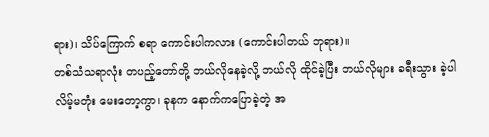ရား)၊ သိပ်ကြောက် စရာ ကောင်းပါကလား (ကောင်းပါတယ် ဘုရား)။
တစ်သံသရာလုံး တပည့်တော်တို့ ဘယ်လိုနေခဲ့လို့ ဘယ်လို ထိုင်ခဲ့ပြီး ဘယ်လိုများ ခရီးသွား ခဲ့ပါလိမ့်မတုံး မေးတော့ကွာ၊ ခုနက နောက်ကပြောခဲ့တဲ့ အ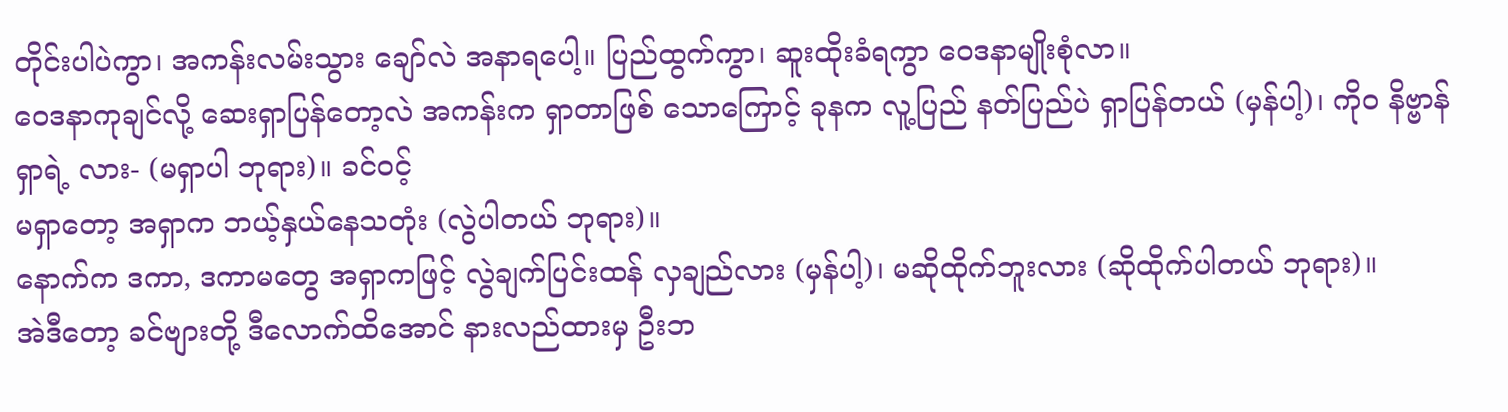တိုင်းပါပဲကွာ၊ အကန်းလမ်းသွား ချော်လဲ အနာရပေါ့။ ပြည်ထွက်ကွာ၊ ဆူးထိုးခံရကွာ ဝေဒနာမျိုးစုံလာ။
ဝေဒနာကုချင်လို့ ဆေးရှာပြန်တော့လဲ အကန်းက ရှာတာဖြစ် သောကြောင့် ခုနက လူ့ပြည် နတ်ပြည်ပဲ ရှာပြန်တယ် (မှန်ပါ့)၊ ကိုဝ နိဗ္ဗာန်ရှာရဲ့ လား- (မရှာပါ ဘုရား)။ ခင်ဝင့်
မရှာတော့ အရှာက ဘယ့်နှယ်နေသတုံး (လွဲပါတယ် ဘုရား)။
နောက်က ဒကာ, ဒကာမတွေ အရှာကဖြင့် လွဲချက်ပြင်းထန် လှချည်လား (မှန်ပါ့)၊ မဆိုထိုက်ဘူးလား (ဆိုထိုက်ပါတယ် ဘုရား)။
အဲဒီတော့ ခင်ဗျားတို့ ဒီလောက်ထိအောင် နားလည်ထားမှ ဦးဘ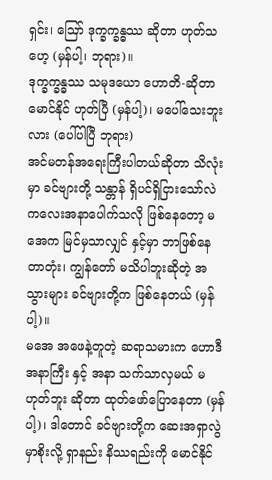ရှင်း၊ ဪ ဒုက္ခက္ခန္ဓဿ ဆိုတာ ဟုတ်သဟေ့ (မှန်ပါ့၊ ဘုရား)။
ဒုက္ခက္ခန္ဓဿ သမုဒယော ဟောတိ-ဆိုတာ မောင်နိုင် ဟုတ်ပြီ (မှန်ပါ့)၊ မပေါ်သေးဘူးလား (ပေါ်ပါပြီ ဘုရား)
အင်မတန်အရေးကြီးပါတယ်ဆိုတာ သိလုံးမှာ ခင်ဗျားတို့ သန္တာန် ရှိပင်ရှိငြားသော်လဲ ကလေးအနာပေါက်သလို ဖြစ်နေတော့ မအေက မြင်မှသာလျှင် နှင့်မှာ ဘာဖြစ်နေတာတုံး၊ ကျွန်တော် မသိပါဘူးဆိုတဲ့ အသွားများ ခင်ဗျားတို့က ဖြစ်နေတယ် (မှန်ပါ့)။
မအေ အဖေနဲ့တူတဲ့ ဆရာသမားက ဟောဒီအနာကြီး နှင့် အနာ သက်သာလှမယ် မဟုတ်ဘူး ဆိုတာ ထုတ်ဖော်ပြောနေတာ (မှန်ပါ့)၊ ဒါတောင် ခင်ဗျားတို့က ဆေးအရှာလွဲမှာစိုးလို့ ရှာနည်း နိဿရည်းကို မောင်နိုင်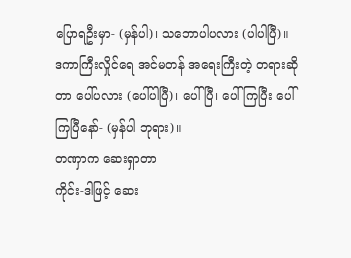ပြောရဦးမှာ- (မှန်ပါ)၊ သဘောပါပလား (ပါပါပြီ)။
ဒကာကြီးလှိုင်ရေ အင်မတန် အရေးကြီးတဲ့ တရားဆိုတာ ပေါ်ပလား (ပေါ်ပါပြီ)၊ ပေါ်ပြီ၊ ပေါ်ကြပြီး ပေါ်ကြပြီနော်- (မှန်ပါ ဘုရား)။
တဏှာက ဆေးရှာတာ
ကိုင်း-ဒါဖြင့် ဆေး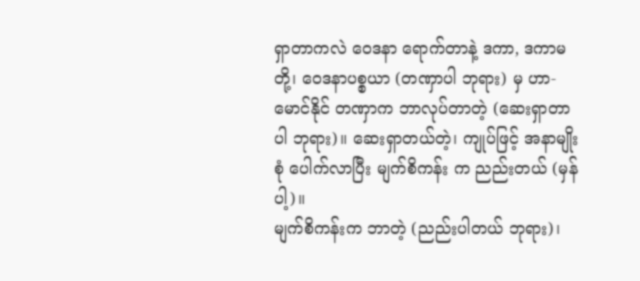ရှာတာကလဲ ဝေဒနာ ရောက်တာနဲ့ ဒကာ, ဒကာမတို့၊ ဝေဒနာပစ္စယာ (တဏှာပါ ဘုရား) မှ ဟာ-မောင်နိုင် တဏှာက ဘာလုပ်တာတဲ့ (ဆေးရှာတာပါ ဘုရား)။ ဆေးရှာတယ်တဲ့၊ ကျုပ်ဖြင့် အနာမျိုးစုံ ပေါက်လာပြီး မျက်စိကန်း က ညည်းတယ် (မှန်ပါ့)။
မျက်စိကန်းက ဘာတဲ့ (ညည်းပါတယ် ဘုရား)၊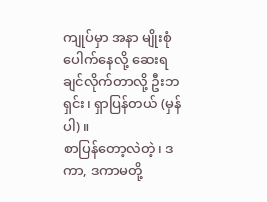ကျုပ်မှာ အနာ မျိုးစုံ ပေါက်နေလို့ ဆေးရချင်လိုက်တာလို့ ဦးဘရှင်း၊ ရှာပြန်တယ် (မှန်ပါ)။
စာပြန်တော့လဲတဲ့၊ ဒကာ, ဒကာမတို့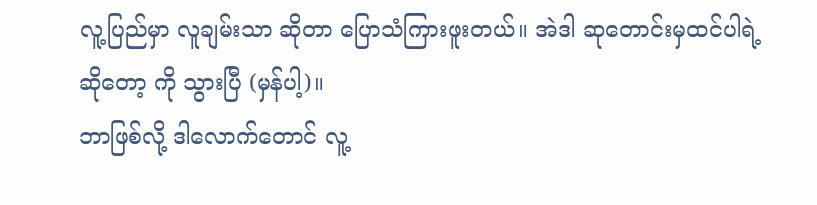လူ့ပြည်မှာ လူချမ်းသာ ဆိုတာ ပြောသံကြားဖူးတယ်။ အဲဒါ ဆုတောင်းမှထင်ပါရဲ့ ဆိုတော့ ကို သွားပြီ (မှန်ပါ့)။
ဘာဖြစ်လို့ ဒါလောက်တောင် လူ့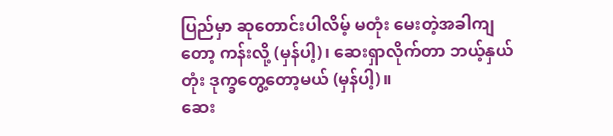ပြည်မှာ ဆုတောင်းပါလိမ့် မတုံး မေးတဲ့အခါကျတော့ ကန်းလို့ (မှန်ပါ့)၊ ဆေးရှာလိုက်တာ ဘယ့်နှယ်တုံး ဒုက္ခတွေ့တော့မယ် (မှန်ပါ့)။
ဆေး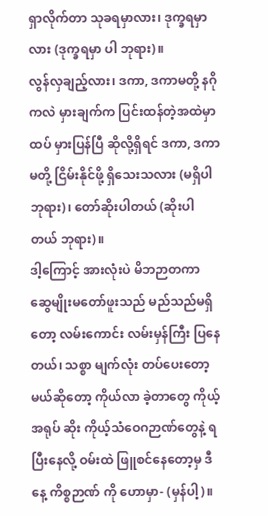ရှာလိုက်တာ သုခရမှာလား၊ ဒုက္ခရမှာလား (ဒုက္ခရမှာ ပါ ဘုရား)။
လွန်လှချည့်လား၊ ဒကာ, ဒကာမတို့ နဂိုကလဲ မှားချက်က ပြင်းထန်တဲ့အထဲမှာ ထပ် မှားပြန်ပြီ ဆိုလို့ရှိရင် ဒကာ, ဒကာမတို့ ငြိမ်းနိုင်ဖို့ ရှိသေးသလား (မရှိပါ ဘုရား)၊ တော်ဆိုးပါတယ် (ဆိုးပါတယ် ဘုရား)။
ဒါ့ကြောင့် အားလုံးပဲ မိဘဉာတကာ ဆွေမျိုးမတော်ဖူးသည် မည်သည်မရှိတော့ လမ်းကောင်း လမ်းမှန်ကြီး ပြနေတယ်၊ သစ္စာ မျက်လုံး တပ်ပေးတော့မယ်ဆိုတော့ ကိုယ်လာ ခဲ့တာတွေ ကိုယ့်အရုပ် ဆိုး ကိုယ့်သံဝေဂဉာဏ်တွေနဲ့ ရပြီးနေလို့ ဝမ်းထဲ ဖြူစင်နေတော့မှ ဒီနေ့ ကိစ္စဉာဏ် ကို ဟောမှာ- (မှန်ပါ့)။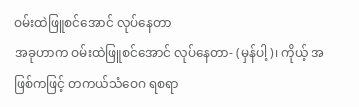ဝမ်းထဲဖြူစင်အောင် လုပ်နေတာ
အခုဟာက ဝမ်းထဲဖြူစင်အောင် လုပ်နေတာ- (မှန်ပါ့)၊ ကိုယ့် အဖြစ်ကဖြင့် တကယ်သံဝေဂ ရစရာ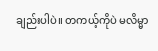ချည်းပါပဲ။ တကယ့်ကိုပဲ မလိမ္မာ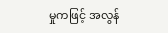မှုကဖြင့် အလွန်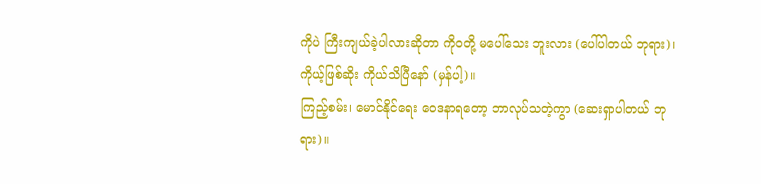ကိုပဲ ကြီးကျယ်ခဲ့ပါလားဆိုတာ ကိုဝတို့ မပေါ်သေး ဘူးလား (ပေါ်ပါတယ် ဘုရား)၊ ကိုယ့်ဖြစ်ဆိုး ကိုယ်သိပြီနော် (မှန်ပါ့)။
ကြည့်စမ်း၊ မောင်နိုင်ရေး ဝေဒနာရတော့ ဘာလုပ်သတဲ့ကွာ (ဆေးရှာပါတယ် ဘုရား)။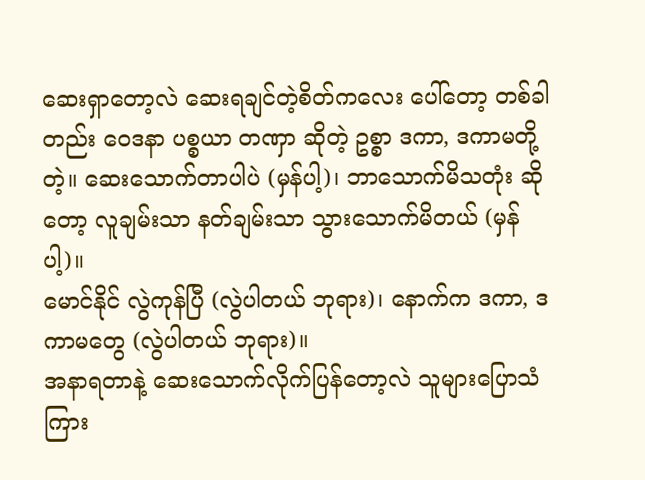ဆေးရှာတော့လဲ ဆေးရချင်တဲ့စိတ်ကလေး ပေါ်တော့ တစ်ခါ တည်း ဝေဒနာ ပစ္စယာ တဏှာ ဆိုတဲ့ ဥစ္စာ ဒကာ, ဒကာမတို့ တဲ့။ ဆေးသောက်တာပါပဲ (မှန်ပါ့)၊ ဘာသောက်မိသတုံး ဆိုတော့ လူချမ်းသာ နတ်ချမ်းသာ သွားသောက်မိတယ် (မှန်ပါ့)။
မောင်နိုင် လွဲကုန်ပြီ (လွဲပါတယ် ဘုရား)၊ နောက်က ဒကာ, ဒကာမတွေ (လွဲပါတယ် ဘုရား)။
အနာရတာနဲ့ ဆေးသောက်လိုက်ပြန်တော့လဲ သူများပြောသံ ကြား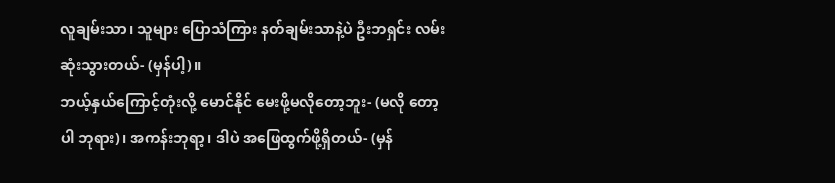လူချမ်းသာ၊ သူများ ပြောသံကြား နတ်ချမ်းသာနဲ့ပဲ ဦးဘရှင်း လမ်းဆုံးသွားတယ်- (မှန်ပါ့)။
ဘယ့်နှယ်ကြောင့်တုံးလို့ မောင်နိုင် မေးဖို့မလိုတော့ဘူး- (မလို တော့ပါ ဘုရား)၊ အကန်းဘုရာ့၊ ဒါပဲ အဖြေထွက်ဖို့ရှိတယ်- (မှန်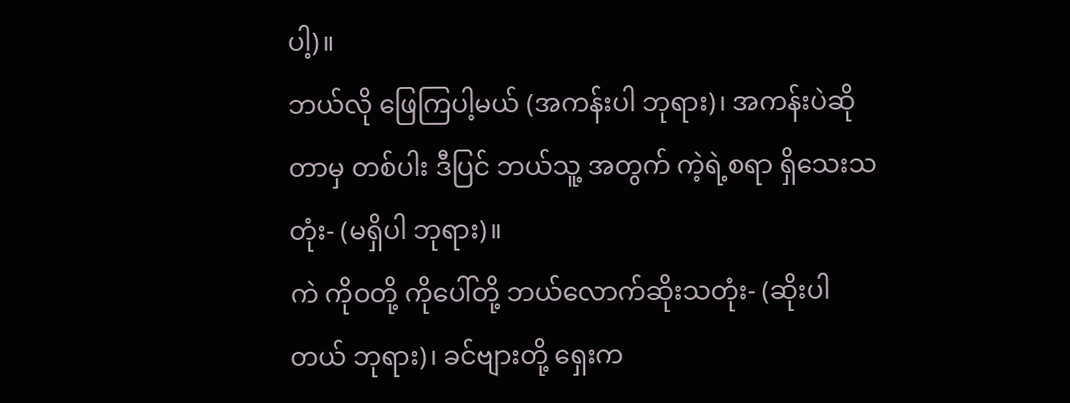ပါ့)။
ဘယ်လို ဖြေကြပါ့မယ် (အကန်းပါ ဘုရား)၊ အကန်းပဲဆိုတာမှ တစ်ပါး ဒီပြင် ဘယ်သူ့ အတွက် ကဲ့ရဲ့စရာ ရှိသေးသတုံး- (မရှိပါ ဘုရား)။
ကဲ ကိုဝတို့ ကိုပေါ်တို့ ဘယ်လောက်ဆိုးသတုံး- (ဆိုးပါတယ် ဘုရား)၊ ခင်ဗျားတို့ ရှေးက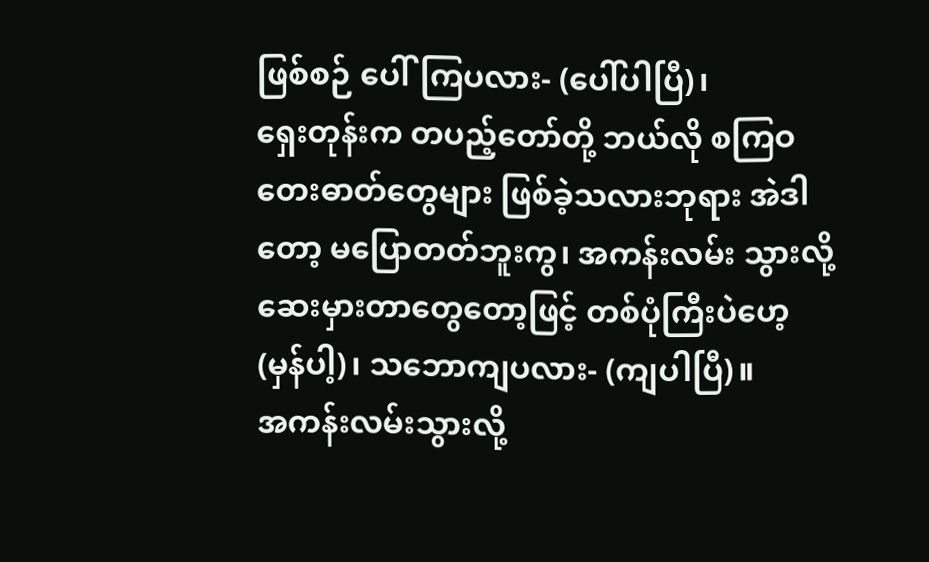ဖြစ်စဉ် ပေါ်ကြပလား- (ပေါ်ပါပြီ)၊
ရှေးတုန်းက တပည့်တော်တို့ ဘယ်လို စကြဝတေးဓာတ်တွေများ ဖြစ်ခဲ့သလားဘုရား အဲဒါတော့ မပြောတတ်ဘူးကွ၊ အကန်းလမ်း သွားလို့ ဆေးမှားတာတွေတော့ဖြင့် တစ်ပုံကြီးပဲဟေ့ (မှန်ပါ့)၊ သဘောကျပလား- (ကျပါပြီ)။
အကန်းလမ်းသွားလို့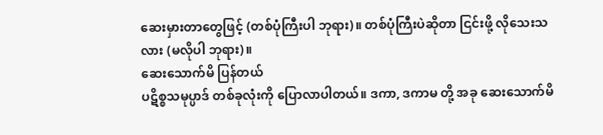ဆေးမှားတာတွေဖြင့် (တစ်ပုံကြီးပါ ဘုရား)။ တစ်ပုံကြီးပဲဆိုတာ ငြင်းဖို့ လိုသေးသလား (မလိုပါ ဘုရား)။
ဆေးသောက်မိ ပြန်တယ်
ပဋိစ္စသမုပ္ပာဒ် တစ်ခုလုံးကို ပြောလာပါတယ်။ ဒကာ, ဒကာမ တို့ အခု ဆေးသောက်မိ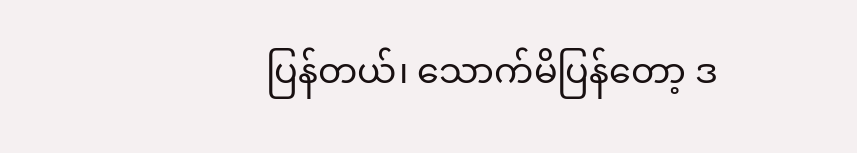ပြန်တယ်၊ သောက်မိပြန်တော့ ဒ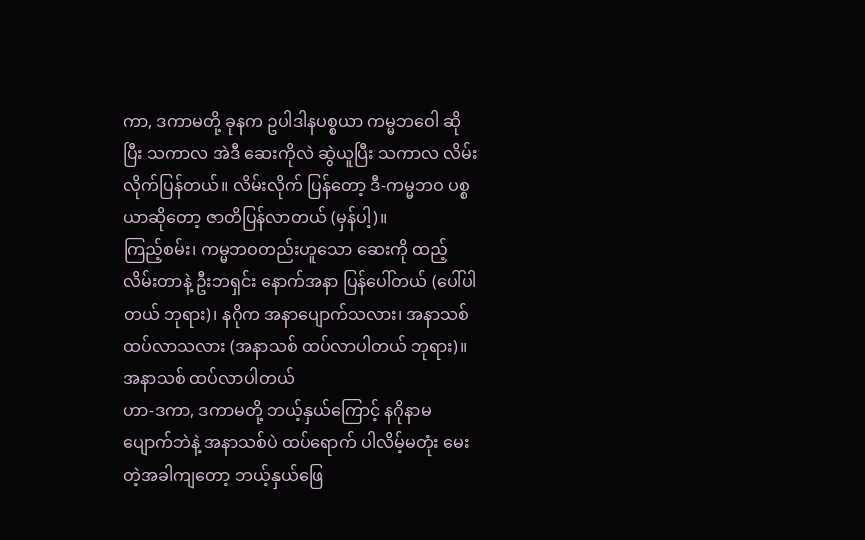ကာ, ဒကာမတို့ ခုနက ဥပါဒါနပစ္စယာ ကမ္မဘဝေါ ဆိုပြီး သကာလ အဲဒီ ဆေးကိုလဲ ဆွဲယူပြီး သကာလ လိမ်းလိုက်ပြန်တယ်။ လိမ်းလိုက် ပြန်တော့ ဒီ-ကမ္မဘဝ ပစ္စယာဆိုတော့ ဇာတိပြန်လာတယ် (မှန်ပါ့)။
ကြည့်စမ်း၊ ကမ္မဘဝတည်းဟူသော ဆေးကို ထည့်လိမ်းတာနဲ့ ဦးဘရှင်း နောက်အနာ ပြန်ပေါ်တယ် (ပေါ်ပါတယ် ဘုရား)၊ နဂိုက အနာပျောက်သလား၊ အနာသစ် ထပ်လာသလား (အနာသစ် ထပ်လာပါတယ် ဘုရား)။
အနာသစ် ထပ်လာပါတယ်
ဟာ-ဒကာ, ဒကာမတို့ ဘယ့်နှယ်ကြောင့် နဂိုနာမပျောက်ဘဲနဲ့ အနာသစ်ပဲ ထပ်ရောက် ပါလိမ့်မတုံး မေးတဲ့အခါကျတော့ ဘယ့်နှယ်ဖြေ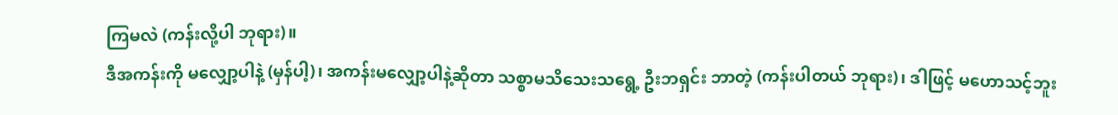ကြမလဲ (ကန်းလို့ပါ ဘုရား)။
ဒီအကန်းကို မလျှော့ပါနဲ့ (မှန်ပါ့)၊ အကန်းမလျှော့ပါနဲ့ဆိုတာ သစ္စာမသိသေးသရွေ့ ဦးဘရှင်း ဘာတဲ့ (ကန်းပါတယ် ဘုရား)၊ ဒါဖြင့် မဟောသင့်ဘူး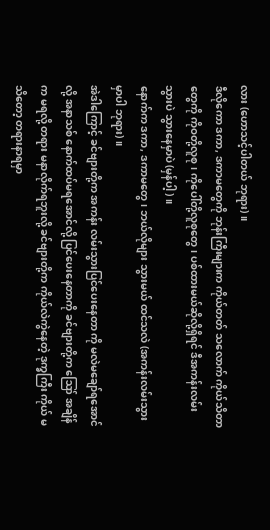လား (ဟောသင့်ပါတယ် ဘုရား)။
ဒီလိုကော ဒကာ, ဒကာမတွေကို ဘုန်းကြီးများက ကိုယ်တတ် သလောက် ကိုယ်သိတာတွေကို ကိုဝတို့လူစု၊ ကိုပေါ်တို့လူစုတွေ၊ ပစ်ထားမယ်ဆိုလို့ရှိရင် ဒီအကန်းလမ်းသွားပဲ သွားနေမှာပဲ (မှန်ပါ့)။
နောက်က ဒကာ, ဒကာမတွေ၊ ဘယ်လိုများ သွားမယ် ထင်သလဲ (အကန်းလမ်းသွားမှာပါ ဘုရား)။
အဲဒါကြောင့် ခင်ဗျားတို့က အကန်း လမ်းသွားပြင်ပေးနေတာ ကို မလဲမချော်ရအောင်လို့ အနာသစ် နောက်ထပ်မရအောင်လို့ ပြင်ပေးနေတာကို ခင်ဗျားတို့က ဪ အချိန်က မရလို့ တရား မနာလိုက်ရဘူးလို့ ခင်ဗျားတို့က ကိုယ်လဲကွဲနေတဲ့ ဒုက္ခကြီး ကိုယ် မသိတော့ တရားနာရမှာ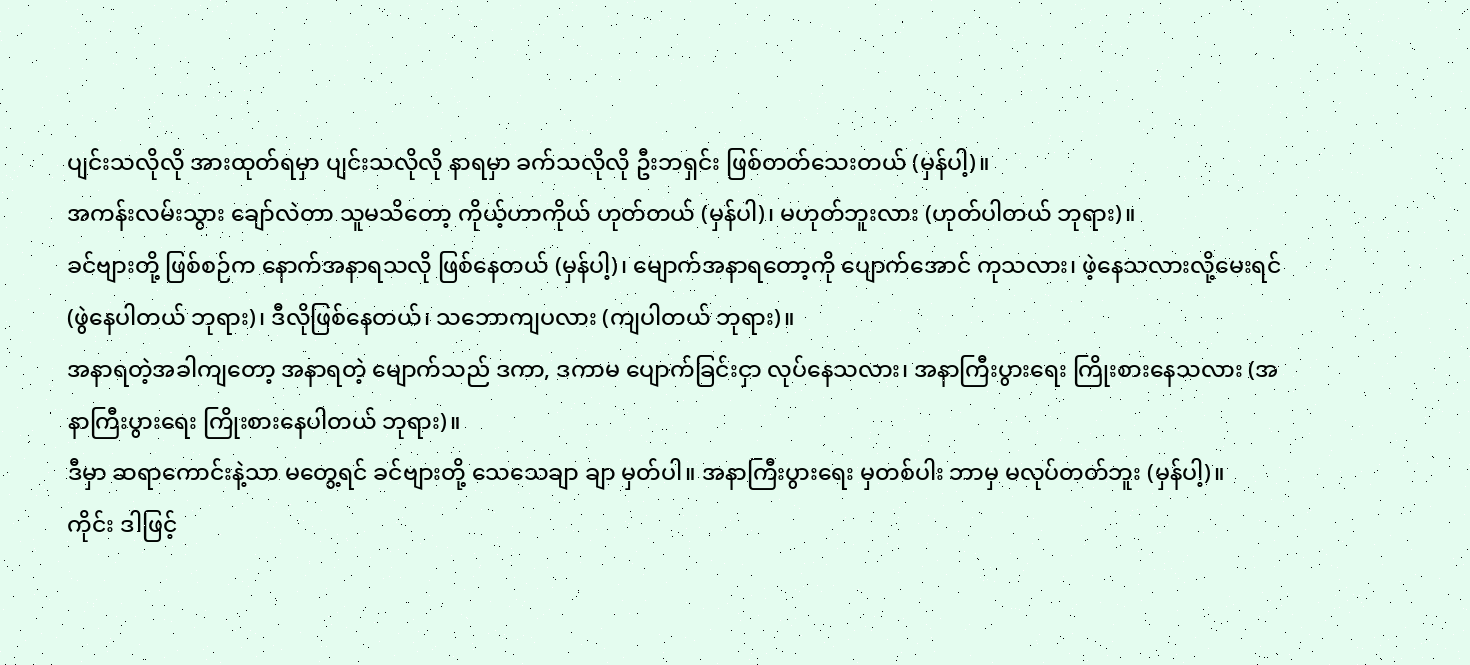ပျင်းသလိုလို အားထုတ်ရမှာ ပျင်းသလိုလို နာရမှာ ခက်သလိုလို ဦးဘရှင်း ဖြစ်တတ်သေးတယ် (မှန်ပါ့)။
အကန်းလမ်းသွား ချော်လဲတာ သူမသိတော့ ကိုယ့်ဟာကိုယ် ဟုတ်တယ် (မှန်ပါ)၊ မဟုတ်ဘူးလား (ဟုတ်ပါတယ် ဘုရား)။
ခင်ဗျားတို့ ဖြစ်စဉ်က နောက်အနာရသလို ဖြစ်နေတယ် (မှန်ပါ့)၊ မျောက်အနာရတော့ကို ပျောက်အောင် ကုသလား၊ ဖဲ့နေသလားလို့မေးရင် (ဖွဲနေပါတယ် ဘုရား)၊ ဒီလိုဖြစ်နေတယ်၊ သဘောကျပလား (ကျပါတယ် ဘုရား)။
အနာရတဲ့အခါကျတော့ အနာရတဲ့ မျောက်သည် ဒကာ, ဒကာမ ပျောက်ခြင်းငှာ လုပ်နေသလား၊ အနာကြီးပွားရေး ကြိုးစားနေသလား (အနာကြီးပွားရေး ကြိုးစားနေပါတယ် ဘုရား)။
ဒီမှာ ဆရာကောင်းနဲ့သာ မတွေ့ရင် ခင်ဗျားတို့ သေသေချာ ချာ မှတ်ပါ။ အနာကြီးပွားရေး မှတစ်ပါး ဘာမှ မလုပ်တတ်ဘူး (မှန်ပါ့)။
ကိုင်း ဒါဖြင့်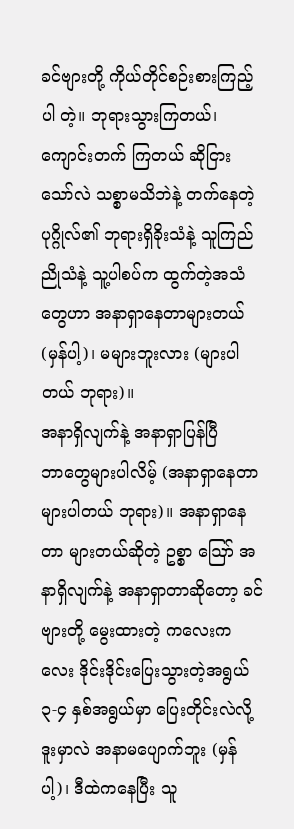ခင်ဗျားတို့ ကိုယ်တိုင်စဉ်းစားကြည့်ပါ တဲ့။ ဘုရားသွားကြတယ်၊ ကျောင်းတက် ကြတယ် ဆိုငြားသော်လဲ သစ္စာမသိဘဲနဲ့ တက်နေတဲ့ပုဂ္ဂိုလ်၏ ဘုရားရှိခိုးသံနဲ့ သူကြည်ညိုသံနဲ့ သူ့ပါစပ်က ထွက်တဲ့အသံတွေဟာ အနာရှာနေတာများတယ် (မှန်ပါ့)၊ မများဘူးလား (များပါတယ် ဘုရား)။
အနာရှိလျက်နဲ့ အနာရှာပြန်ပြီ
ဘာတွေများပါလိမ့် (အနာရှာနေတာ များပါတယ် ဘုရား)။ အနာရှာနေတာ များတယ်ဆိုတဲ့ ဥစ္စာ ဪ အနာရှိလျက်နဲ့ အနာရှာတာဆိုတော့ ခင်ဗျားတို့ မွေးထားတဲ့ ကလေးကလေး ဒိုင်းဒိုင်းပြေးသွားတဲ့အရွယ် ၃-၄ နှစ်အရွယ်မှာ ပြေးတိုင်းလဲလို့ ဒူးမှာလဲ အနာမပျောက်ဘူး (မှန်ပါ့)၊ ဒီထဲကနေပြီး သူ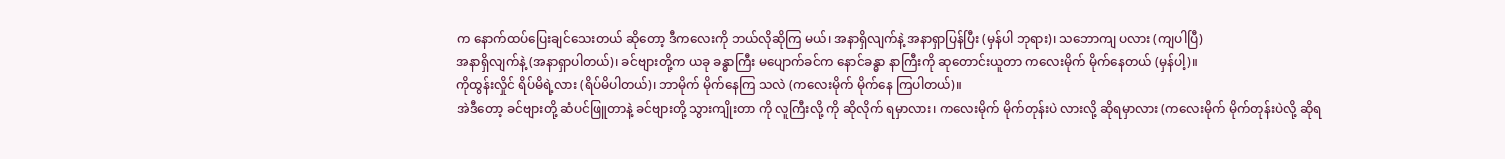က နောက်ထပ်ပြေးချင်သေးတယ် ဆိုတော့ ဒီကလေးကို ဘယ်လိုဆိုကြ မယ်၊ အနာရှိလျက်နဲ့ အနာရှာပြန်ပြီး (မှန်ပါ ဘုရား)၊ သဘောကျ ပလား (ကျပါပြီ)
အနာရှိလျက်နဲ့ (အနာရှာပါတယ်)၊ ခင်ဗျားတို့က ယခု ခန္ဓာကြီး မပျောက်ခင်က နောင်ခန္ဓာ နာကြီးကို ဆုတောင်းယူတာ ကလေးမိုက် မိုက်နေတယ် (မှန်ပါ့)။
ကိုထွန်းလှိုင် ရိပ်မိရဲ့လား (ရိပ်မိပါတယ်)၊ ဘာမိုက် မိုက်နေကြ သလဲ (ကလေးမိုက် မိုက်နေ ကြပါတယ်)။
အဲဒီတော့ ခင်ဗျားတို့ ဆံပင်ဖြူတာနဲ့ ခင်ဗျားတို့ သွားကျိုးတာ ကို လူကြီးလို့ ကို ဆိုလိုက် ရမှာလား၊ ကလေးမိုက် မိုက်တုန်းပဲ လားလို့ ဆိုရမှာလား (ကလေးမိုက် မိုက်တုန်းပဲလို့ ဆိုရ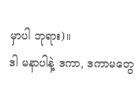မှာပါ ဘုရား)။
ဒါ မနာပါနဲ့ ဒကာ, ဒကာမတွေ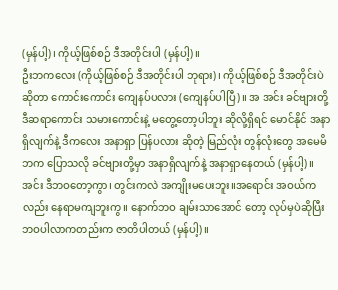(မှန်ပါ့)၊ ကိုယ့်ဖြစ်စဉ် ဒီအတိုင်းပါ (မှန်ပါ့)။
ဦးဘကလေး (ကိုယ့်ဖြစ်စဉ် ဒီအတိုင်းပါ ဘုရား)၊ ကိုယ့်ဖြစ်စဉ် ဒီအတိုင်းပဲဆိုတာ ကောင်းကောင်း ကျေနပ်ပလား (ကျေနပ်ပါပြီ)။ အ အင်း ခင်ဗျားတို့ ဒီဆရာကောင်း သမားကောင်းနဲ့ မတွေ့တော့ပါဘူး ဆိုလို့ရှိရင် မောင်နိုင် အနာရှိလျက်နဲ့ ဒီကလေး အနာရှာ ပြန်ပလား ဆိုတဲ့ မြည်လုံး တွန်လုံးတွေ အမေမိဘက ပြောသလို ခင်ဗျားတို့မှာ အနာရှိလျက်နဲ့ အနာရှာနေတယ် (မှန်ပါ့)။
အင်း ဒီဘဝတော့ကွာ၊ တွင်းကလဲ အကျိုးမပေးဘူး။အရောင်း အဝယ်ကလည်း နေရာမကျဘူးကွ။ နောက်ဘဝ ချမ်းသာအောင် တော့ လုပ်မှပဲဆိုပြီး ဘဝပါလာကတည်းက ဇာတိပါတယ် (မှန်ပါ့)။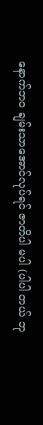နောက်ဘဝ ချမ်းသာအောင်လုပ်ရင် ဇာတိပါ မပါ (ပါပါ တယ် ဘု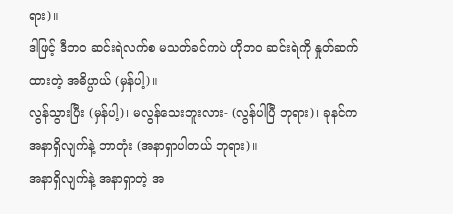ရား)။
ဒါဖြင့် ဒီဘဝ ဆင်းရဲလက်စ မသတ်ခင်ကပဲ ဟိုဘဝ ဆင်းရဲကို နှုတ်ဆက်ထားတဲ့ အဓိပ္ပာယ် (မှန်ပါ့)။
လွန်သွားပြီး (မှန်ပါ့)၊ မလွန်သေးဘူးလား- (လွန်ပါပြီ ဘုရား)၊ ခုနင်က အနာရှိလျက်နဲ့ ဘာတုံး (အနာရှာပါတယ် ဘုရား)။
အနာရှိလျက်နဲ့ အနာရှာတဲ့ အ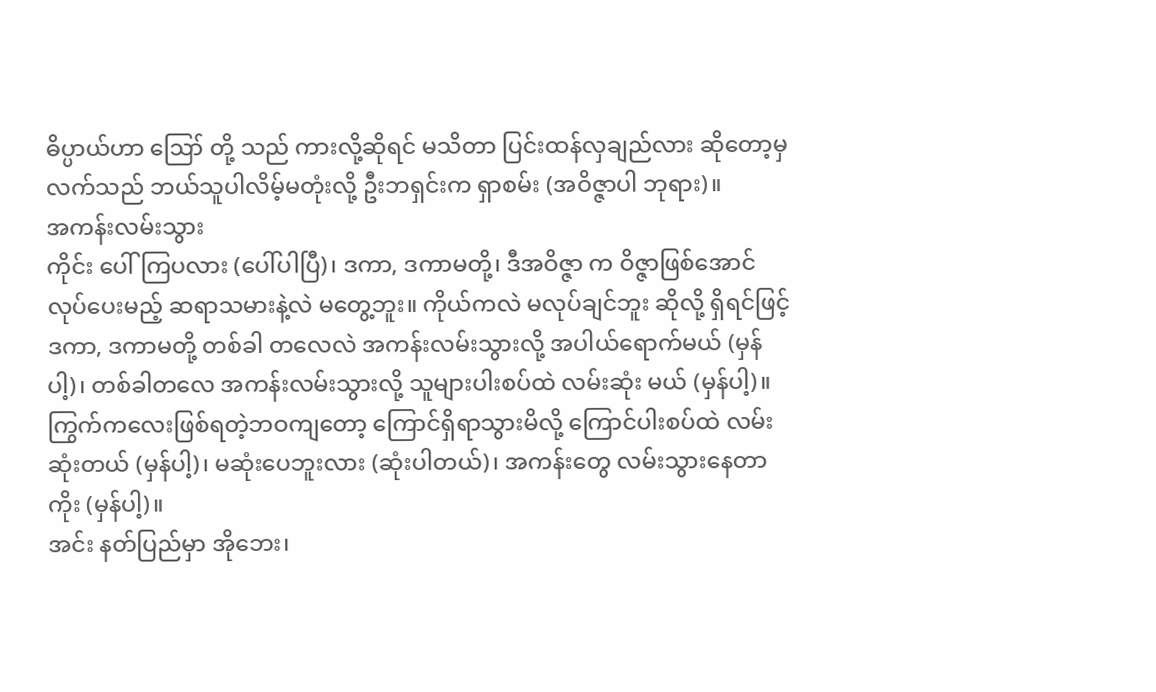ဓိပ္ပာယ်ဟာ ဪ တို့ သည် ကားလို့ဆိုရင် မသိတာ ပြင်းထန်လှချည်လား ဆိုတော့မှ လက်သည် ဘယ်သူပါလိမ့်မတုံးလို့ ဦးဘရှင်းက ရှာစမ်း (အဝိဇ္ဇာပါ ဘုရား)။
အကန်းလမ်းသွား
ကိုင်း ပေါ်ကြပလား (ပေါ်ပါပြီ)၊ ဒကာ, ဒကာမတို့၊ ဒီအဝိဇ္ဇာ က ဝိဇ္ဇာဖြစ်အောင် လုပ်ပေးမည့် ဆရာသမားနဲ့လဲ မတွေ့ဘူး။ ကိုယ်ကလဲ မလုပ်ချင်ဘူး ဆိုလို့ ရှိရင်ဖြင့် ဒကာ, ဒကာမတို့ တစ်ခါ တလေလဲ အကန်းလမ်းသွားလို့ အပါယ်ရောက်မယ် (မှန်ပါ့)၊ တစ်ခါတလေ အကန်းလမ်းသွားလို့ သူများပါးစပ်ထဲ လမ်းဆုံး မယ် (မှန်ပါ့)။
ကြွက်ကလေးဖြစ်ရတဲ့ဘဝကျတော့ ကြောင်ရှိရာသွားမိလို့ ကြောင်ပါးစပ်ထဲ လမ်းဆုံးတယ် (မှန်ပါ့)၊ မဆုံးပေဘူးလား (ဆုံးပါတယ်)၊ အကန်းတွေ လမ်းသွားနေတာကိုး (မှန်ပါ့)။
အင်း နတ်ပြည်မှာ အိုဘေး၊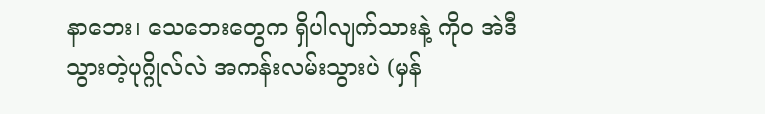နာဘေး၊ သေဘေးတွေက ရှိပါလျက်သားနဲ့ ကိုဝ အဲဒီသွားတဲ့ပုဂ္ဂိုလ်လဲ အကန်းလမ်းသွားပဲ (မှန်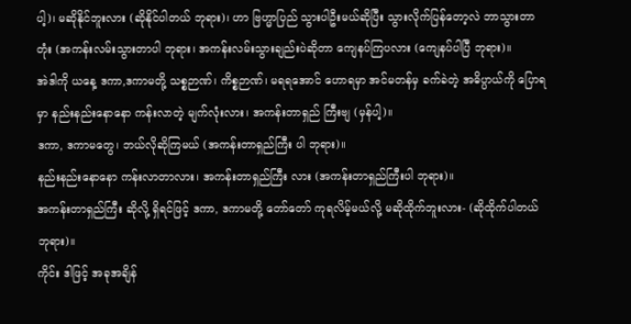ပါ့)၊ မဆိုနိုင်ဘူးလား (ဆိုနိုင်ပါတယ် ဘုရား)၊ ဟာ ဗြဟ္မာပြည် သွားပါဦးမယ်ဆိုပြီး သွားလိုက်ပြန်တော့လဲ ဘာသွားတာတုံး (အကန်းလမ်းသွားတာပါ ဘုရား၊ အကန်းလမ်းသွားချည်းပဲဆိုတာ ကျေနပ်ကြပလား (ကျေနပ်ပါပြီ ဘုရား)။
အဲဒါကို ယနေ့ ဒကာ,ဒကာမတို့ သစ္စဉာဏ်၊ ကိစ္စဉာဏ်၊ မရရအောင် ဟောရမှာ အင်မတန်မှ ခက်ခဲတဲ့ အဓိပ္ပာယ်ကို ပြောရမှာ နည်းနည်းနောနော ကန်းလာတဲ့ မျက်လုံးလား၊ အကန်းတာရှည် ကြီးဗျ (မှန်ပါ့)။
ဒကာ, ဒကာမတွေ၊ ဘယ်လိုဆိုကြမယ် (အကန်းတာရှည်ကြီး ပါ ဘုရား)။
နည်းနည်းနောနော ကန်းလာတာလား၊ အကန်းတာရှည်ကြီး လား (အကန်းတာရှည်ကြီးပါ ဘုရား)။
အကန်းတာရှည်ကြီး ဆိုလို့ ရှိရင်ဖြင့် ဒကာ, ဒကာမတို့ တော်တော် ကုရလိမ့်မယ်လို့ မဆိုထိုက်ဘူးလား- (ဆိုထိုက်ပါတယ် ဘုရား)။
ကိုင်း ဒါဖြင့် အခုအချိန်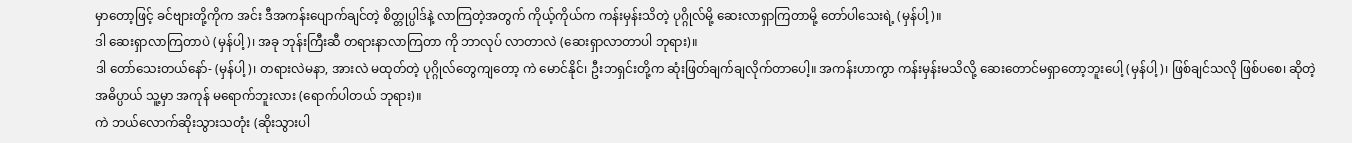မှာတော့ဖြင့် ခင်ဗျားတို့ကိုက အင်း ဒီအကန်းပျောက်ချင်တဲ့ စိတ္တုပ္ပါဒ်နဲ့ လာကြတဲ့အတွက် ကိုယ့်ကိုယ်က ကန်းမှန်းသိတဲ့ ပုဂ္ဂိုလ်မို့ ဆေးလာရှာကြတာမို့ တော်ပါသေးရဲ့ (မှန်ပါ့)။
ဒါ ဆေးရှာလာကြတာပဲ (မှန်ပါ့)၊ အခု ဘုန်းကြီးဆီ တရားနာလာကြတာ ကို ဘာလုပ် လာတာလဲ (ဆေးရှာလာတာပါ ဘုရား)။
ဒါ တော်သေးတယ်နော်- (မှန်ပါ့)၊ တရားလဲမနာ, အားလဲ မထုတ်တဲ့ ပုဂ္ဂိုလ်တွေကျတော့ ကဲ မောင်နိုင်၊ ဦးဘရှင်းတို့က ဆုံးဖြတ်ချက်ချလိုက်တာပေါ့။ အကန်းဟာကွာ ကန်းမှန်းမသိလို့ ဆေးတောင်မရှာတော့ဘူးပေါ့ (မှန်ပါ့)၊ ဖြစ်ချင်သလို ဖြစ်ပစေ၊ ဆိုတဲ့ အဓိပ္ပာယ် သူ့မှာ အကုန် မရောက်ဘူးလား (ရောက်ပါတယ် ဘုရား)။
ကဲ ဘယ်လောက်ဆိုးသွားသတုံး (ဆိုးသွားပါ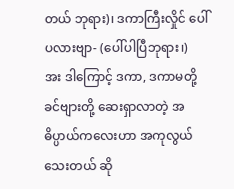တယ် ဘုရား)၊ ဒကာကြီးလှိုင် ပေါ်ပလားဗျာ- (ပေါ်ပါပြီဘုရား၊)
အး ဒါကြောင့် ဒကာ, ဒကာမတို့ ခင်ဗျားတို့ ဆေးရှာလာတဲ့ အဓိပ္ပာယ်ကလေးဟာ အကုလွယ်သေးတယ် ဆို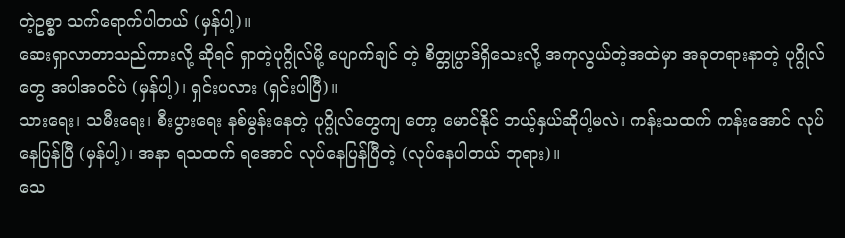တဲ့ဥစ္စာ သက်ရောက်ပါတယ် (မှန်ပါ့)။
ဆေးရှာလာတာသည်ကားလို့ ဆိုရင် ရှာတဲ့ပုဂ္ဂိုလ်မို့ ပျောက်ချင် တဲ့ စိတ္တုပ္ပာဒ်ရှိသေးလို့ အကုလွယ်တဲ့အထဲမှာ အခုတရားနာတဲ့ ပုဂ္ဂိုလ်တွေ အပါအဝင်ပဲ (မှန်ပါ့)၊ ရှင်းပလား (ရှင်းပါပြီ)။
သားရေး၊ သမီးရေး၊ စီးပွားရေး နစ်မွန်းနေတဲ့ ပုဂ္ဂိုလ်တွေကျ တော့ မောင်နိုင် ဘယ့်နှယ်ဆိုပါ့မလဲ၊ ကန်းသထက် ကန်းအောင် လုပ်နေပြန်ပြီ (မှန်ပါ့)၊ အနာ ရသထက် ရအောင် လုပ်နေပြန်ပြီတဲ့ (လုပ်နေပါတယ် ဘုရား)။
သေ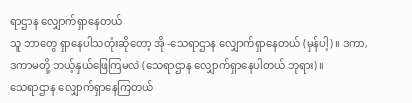ရာဌာန လျှောက်ရှာနေတယ်
သူ ဘာတွေ ရှာနေပါသတုံးဆိုတော့ အို -သေရာဌာန လျှောက်ရှာနေတယ် (မှန်ပါ့)။ ဒကာ, ဒကာမတို့ ဘယ့်နှယ်ဖြေကြမလဲ (သေရာဌာန လျှောက်ရှာနေပါတယ် ဘုရား)။
သေရာဌာန လျှောက်ရှာနေကြတယ်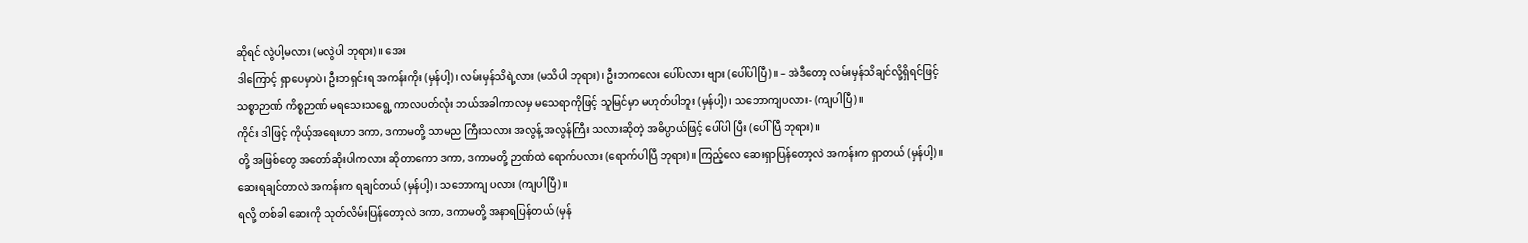ဆိုရင် လွဲပါ့မလား (မလွဲပါ ဘုရား)။ အေး
ဒါကြောင့် ရှာပေမှာပဲ၊ ဦးဘရှင်းရ အကန်းကိုး (မှန်ပါ့)၊ လမ်းမှန်သိရဲ့လား (မသိပါ ဘုရား)၊ ဦးဘကလေး ပေါ်ပလား ဗျား (ပေါ်ပါပြီ)။ – အဲဒီတော့ လမ်းမှန်သိချင်လို့ရှိရင်ဖြင့် သစ္စာဉာဏ် ကိစ္စဉာဏ် မရသေးသရွေ့ ကာလပတ်လုံး ဘယ်အခါကာလမှ မသေရာကိုဖြင့် သူမြင်မှာ မဟုတ်ပါဘူး (မှန်ပါ့)၊ သဘောကျပလား- (ကျပါပြီ)။
ကိုင်း ဒါဖြင့် ကိုယ့်အရေးဟာ ဒကာ, ဒကာမတို့ သာမည ကြီးသလား အလွန့် အလွန်ကြီး သလားဆိုတဲ့ အဓိပ္ပာယ်ဖြင့် ပေါ်ပါ ပြီး (ပေါ်ပြီ ဘုရား)။
တို့ အဖြစ်တွေ အတော်ဆိုးပါကလား ဆိုတာကော ဒကာ, ဒကာမတို့ ဉာဏ်ထဲ ရောက်ပလား (ရောက်ပါပြီ ဘုရား)။ ကြည့်လေ ဆေးရှာပြန်တော့လဲ အကန်းက ရှာတယ် (မှန်ပါ့)။ ဆေးရချင်တာလဲ အကန်းက ရချင်တယ် (မှန်ပါ့)၊ သဘောကျ ပလား (ကျပါပြီ)။
ရလို့ တစ်ခါ ဆေးကို သုတ်လိမ်းပြန်တော့လဲ ဒကာ, ဒကာမတို့ အနာရပြန်တယ် (မှန်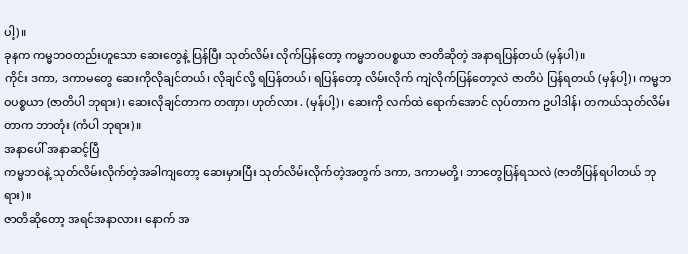ပါ့)။
ခုနက ကမ္မဘဝတည်းဟူသော ဆေးတွေနဲ့ ပြန်ပြီး သုတ်လိမ်း လိုက်ပြန်တော့ ကမ္မဘဝပစ္စယာ ဇာတိဆိုတဲ့ အနာရပြန်တယ် (မှန်ပါ)။
ကိုင်း ဒကာ, ဒကာမတွေ ဆေးကိုလိုချင်တယ်၊ လိုချင်လို့ ရပြန်တယ်၊ ရပြန်တော့ လိမ်းလိုက် ကျဲလိုက်ပြန်တော့လဲ ဇာတိပဲ ပြန်ရတယ် (မှန်ပါ့)၊ ကမ္မဘဝပစ္စယာ (ဇာတိပါ ဘုရား)၊ ဆေးလိုချင်တာက တဏှာ၊ ဟုတ်လား . (မှန်ပါ့)၊ ဆေးကို လက်ထဲ ရောက်အောင် လုပ်တာက ဥပါဒါန်၊ တကယ်သုတ်လိမ်းတာက ဘာတုံး (ကံပါ ဘုရား)။
အနာပေါ် အနာဆင့်ပြီ
ကမ္မဘဝနဲ့ သုတ်လိမ်းလိုက်တဲ့အခါကျတော့ ဆေးမှားပြီး သုတ်လိမ်းလိုက်တဲ့အတွက် ဒကာ, ဒကာမတို့၊ ဘာတွေပြန်ရသလဲ (ဇာတိပြန်ရပါတယ် ဘုရား)။
ဇာတိဆိုတော့ အရင်အနာလား၊ နောက် အ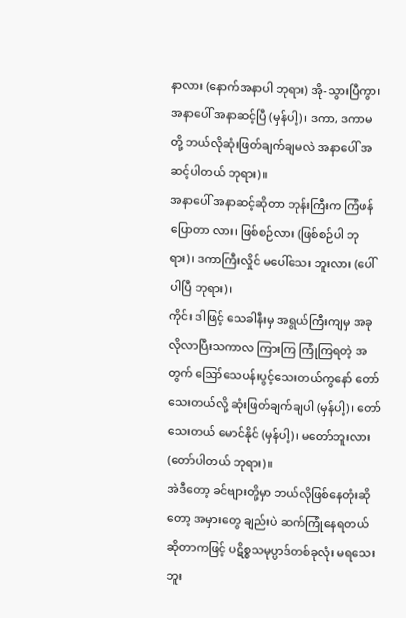နာလား (နောက်အနာပါ ဘုရား) အို-သွားပြီကွာ၊ အနာပေါ် အနာဆင့်ပြီ (မှန်ပါ့)၊ ဒကာ, ဒကာမတို့ ဘယ်လိုဆုံးဖြတ်ချက်ချမလဲ အနာပေါ် အဆင့်ပါတယ် ဘုရား)။
အနာပေါ် အနာဆင့်ဆိုတာ ဘုန်းကြီးက ကြံဖန်ပြောတာ လား၊ ဖြစ်စဉ်လား (ဖြစ်စဉ်ပါ ဘုရား)၊ ဒကာကြီးလှိုင် မပေါ်သေး ဘူးလား (ပေါ်ပါပြီ ဘုရား)၊
ကိုင်း ဒါဖြင့် သေခါနီးမှ အရွယ်ကြီးကျမှ အခုလိုလာပြီးသကာလ ကြားကြ ကြုံကြရတဲ့ အတွက် ဪသေပန်းပွင့်သေးတယ်ကွနော် တော်သေးတယ်လို့ ဆုံးဖြတ်ချက်ချပါ (မှန်ပါ့)၊ တော်သေးတယ် မောင်နိုင် (မှန်ပါ့)၊ မတော်ဘူးလား (တော်ပါတယ် ဘုရား)။
အဲဒီတော့ ခင်ဗျားတို့မှာ ဘယ်လိုဖြစ်နေတုံးဆိုတော့ အမှားတွေ ချည်းပဲ ဆက်ကြုံနေရတယ် ဆိုတာကဖြင့် ပဋိစ္စသမုပ္ပာဒ်တစ်ခုလုံး မရသေးဘူး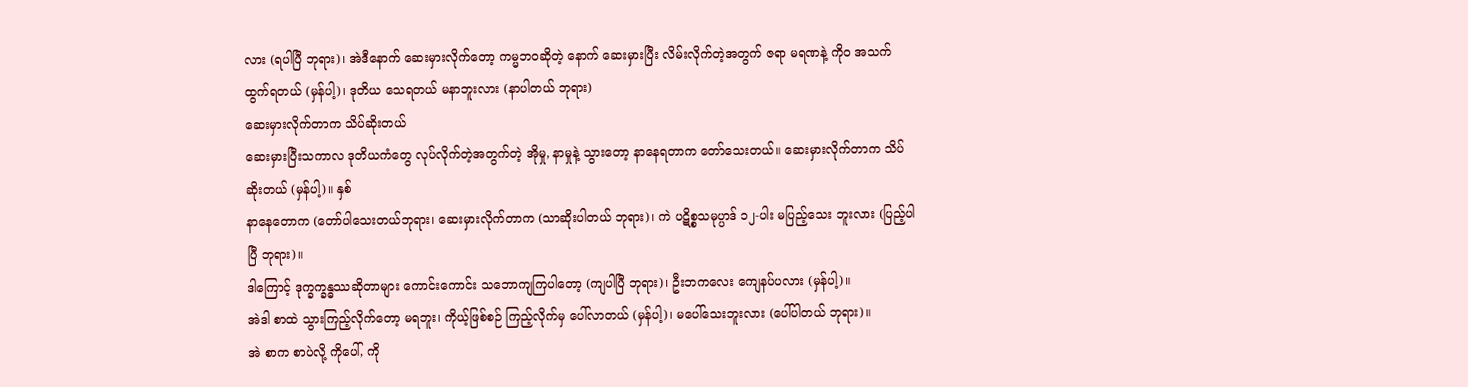လား (ရပါပြီ ဘုရား)၊ အဲဒီနောက် ဆေးမှားလိုက်တော့ ကမ္မဘဝဆိုတဲ့ နောက် ဆေးမှားပြီး လိမ်းလိုက်တဲ့အတွက် ဇရာ မရဏနဲ့ ကိုဝ အသက်ထွက်ရတယ် (မှန်ပါ့)၊ ဒုတိယ သေရတယ် မနာဘူးလား (နာပါတယ် ဘုရား)
ဆေးမှားလိုက်တာက သိပ်ဆိုးတယ်
ဆေးမှားပြီးသကာလ ဒုတိယကံတွေ လုပ်လိုက်တဲ့အတွက်တဲ့ အိုမှု, နာမှုနဲ့ သွားတော့ နာနေရတာက တော်သေးတယ်။ ဆေးမှားလိုက်တာက သိပ်ဆိုးတယ် (မှန်ပါ့)။ နှစ်
နာနေတောက (တော်ပါသေးတယ်ဘုရား၊ ဆေးမှားလိုက်တာက (သာဆိုးပါတယ် ဘုရား)၊ ကဲ ပဋိစ္စသမုပ္ပာဒ် ၁၂-ပါး မပြည့်သေး ဘူးလား (ပြည့်ပါပြီ ဘုရား)။
ဒါကြောင့် ဒုက္ခက္ခန္ဓဿဆိုတာများ ကောင်းကောင်း သဘောကျကြပါတော့ (ကျပါပြီ ဘုရား)၊ ဦးဘကလေး ကျေနပ်ပလား (မှန်ပါ့)။
အဲဒါ စာထဲ သွားကြည့်လိုက်တော့ မရဘူး၊ ကိုယ့်ဖြစ်စဉ် ကြည့်လိုက်မှ ပေါ်လာတယ် (မှန်ပါ့)၊ မပေါ်သေးဘူးလား (ပေါ်ပါတယ် ဘုရား)။
အဲ စာက စာပဲလို့ ကိုပေါ်, ကို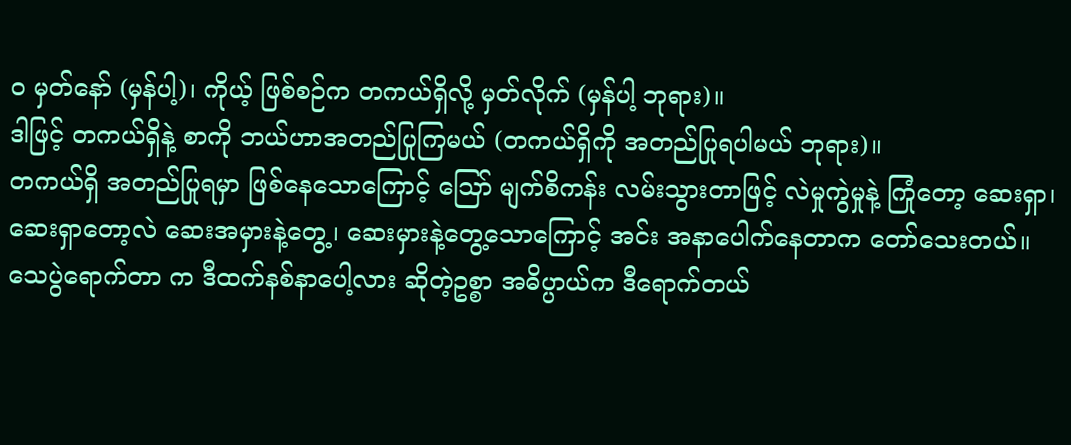ဝ မှတ်နော် (မှန်ပါ့)၊ ကိုယ့် ဖြစ်စဉ်က တကယ်ရှိလို့ မှတ်လိုက် (မှန်ပါ့ ဘုရား)။
ဒါဖြင့် တကယ်ရှိနဲ့ စာကို ဘယ်ဟာအတည်ပြုကြမယ် (တကယ်ရှိကို အတည်ပြုရပါမယ် ဘုရား)။
တကယ်ရှိ အတည်ပြုရမှာ ဖြစ်နေသောကြောင့် ဪ မျက်စိကန်း လမ်းသွားတာဖြင့် လဲမှုကွဲမှုနဲ့ ကြုံတော့ ဆေးရှာ၊ ဆေးရှာတော့လဲ ဆေးအမှားနဲ့တွေ့၊ ဆေးမှားနဲ့တွေ့သောကြောင့် အင်း အနာပေါက်နေတာက တော်သေးတယ်။
သေပွဲရောက်တာ က ဒီထက်နစ်နာပေါ့လား ဆိုတဲ့ဥစ္စာ အဓိပ္ပာယ်က ဒီရောက်တယ်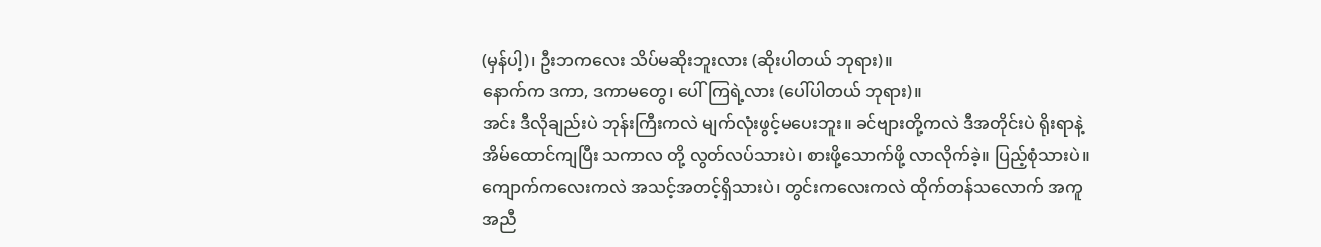(မှန်ပါ့)၊ ဦးဘကလေး သိပ်မဆိုးဘူးလား (ဆိုးပါတယ် ဘုရား)။
နောက်က ဒကာ, ဒကာမတွေ၊ ပေါ်ကြရဲ့လား (ပေါ်ပါတယ် ဘုရား)။
အင်း ဒီလိုချည်းပဲ ဘုန်းကြီးကလဲ မျက်လုံးဖွင့်မပေးဘူး။ ခင်ဗျားတို့ကလဲ ဒီအတိုင်းပဲ ရိုးရာနဲ့ အိမ်ထောင်ကျပြီး သကာလ တို့ လွတ်လပ်သားပဲ၊ စားဖို့သောက်ဖို့ လာလိုက်ခဲ့။ ပြည့်စုံသားပဲ။
ကျောက်ကလေးကလဲ အသင့်အတင့်ရှိသားပဲ၊ တွင်းကလေးကလဲ ထိုက်တန်သလောက် အကူအညီ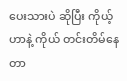ပေးသားပဲ ဆိုပြီး ကိုယ့်ဟာနဲ့ ကိုယ် တင်းတိမ်နေတာ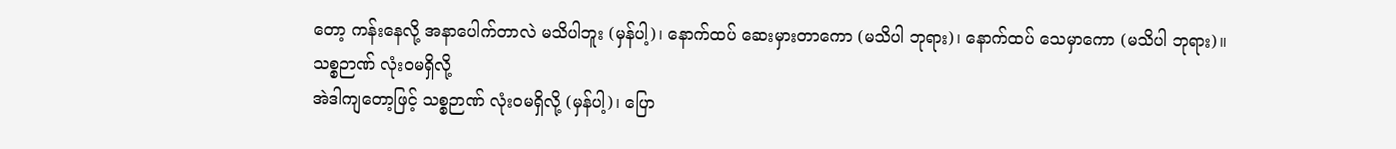တော့ ကန်းနေလို့ အနာပေါက်တာလဲ မသိပါဘူး (မှန်ပါ့)၊ နောက်ထပ် ဆေးမှားတာကော (မသိပါ ဘုရား)၊ နောက်ထပ် သေမှာကော (မသိပါ ဘုရား)။
သစ္စဉာဏ် လုံးဝမရှိလို့
အဲဒါကျတော့ဖြင့် သစ္စဉာဏ် လုံးဝမရှိလို့ (မှန်ပါ့)၊ ပြော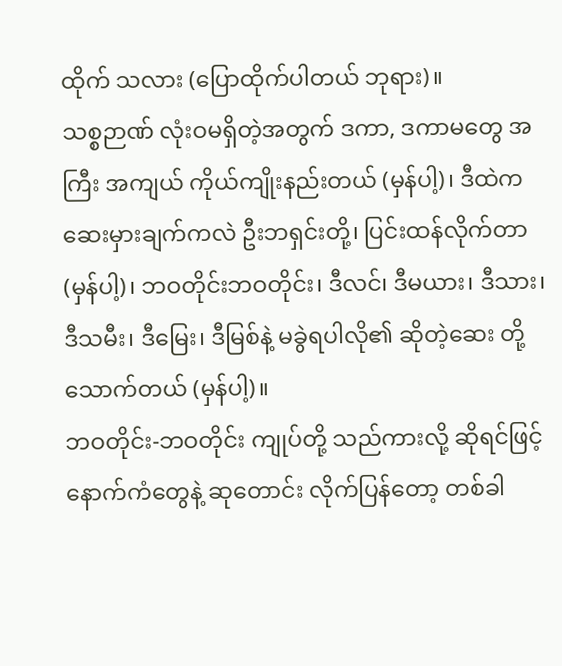ထိုက် သလား (ပြောထိုက်ပါတယ် ဘုရား)။
သစ္စဉာဏ် လုံးဝမရှိတဲ့အတွက် ဒကာ, ဒကာမတွေ အကြီး အကျယ် ကိုယ်ကျိုးနည်းတယ် (မှန်ပါ့)၊ ဒီထဲက ဆေးမှားချက်ကလဲ ဦးဘရှင်းတို့၊ ပြင်းထန်လိုက်တာ (မှန်ပါ့)၊ ဘဝတိုင်းဘဝတိုင်း၊ ဒီလင်၊ ဒီမယား၊ ဒီသား၊ ဒီသမီး၊ ဒီမြေး၊ ဒီမြစ်နဲ့ မခွဲရပါလို၏ ဆိုတဲ့ဆေး တို့သောက်တယ် (မှန်ပါ့)။
ဘဝတိုင်း-ဘဝတိုင်း ကျုပ်တို့ သည်ကားလို့ ဆိုရင်ဖြင့် နောက်ကံတွေနဲ့ ဆုတောင်း လိုက်ပြန်တော့ တစ်ခါ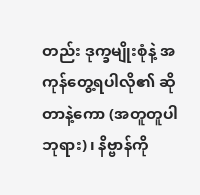တည်း ဒုက္ခမျိုးစုံနဲ့ အကုန်တွေ့ရပါလို၏ ဆိုတာနဲ့ကော (အတူတူပါ ဘုရား)၊ နိဗ္ဗာန်ကို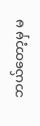ဘယ်တော့မှ မ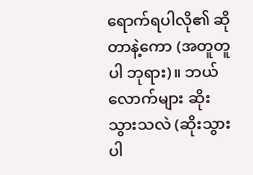ရောက်ရပါလို၏ ဆိုတာနဲ့ကော (အတူတူပါ ဘုရား)။ ဘယ်လောက်များ ဆိုးသွားသလဲ (ဆိုးသွားပါ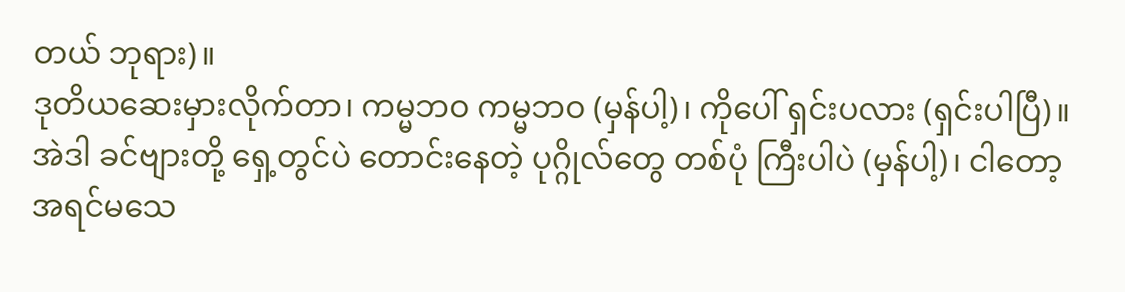တယ် ဘုရား)။
ဒုတိယဆေးမှားလိုက်တာ၊ ကမ္မဘဝ ကမ္မဘဝ (မှန်ပါ့)၊ ကိုပေါ် ရှင်းပလား (ရှင်းပါပြီ)။
အဲဒါ ခင်ဗျားတို့ ရှေ့တွင်ပဲ တောင်းနေတဲ့ ပုဂ္ဂိုလ်တွေ တစ်ပုံ ကြီးပါပဲ (မှန်ပါ့)၊ ငါတော့ အရင်မသေ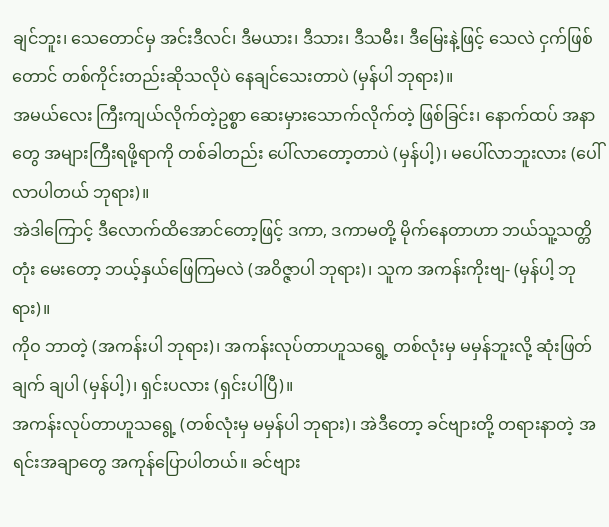ချင်ဘူး၊ သေတောင်မှ အင်းဒီလင်၊ ဒီမယား၊ ဒီသား၊ ဒီသမီး၊ ဒီမြေးနဲ့ဖြင့် သေလဲ ငှက်ဖြစ်တောင် တစ်ကိုင်းတည်းဆိုသလိုပဲ နေချင်သေးတာပဲ (မှန်ပါ ဘုရား)။
အမယ်လေး ကြီးကျယ်လိုက်တဲ့ဥစ္စာ ဆေးမှားသောက်လိုက်တဲ့ ဖြစ်ခြင်း၊ နောက်ထပ် အနာတွေ အများကြီးရဖို့ရာကို တစ်ခါတည်း ပေါ်လာတော့တာပဲ (မှန်ပါ့)၊ မပေါ်လာဘူးလား (ပေါ်လာပါတယ် ဘုရား)။
အဲဒါကြောင့် ဒီလောက်ထိအောင်တော့ဖြင့် ဒကာ, ဒကာမတို့ မိုက်နေတာဟာ ဘယ်သူ့သတ္တိတုံး မေးတော့ ဘယ့်နှယ်ဖြေကြမလဲ (အဝိဇ္ဇာပါ ဘုရား)၊ သူက အကန်းကိုးဗျ- (မှန်ပါ့ ဘုရား)။
ကိုဝ ဘာတဲ့ (အကန်းပါ ဘုရား)၊ အကန်းလုပ်တာဟူသရွေ့ တစ်လုံးမှ မမှန်ဘူးလို့ ဆုံးဖြတ်ချက် ချပါ (မှန်ပါ့)၊ ရှင်းပလား (ရှင်းပါပြီ)။
အကန်းလုပ်တာဟူသရွေ့ (တစ်လုံးမှ မမှန်ပါ ဘုရား)၊ အဲဒီတော့ ခင်ဗျားတို့ တရားနာတဲ့ အရင်းအချာတွေ အကုန်ပြောပါတယ်။ ခင်ဗျား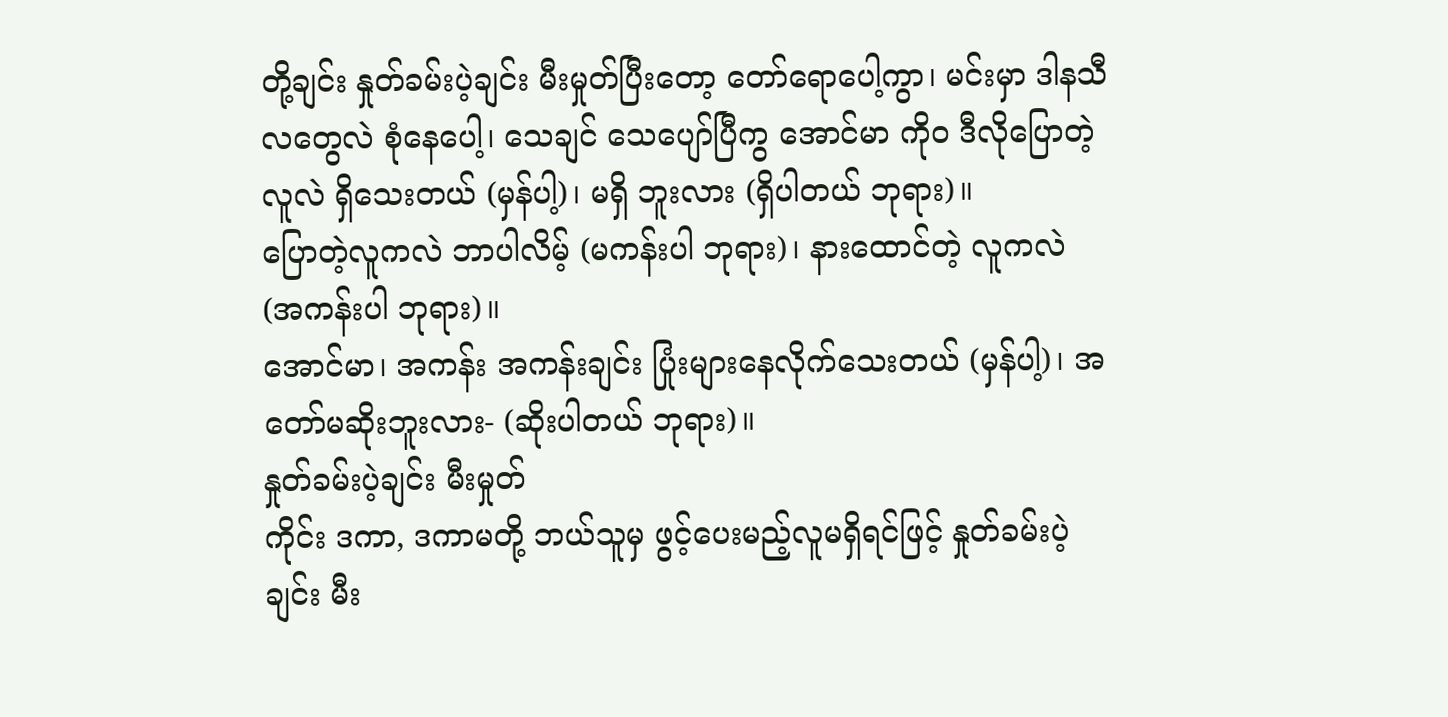တို့ချင်း နှုတ်ခမ်းပဲ့ချင်း မီးမှုတ်ပြီးတော့ တော်ရောပေါ့ကွာ၊ မင်းမှာ ဒါနသီလတွေလဲ စုံနေပေါ့၊ သေချင် သေပျော်ပြီကွ အောင်မာ ကိုဝ ဒီလိုပြောတဲ့လူလဲ ရှိသေးတယ် (မှန်ပါ့)၊ မရှိ ဘူးလား (ရှိပါတယ် ဘုရား)။
ပြောတဲ့လူကလဲ ဘာပါလိမ့် (မကန်းပါ ဘုရား)၊ နားထောင်တဲ့ လူကလဲ (အကန်းပါ ဘုရား)။
အောင်မာ၊ အကန်း အကန်းချင်း ပြုံးများနေလိုက်သေးတယ် (မှန်ပါ့)၊ အတော်မဆိုးဘူးလား- (ဆိုးပါတယ် ဘုရား)။
နှုတ်ခမ်းပဲ့ချင်း မီးမှုတ်
ကိုင်း ဒကာ, ဒကာမတို့ ဘယ်သူမှ ဖွင့်ပေးမည့်လူမရှိရင်ဖြင့် နှုတ်ခမ်းပဲ့ချင်း မီး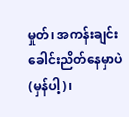မှုတ်၊ အကန်းချင်း ခေါင်းညိတ်နေမှာပဲ (မှန်ပါ့)၊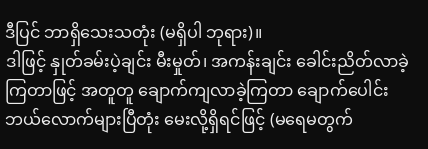ဒီပြင် ဘာရှိသေးသတုံး (မရှိပါ ဘုရား)။
ဒါဖြင့် နှုတ်ခမ်းပဲ့ချင်း မီးမှုတ်၊ အကန်းချင်း ခေါင်းညိတ်လာခဲ့ ကြတာဖြင့် အတူတူ ချောက်ကျလာခဲ့ကြတာ ချောက်ပေါင်း ဘယ်လောက်များပြီတုံး မေးလို့ရှိရင်ဖြင့် (မရေမတွက်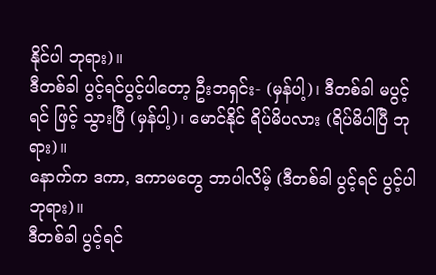နိုင်ပါ ဘုရား)။
ဒီတစ်ခါ ပွင့်ရင်ပွင့်ပါတော့ ဦးဘရှင်း- (မှန်ပါ့)၊ ဒီတစ်ခါ မပွင့်ရင် ဖြင့် သွားပြီ (မှန်ပါ့)၊ မောင်နိုင် ရိပ်မိပလား (ရိပ်မိပါပြီ ဘုရား)။
နောက်က ဒကာ, ဒကာမတွေ ဘာပါလိမ့် (ဒီတစ်ခါ ပွင့်ရင် ပွင့်ပါ ဘုရား)။
ဒီတစ်ခါ ပွင့်ရင်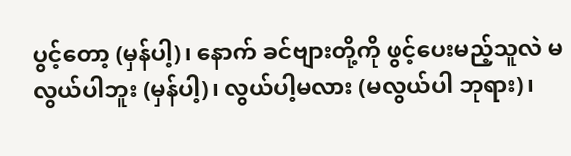ပွင့်တော့ (မှန်ပါ့)၊ နောက် ခင်ဗျားတို့ကို ဖွင့်ပေးမည့်သူလဲ မလွယ်ပါဘူး (မှန်ပါ့)၊ လွယ်ပါ့မလား (မလွယ်ပါ ဘုရား)၊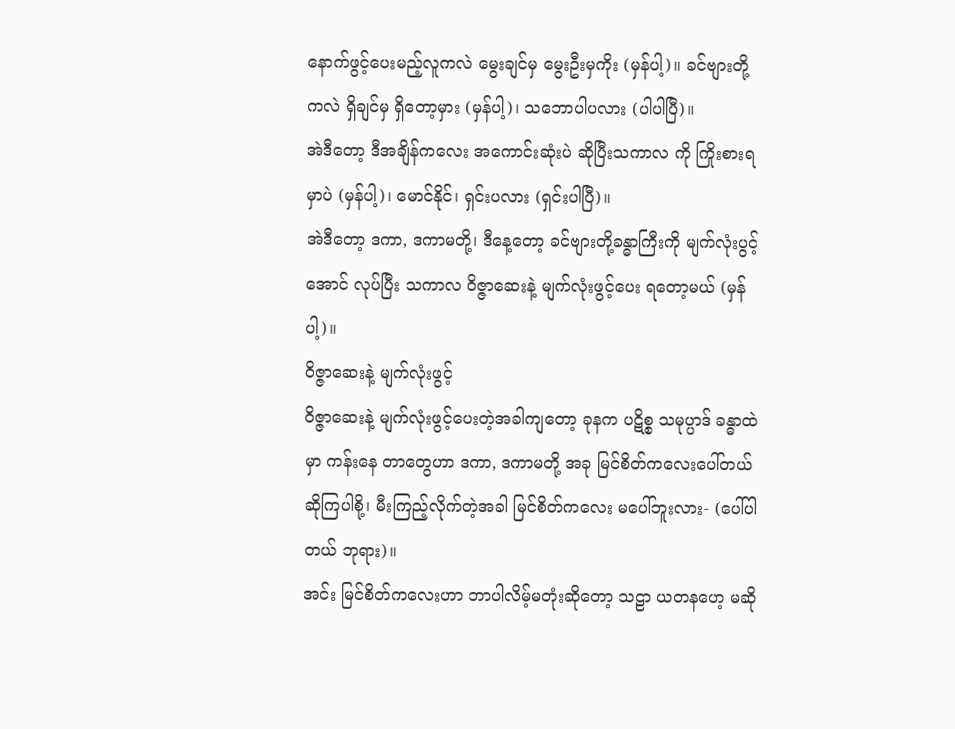နောက်ဖွင့်ပေးမည့်လူကလဲ မွေးချင်မှ မွေးဦးမှကိုး (မှန်ပါ့)။ ခင်ဗျားတို့ကလဲ ရှိချင်မှ ရှိတော့မှား (မှန်ပါ့)၊ သဘောပါပလား (ပါပါပြီ)။
အဲဒီတော့ ဒီအချိန်ကလေး အကောင်းဆုံးပဲ ဆိုပြီးသကာလ ကို ကြိုးစားရမှာပဲ (မှန်ပါ့)၊ မောင်နိုင်၊ ရှင်းပလား (ရှင်းပါပြီ)။
အဲဒီတော့ ဒကာ, ဒကာမတို့၊ ဒီနေ့တော့ ခင်ဗျားတို့ခန္ဓာကြီးကို မျက်လုံးပွင့်အောင် လုပ်ပြီး သကာလ ဝိဇ္ဇာဆေးနဲ့ မျက်လုံးဖွင့်ပေး ရတော့မယ် (မှန်ပါ့)။
ဝိဇ္ဇာဆေးနဲ့ မျက်လုံးဖွင့်
ဝိဇ္ဇာဆေးနဲ့ မျက်လုံးဖွင့်ပေးတဲ့အခါကျတော့ ခုနက ပဋိစ္စ သမုပ္ပာဒ် ခန္ဓာထဲမှာ ကန်းနေ တာတွေဟာ ဒကာ, ဒကာမတို့ အခု မြင်စိတ်ကလေးပေါ်တယ် ဆိုကြပါစို့၊ မီးကြည့်လိုက်တဲ့အခါ မြင်စိတ်ကလေး မပေါ်ဘူးလား- (ပေါ်ပါတယ် ဘုရား)။
အင်း မြင်စိတ်ကလေးဟာ ဘာပါလိမ့်မတုံးဆိုတော့ သဠာ ယတနဟေ့ မဆို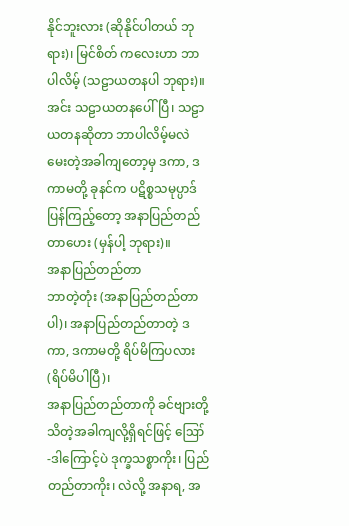နိုင်ဘူးလား (ဆိုနိုင်ပါတယ် ဘုရား)၊ မြင်စိတ် ကလေးဟာ ဘာပါလိမ့် (သဠာယတနပါ ဘုရား)။
အင်း သဠာယတနပေါ်ပြီ၊ သဠာယတနဆိုတာ ဘာပါလိမ့်မလဲ မေးတဲ့အခါကျတော့မှ ဒကာ, ဒကာမတို့ ခုနင်က ပဋိစ္စသမုပ္ပာဒ် ပြန်ကြည့်တော့ အနာပြည်တည်တာဟေး (မှန်ပါ့ ဘုရား)။
အနာပြည်တည်တာ
ဘာတဲ့တုံး (အနာပြည်တည်တာပါ)၊ အနာပြည်တည်တာတဲ့ ဒကာ, ဒကာမတို့ ရိပ်မိကြပလား (ရိပ်မိပါပြီ)၊
အနာပြည်တည်တာကို ခင်ဗျားတို့ သိတဲ့အခါကျလို့ရှိရင်ဖြင့် ဪ -ဒါကြောင့်ပဲ ဒုက္ခသစ္စာကိုး၊ ပြည်တည်တာကိုး၊ လဲလို့ အနာရ, အ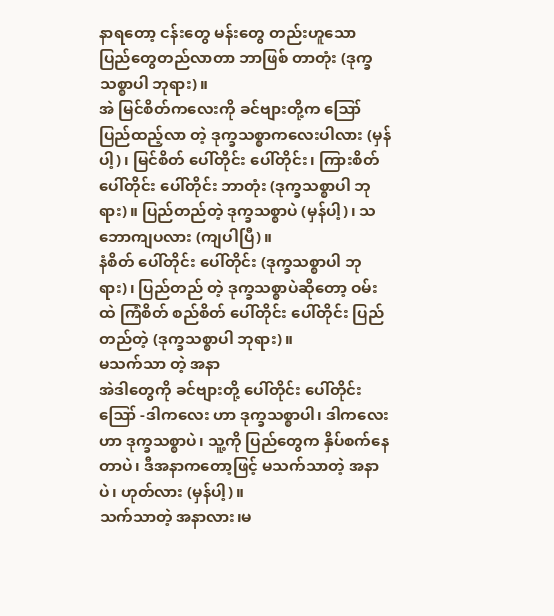နာရတော့ ငန်းတွေ မန်းတွေ တည်းဟူသော ပြည်တွေတည်လာတာ ဘာဖြစ် တာတုံး (ဒုက္ခသစ္စာပါ ဘုရား)။
အဲ မြင်စိတ်ကလေးကို ခင်ဗျားတို့က ဪ ပြည်ထည့်လာ တဲ့ ဒုက္ခသစ္စာကလေးပါလား (မှန်ပါ့)၊ မြင်စိတ် ပေါ်တိုင်း ပေါ်တိုင်း၊ ကြားစိတ် ပေါ်တိုင်း ပေါ်တိုင်း ဘာတုံး (ဒုက္ခသစ္စာပါ ဘုရား)။ ပြည်တည်တဲ့ ဒုက္ခသစ္စာပဲ (မှန်ပါ့)၊ သဘောကျပလား (ကျပါပြီ)။
နံစိတ် ပေါ်တိုင်း ပေါ်တိုင်း (ဒုက္ခသစ္စာပါ ဘုရား)၊ ပြည်တည် တဲ့ ဒုက္ခသစ္စာပဲဆိုတော့ ဝမ်းထဲ ကြံစိတ် စည်စိတ် ပေါ်တိုင်း ပေါ်တိုင်း ပြည်တည်တဲ့ (ဒုက္ခသစ္စာပါ ဘုရား)။
မသက်သာ တဲ့ အနာ
အဲဒါတွေကို ခင်ဗျားတို့ ပေါ်တိုင်း ပေါ်တိုင်း ဪ -ဒါကလေး ဟာ ဒုက္ခသစ္စာပါ၊ ဒါကလေးဟာ ဒုက္ခသစ္စာပဲ၊ သူ့ကို ပြည်တွေက နှိပ်စက်နေတာပဲ၊ ဒီအနာကတော့ဖြင့် မသက်သာတဲ့ အနာပဲ၊ ဟုတ်လား (မှန်ပါ့)။
သက်သာတဲ့ အနာလား၊မ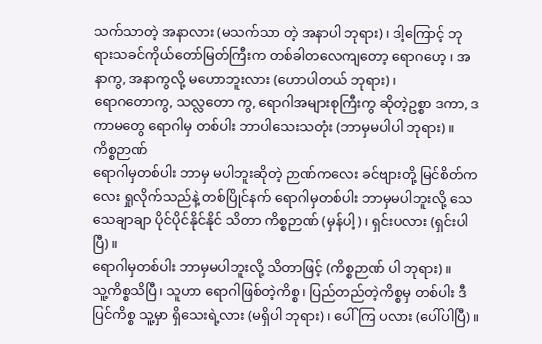သက်သာတဲ့ အနာလား (မသက်သာ တဲ့ အနာပါ ဘုရား)၊ ဒါ့ကြောင့် ဘုရားသခင်ကိုယ်တော်မြတ်ကြီးက တစ်ခါတလေကျတော့ ရောဂဟေ့ ၊ အနာကွ, အနာကွလို့ မဟောဘူးလား (ဟောပါတယ် ဘုရား)၊
ရောဂတောကွ, သလ္လတော ကွ, ရောဂါအများစုကြီးကွ ဆိုတဲ့ဥစ္စာ ဒကာ, ဒကာမတွေ ရောဂါမှ တစ်ပါး ဘာပါသေးသတုံး (ဘာမှမပါပါ ဘုရား)။
ကိစ္စဉာဏ်
ရောဂါမှတစ်ပါး ဘာမှ မပါဘူးဆိုတဲ့ ဉာဏ်ကလေး ခင်ဗျားတို့ မြင်စိတ်ကလေး ရှုလိုက်သည်နဲ့ တစ်ပြိုင်နက် ရောဂါမှတစ်ပါး ဘာမှမပါဘူးလို့ သေသေချာချာ ပိုင်ပိုင်နိုင်နိုင် သိတာ ကိစ္စဉာဏ် (မှန်ပါ့)၊ ရှင်းပလား (ရှင်းပါပြီ)။
ရောဂါမှတစ်ပါး ဘာမှမပါဘူးလို့ သိတာဖြင့် (ကိစ္စဉာဏ် ပါ ဘုရား)။
သူ့ကိစ္စသိပြီ၊ သူဟာ ရောဂါဖြစ်တဲ့ကိစ္စ၊ ပြည်တည်တဲ့ကိစ္စမှ တစ်ပါး ဒီပြင်ကိစ္စ သူ့မှာ ရှိသေးရဲ့လား (မရှိပါ ဘုရား)၊ ပေါ်ကြ ပလား (ပေါ်ပါပြီ)။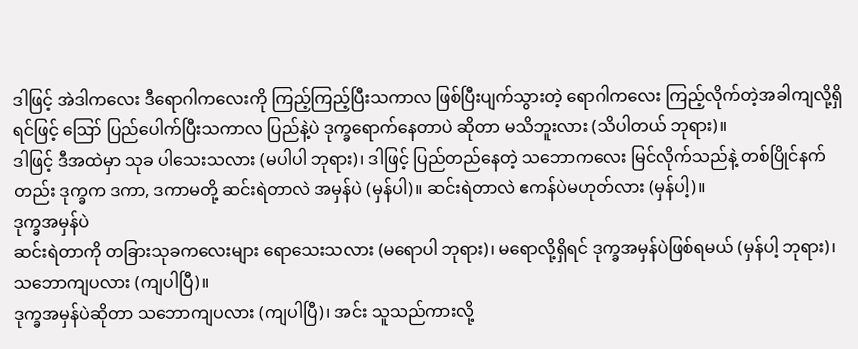ဒါဖြင့် အဲဒါကလေး ဒီရောဂါကလေးကို ကြည့်ကြည့်ပြီးသကာလ ဖြစ်ပြီးပျက်သွားတဲ့ ရောဂါကလေး ကြည့်လိုက်တဲ့အခါကျလို့ရှိရင်ဖြင့် ဪ ပြည်ပေါက်ပြီးသကာလ ပြည်နဲ့ပဲ ဒုက္ခရောက်နေတာပဲ ဆိုတာ မသိဘူးလား (သိပါတယ် ဘုရား)။
ဒါဖြင့် ဒီအထဲမှာ သုခ ပါသေးသလား (မပါပါ ဘုရား)၊ ဒါဖြင့် ပြည်တည်နေတဲ့ သဘောကလေး မြင်လိုက်သည်နဲ့ တစ်ပြိုင်နက် တည်း ဒုက္ခက ဒကာ, ဒကာမတို့ ဆင်းရဲတာလဲ အမှန်ပဲ (မှန်ပါ)။ ဆင်းရဲတာလဲ ဧကန်ပဲမဟုတ်လား (မှန်ပါ့)။
ဒုက္ခအမှန်ပဲ
ဆင်းရဲတာကို တခြားသုခကလေးများ ရောသေးသလား (မရောပါ ဘုရား)၊ မရောလို့ရှိရင် ဒုက္ခအမှန်ပဲဖြစ်ရမယ် (မှန်ပါ့ ဘုရား)၊ သဘောကျပလား (ကျပါပြီ)။
ဒုက္ခအမှန်ပဲဆိုတာ သဘောကျပလား (ကျပါပြီ)၊ အင်း သူသည်ကားလို့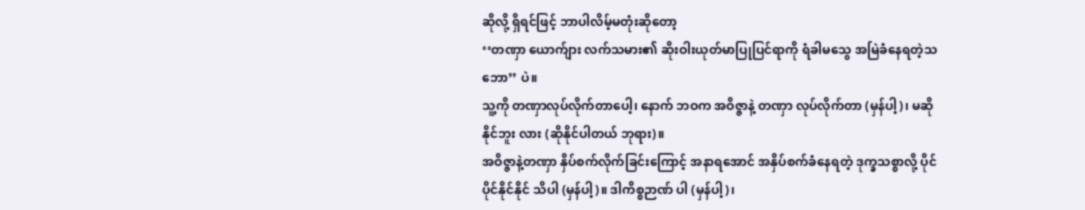ဆိုလို့ ရှိရင်ဖြင့် ဘာပါလိမ့်မတုံးဆိုတော့
‘‘တဏှာ ယောက်ျား လက်သမား၏ ဆိုးဝါးယုတ်မာပြုပြင်ရာကို ရံခါမသွေ အမြဲခံနေရတဲ့သဘော’’ ပဲ။
သူ့ကို တဏှာလုပ်လိုက်တာပေါ့၊ နောက် ဘဝက အဝိဇ္ဇာနဲ့ တဏှာ လုပ်လိုက်တာ (မှန်ပါ့)၊ မဆိုနိုင်ဘူး လား (ဆိုနိုင်ပါတယ် ဘုရား)။
အဝိဇ္ဇာနဲ့တဏှာ နှိပ်စက်လိုက်ခြင်းကြောင့် အနာရအောင် အနှိပ်စက်ခံနေရတဲ့ ဒုက္ခသစ္စာလို့ ပိုင်ပိုင်နိုင်နိုင် သိပါ (မှန်ပါ့)။ ဒါကိစ္စဉာဏ် ပါ (မှန်ပါ့)၊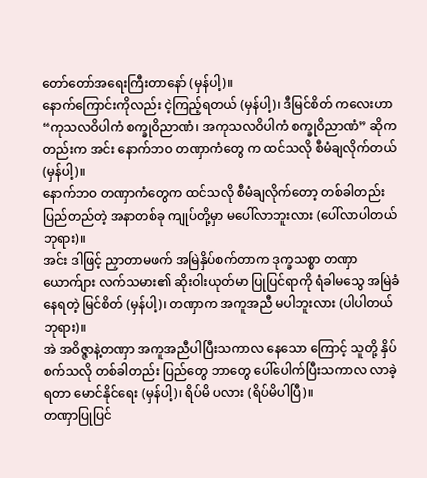တော်တော်အရေးကြီးတာနော် (မှန်ပါ့)။
နောက်ကြောင်းကိုလည်း ငဲ့ကြည့်ရတယ် (မှန်ပါ့)၊ ဒီမြင်စိတ် ကလေးဟာ “ကုသလဝိပါကံ စက္ခုဝိညာဏံ၊ အကုသလဝိပါကံ စက္ခုဝိညာဏံ” ဆိုကတည်းက အင်း နောက်ဘဝ တဏှာကံတွေ က ထင်သလို စီမံချလိုက်တယ် (မှန်ပါ့)။
နောက်ဘဝ တဏှာကံတွေက ထင်သလို စီမံချလိုက်တော့ တစ်ခါတည်း ပြည်တည်တဲ့ အနာတစ်ခု ကျုပ်တို့မှာ မပေါ်လာဘူးလား (ပေါ်လာပါတယ် ဘုရား)။
အင်း ဒါဖြင့် ညှာတာမဖက် အမြဲနှိပ်စက်တာက ဒုက္ခသစ္စာ တဏှာယောက်ျား လက်သမား၏ ဆိုးဝါးယုတ်မာ ပြုပြင်ရာကို ရံခါမသွေ အမြဲခံနေရတဲ့ မြင်စိတ် (မှန်ပါ့)၊ တဏှာက အကူအညီ မပါဘူးလား (ပါပါတယ် ဘုရား)။
အဲ အဝိဇ္ဇာနဲ့တဏှာ အကူအညီပါပြီးသကာလ နေသော ကြောင့် သူတို့ နှိပ်စက်သလို တစ်ခါတည်း ပြည်တွေ ဘာတွေ ပေါ်ပေါက်ပြီးသကာလ လာခဲ့ရတာ မောင်နိုင်ရေး (မှန်ပါ့)၊ ရိပ်မိ ပလား (ရိပ်မိပါပြီ)။
တဏှာပြုပြင်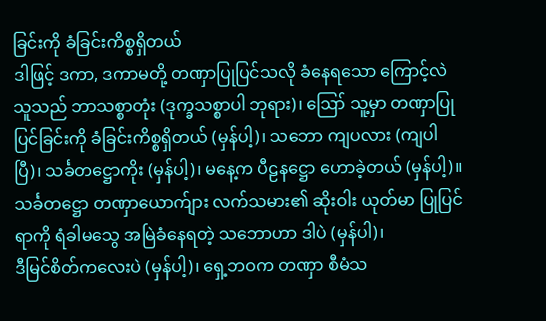ခြင်းကို ခံခြင်းကိစ္စရှိတယ်
ဒါဖြင့် ဒကာ, ဒကာမတို့ တဏှာပြုပြင်သလို ခံနေရသော ကြောင့်လဲ သူသည် ဘာသစ္စာတုံး (ဒုက္ခသစ္စာပါ ဘုရား)၊ ဪ သူ့မှာ တဏှာပြုပြင်ခြင်းကို ခံခြင်းကိစ္စရှိတယ် (မှန်ပါ့)၊ သဘော ကျပလား (ကျပါပြီ)၊ သင်္ခတဋ္ဌောကိုး (မှန်ပါ့)၊ မနေ့က ပီဠနဋ္ဌော ဟောခဲ့တယ် (မှန်ပါ့)။
သင်္ခတဋ္ဌော တဏှာယောက်ျား လက်သမား၏ ဆိုးဝါး ယုတ်မာ ပြုပြင်ရာကို ရံခါမသွေ အမြဲခံနေရတဲ့ သဘောဟာ ဒါပဲ (မှန်ပါ)၊
ဒီမြင်စိတ်ကလေးပဲ (မှန်ပါ့)၊ ရှေ့ဘဝက တဏှာ စီမံသ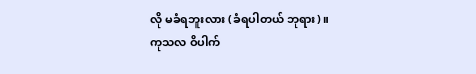လို မခံရဘူးလား (ခံရပါတယ် ဘုရား)။
ကုသလ ဝိပါက်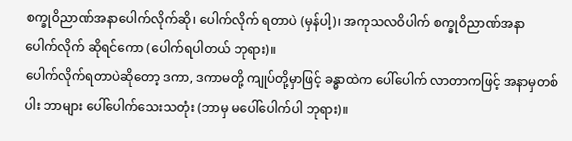စက္ခုဝိညာဏ်အနာပေါက်လိုက်ဆို၊ ပေါက်လိုက် ရတာပဲ (မှန်ပါ့)၊ အကုသလဝိပါက် စက္ခုဝိညာဏ်အနာ ပေါက်လိုက် ဆိုရင်ကော (ပေါက်ရပါတယ် ဘုရား)။
ပေါက်လိုက်ရတာပဲဆိုတော့ ဒကာ, ဒကာမတို့ ကျုပ်တို့မှာဖြင့် ခန္ဓာထဲက ပေါ်ပေါက် လာတာကဖြင့် အနာမှတစ်ပါး ဘာများ ပေါ်ပေါက်သေးသတုံး (ဘာမှ မပေါ်ပေါက်ပါ ဘုရား)။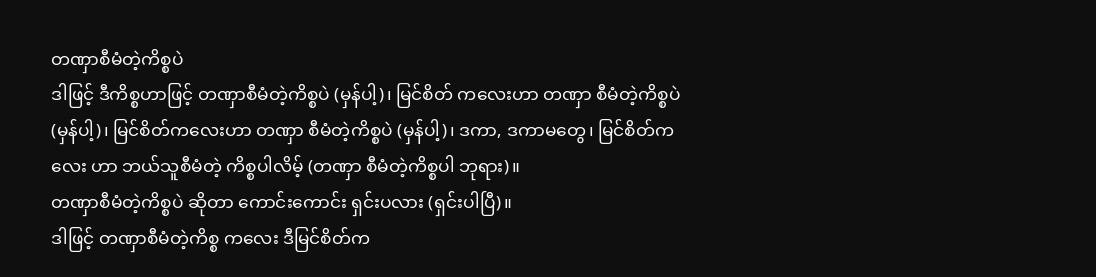တဏှာစီမံတဲ့ကိစ္စပဲ
ဒါဖြင့် ဒီကိစ္စဟာဖြင့် တဏှာစီမံတဲ့ကိစ္စပဲ (မှန်ပါ့)၊ မြင်စိတ် ကလေးဟာ တဏှာ စီမံတဲ့ကိစ္စပဲ (မှန်ပါ့)၊ မြင်စိတ်ကလေးဟာ တဏှာ စီမံတဲ့ကိစ္စပဲ (မှန်ပါ့)၊ ဒကာ, ဒကာမတွေ၊ မြင်စိတ်ကလေး ဟာ ဘယ်သူစီမံတဲ့ ကိစ္စပါလိမ့် (တဏှာ စီမံတဲ့ကိစ္စပါ ဘုရား)။
တဏှာစီမံတဲ့ကိစ္စပဲ ဆိုတာ ကောင်းကောင်း ရှင်းပလား (ရှင်းပါပြီ)။
ဒါဖြင့် တဏှာစီမံတဲ့ကိစ္စ ကလေး ဒီမြင်စိတ်က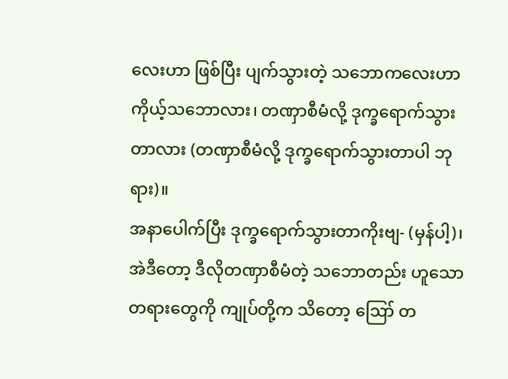လေးဟာ ဖြစ်ပြီး ပျက်သွားတဲ့ သဘောကလေးဟာ ကိုယ့်သဘောလား၊ တဏှာစီမံလို့ ဒုက္ခရောက်သွားတာလား (တဏှာစီမံလို့ ဒုက္ခရောက်သွားတာပါ ဘုရား)။
အနာပေါက်ပြီး ဒုက္ခရောက်သွားတာကိုးဗျ- (မှန်ပါ့)၊ အဲဒီတော့ ဒီလိုတဏှာစီမံတဲ့ သဘောတည်း ဟူသော တရားတွေကို ကျုပ်တို့က သိတော့ ဪ တ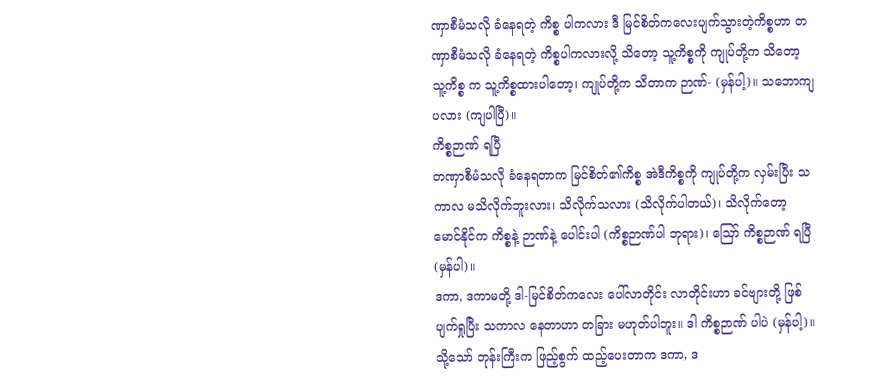ဏှာစီမံသလို ခံနေရတဲ့ ကိစ္စ ပါကလား ဒီ မြင်စိတ်ကလေးပျက်သွားတဲ့ကိစ္စဟာ တဏှာစီမံသလို ခံနေရတဲ့ ကိစ္စပါကလားလို့ သိတော့ သူ့ကိစ္စကို ကျုပ်တို့က သိတော့ သူ့ကိစ္စ က သူ့ကိစ္စထားပါတော့၊ ကျုပ်တို့က သိတာက ဉာဏ်- (မှန်ပါ့)။ သဘောကျပလား (ကျပါပြီ)။
ကိစ္စဉာဏ် ရပြီ
တဏှာစီမံသလို ခံနေရတာက မြင်စိတ်၏ကိစ္စ အဲဒီကိစ္စကို ကျုပ်တို့က လှမ်းပြီး သကာလ မသိလိုက်ဘူးလား၊ သိလိုက်သလား (သိလိုက်ပါတယ်)၊ သိလိုက်တော့ မောင်နိုင်က ကိစ္စနဲ့ ဉာဏ်နဲ့ ပေါင်းပါ (ကိစ္စဉာဏ်ပါ ဘုရား)၊ ဪ ကိစ္စဉာဏ် ရပြီ (မှန်ပါ)။
ဒကာ, ဒကာမတို့ ဒါ-မြင်စိတ်ကလေး ပေါ်လာတိုင်း လာတိုင်းဟာ ခင်ဗျားတို့ ဖြစ်ပျက်ရှုပြီး သကာလ နေတာဟာ တခြား မဟုတ်ပါဘူး။ ဒါ ကိစ္စဉာဏ် ပါပဲ (မှန်ပါ့)။
သို့သော် ဘုန်းကြီးက ဖြည့်စွက် ထည့်ပေးတာက ဒကာ, ဒ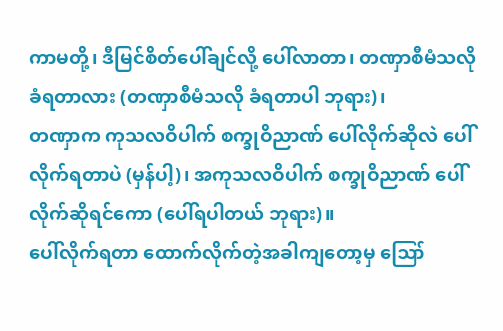ကာမတို့၊ ဒီမြင်စိတ်ပေါ်ချင်လို့ ပေါ်လာတာ၊ တဏှာစီမံသလို ခံရတာလား (တဏှာစီမံသလို ခံရတာပါ ဘုရား)၊
တဏှာက ကုသလဝိပါက် စက္ခုဝိညာဏ် ပေါ်လိုက်ဆိုလဲ ပေါ်လိုက်ရတာပဲ (မှန်ပါ့)၊ အကုသလဝိပါက် စက္ခုဝိညာဏ် ပေါ်လိုက်ဆိုရင်ကော (ပေါ်ရပါတယ် ဘုရား)။
ပေါ်လိုက်ရတာ ထောက်လိုက်တဲ့အခါကျတော့မှ ဪ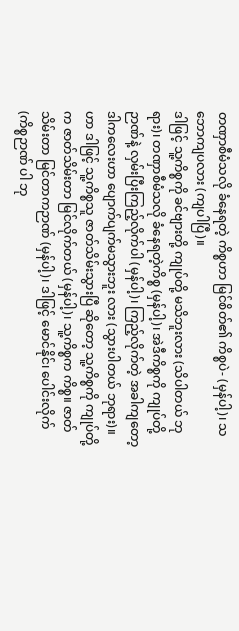တဏှာစီမံသလို ခံနေရတဲ့ ကိစ္စဟာ မြင်စိတ်၏ ကိစ္စပဲ- (မှန်ပါ့)၊ သဘောကျပလား (ကျပါပြီ)။
ဒါဖြင့် သူ့ကိစ္စကို ခင်ဗျားတို့ ကျုပ်တို့ မသိဘူးလား (သိပါတယ် ဘုရား)၊ တဏှာစီမံသလို ခံနေရတဲ့ကိစ္စ (မှန်ပါ့)၊ အဲဒီကိစ္စကို ကျုပ်တို့ဉာဏ်နဲ့ လှမ်းပြီးကြည့်လိုက်ပါ (မှန်ပါ့)၊ ကြည့်လိုက်တဲ့ အခါကျတော့ ဒါကလေးဟာ ပျောက်ပျက်မသွားဘူး လား (သွားပါတယ် ဘုရား)။
ဟာ ဒါဖြင့် သူ့ကိစ္စသူ ဇာတ်သိမ်းသွားပြီ ဆိုတော့ သူ့ကိစ္စကို ကျုပ်တို့က ဇာတ်သိမ်းတာ မြင်လိုက်တယ် (မှန်ပါ့)၊ သူ့ကိစ္စက ကိစ္စ။ ဇာတ်သိမ်းတာ မြင်တာကဉာဏ် (မှန်ပါ့)၊ ဒါဖြင့် မောင်နိုင်၊ ပေါင်းလိုက် (ကိစ္စဉာဏ် ပါ ဘု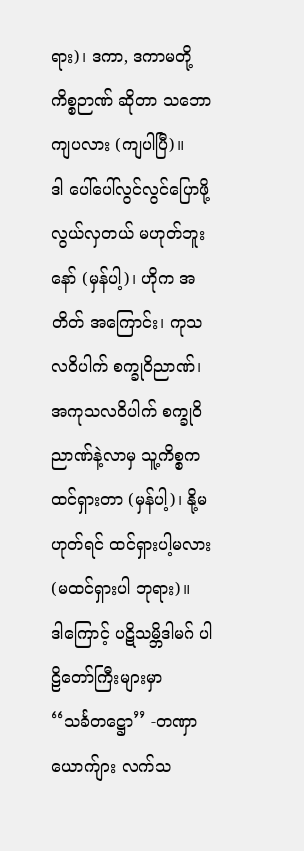ရား)၊ ဒကာ, ဒကာမတို့ ကိစ္စဉာဏ် ဆိုတာ သဘောကျပလား (ကျပါပြီ)။
ဒါ ပေါ်ပေါ်လွင်လွင်ပြောဖို့ လွယ်လှတယ် မဟုတ်ဘူးနော် (မှန်ပါ့)၊ ဟိုက အတိတ် အကြောင်း၊ ကုသလဝိပါက် စက္ခုဝိညာဏ်၊ အကုသလဝိပါက် စက္ခုဝိညာဏ်နဲ့လာမှ သူ့ကိစ္စက ထင်ရှားတာ (မှန်ပါ့)၊ နို့မဟုတ်ရင် ထင်ရှားပါ့မလား (မထင်ရှားပါ ဘုရား)။
ဒါကြောင့် ပဋိသမ္ဘိဒါမဂ် ပါဠိတော်ကြီးများမှာ
‘‘သင်္ခတဋ္ဌော’’ -တဏှာယောက်ျား လက်သ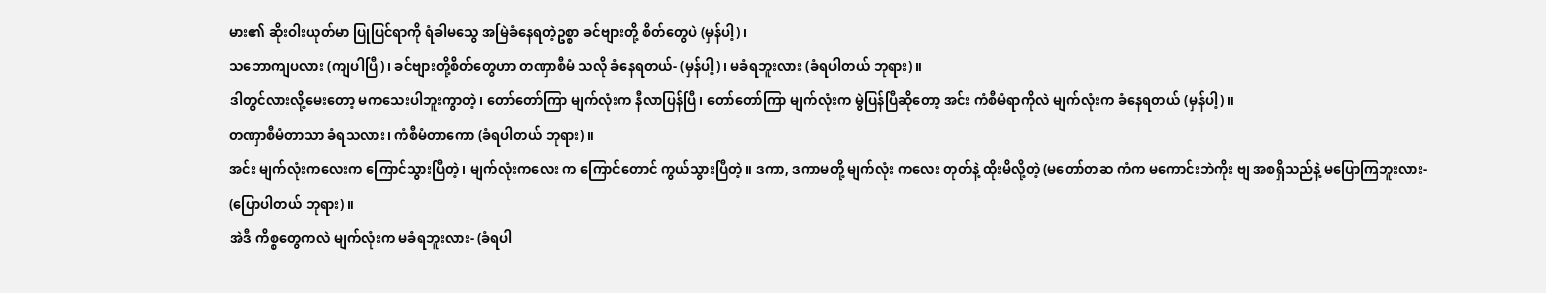မား၏ ဆိုးဝါးယုတ်မာ ပြုပြင်ရာကို ရံခါမသွေ အမြဲခံနေရတဲ့ဥစ္စာ ခင်ဗျားတို့ စိတ်တွေပဲ (မှန်ပါ့)၊
သဘောကျပလား (ကျပါပြီ)၊ ခင်ဗျားတို့စိတ်တွေဟာ တဏှာစီမံ သလို ခံနေရတယ်- (မှန်ပါ့)၊ မခံရဘူးလား (ခံရပါတယ် ဘုရား)။
ဒါတွင်လားလို့မေးတော့ မကသေးပါဘူးကွာတဲ့၊ တော်တော်ကြာ မျက်လုံးက နီလာပြန်ပြီ၊ တော်တော်ကြာ မျက်လုံးက မွဲပြန်ပြီဆိုတော့ အင်း ကံစီမံရာကိုလဲ မျက်လုံးက ခံနေရတယ် (မှန်ပါ့)။
တဏှာစီမံတာသာ ခံရသလား၊ ကံစီမံတာကော (ခံရပါတယ် ဘုရား)။
အင်း မျက်လုံးကလေးက ကြောင်သွားပြီတဲ့၊ မျက်လုံးကလေး က ကြောင်တောင် ကွယ်သွားပြီတဲ့။ ဒကာ, ဒကာမတို့ မျက်လုံး ကလေး တုတ်နဲ့ ထိုးမိလို့တဲ့ (မတော်တဆ ကံက မကောင်းဘဲကိုး ဗျ အစရှိသည်နဲ့ မပြောကြဘူးလား- (ပြောပါတယ် ဘုရား)။
အဲဒီ ကိစ္စတွေကလဲ မျက်လုံးက မခံရဘူးလား- (ခံရပါ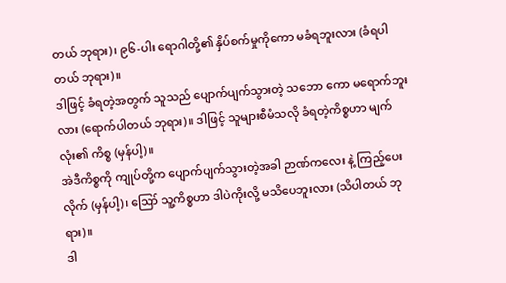တယ် ဘုရား)၊ ၉၆-ပါး ရောဂါတို့၏ နှိပ်စက်မှုကိုကော မခံရဘူးလား (ခံရပါတယ် ဘုရား)။
ဒါဖြင့် ခံရတဲ့အတွက် သူသည် ပျောက်ပျက်သွားတဲ့ သဘော ကော မရောက်ဘူးလား (ရောက်ပါတယ် ဘုရား)။ ဒါဖြင့် သူများစီမံသလို ခံရတဲ့ကိစ္စဟာ မျက်လုံး၏ ကိစ္စ (မှန်ပါ့)။
အဲဒီကိစ္စကို ကျုပ်တို့က ပျောက်ပျက်သွားတဲ့အခါ ဉာဏ်ကလေး နဲ့ ကြည့်ပေးလိုက် (မှန်ပါ့)၊ ဪ သူ့ကိစ္စဟာ ဒါပဲကိုးလို့ မသိပေဘူးလား (သိပါတယ် ဘုရား)။
ဒါ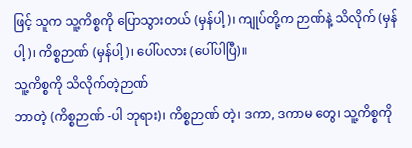ဖြင့် သူက သူ့ကိစ္စကို ပြောသွားတယ် (မှန်ပါ့)၊ ကျုပ်တို့က ဉာဏ်နဲ့ သိလိုက် (မှန်ပါ့)၊ ကိစ္စဉာဏ် (မှန်ပါ့)၊ ပေါ်ပလား (ပေါ်ပါပြီ)။
သူ့ကိစ္စကို သိလိုက်တဲ့ဉာဏ်
ဘာတဲ့ (ကိစ္စဉာဏ် -ပါ ဘုရား)၊ ကိစ္စဉာဏ် တဲ့၊ ဒကာ, ဒကာမ တွေ၊ သူ့ကိစ္စကို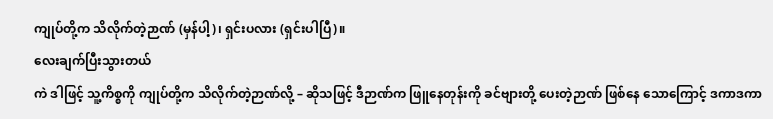ကျုပ်တို့က သိလိုက်တဲ့ဉာဏ် (မှန်ပါ့)၊ ရှင်းပလား (ရှင်းပါပြီ)။
လေးချက်ပြီးသွားတယ်
ကဲ ဒါဖြင့် သူ့ကိစ္စကို ကျုပ်တို့က သိလိုက်တဲ့ဉာဏ်လို့ – ဆိုသဖြင့် ဒီဉာဏ်က ဖြူနေတုန်းကို ခင်ဗျားတို့ ပေးတဲ့ဉာဏ် ဖြစ်နေ သောကြောင့် ဒကာဒကာ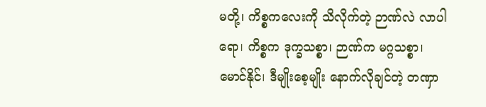မတို့၊ ကိစ္စကလေးကို သိလိုက်တဲ့ ဉာဏ်လဲ လာပါရော၊ ကိစ္စက ဒုက္ခသစ္စာ၊ ဉာဏ်က မဂ္ဂသစ္စာ၊ မောင်နိုင်၊ ဒီမျိုးစေ့မျိုး နောက်လိုချင်တဲ့ တဏှာ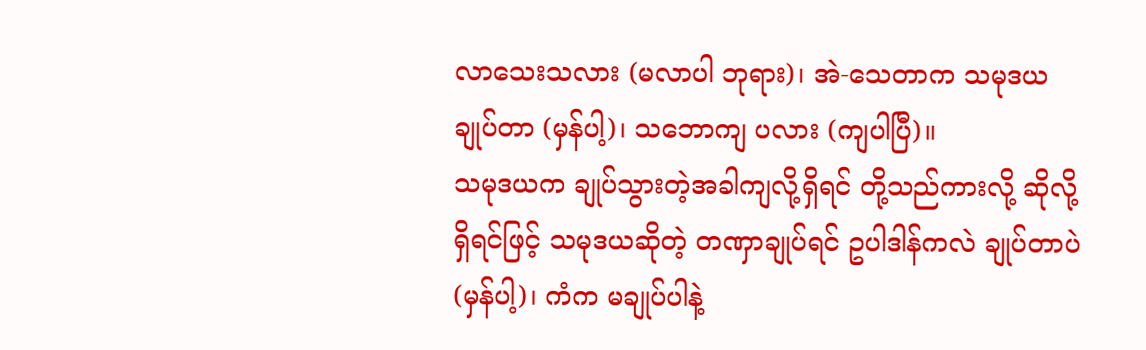လာသေးသလား (မလာပါ ဘုရား)၊ အဲ-သေတာက သမုဒယချုပ်တာ (မှန်ပါ့)၊ သဘောကျ ပလား (ကျပါပြီ)။
သမုဒယက ချုပ်သွားတဲ့အခါကျလို့ရှိရင် တို့သည်ကားလို့ ဆိုလို့ရှိရင်ဖြင့် သမုဒယဆိုတဲ့ တဏှာချုပ်ရင် ဥပါဒါန်ကလဲ ချုပ်တာပဲ (မှန်ပါ့)၊ ကံက မချုပ်ပါနဲ့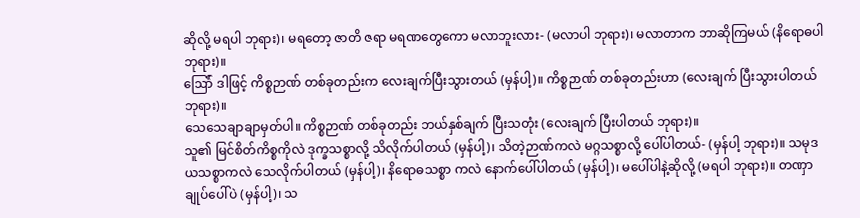ဆိုလို့ မရပါ ဘုရား)၊ မရတော့ ဇာတိ ဇရာ မရဏတွေကော မလာဘူးလား- (မလာပါ ဘုရား)၊ မလာတာက ဘာဆိုကြမယ် (နိရောဓပါ ဘုရား)။
ဪ် ဒါဖြင့် ကိစ္စဉာဏ် တစ်ခုတည်းက လေးချက်ပြီးသွားတယ် (မှန်ပါ့)။ ကိစ္စဉာဏ် တစ်ခုတည်းဟာ (လေးချက် ပြီးသွားပါတယ် ဘုရား)။
သေသေချာချာမှတ်ပါ။ ကိစ္စဉာဏ် တစ်ခုတည်း ဘယ်နှစ်ချက် ပြီးသတုံး (လေးချက် ပြီးပါတယ် ဘုရား)။
သူ၏ မြင်စိတ်ကိစ္စကိုလဲ ဒုက္ခသစ္စာလို့ သိလိုက်ပါတယ် (မှန်ပါ့)၊ သိတဲ့ဉာဏ်ကလဲ မဂ္ဂသစ္စာလို့ ပေါ်ပါတယ်- (မှန်ပါ့ ဘုရား)။ သမုဒယသစ္စာကလဲ သေလိုက်ပါတယ် (မှန်ပါ့)၊ နိရောဓသစ္စာ ကလဲ နောက်ပေါ်ပါတယ် (မှန်ပါ့)၊ မပေါ်ပါနဲ့ဆိုလို့ (မရပါ ဘုရား)။ တဏှာချုပ်ပေါ်ပဲ (မှန်ပါ့)၊ သ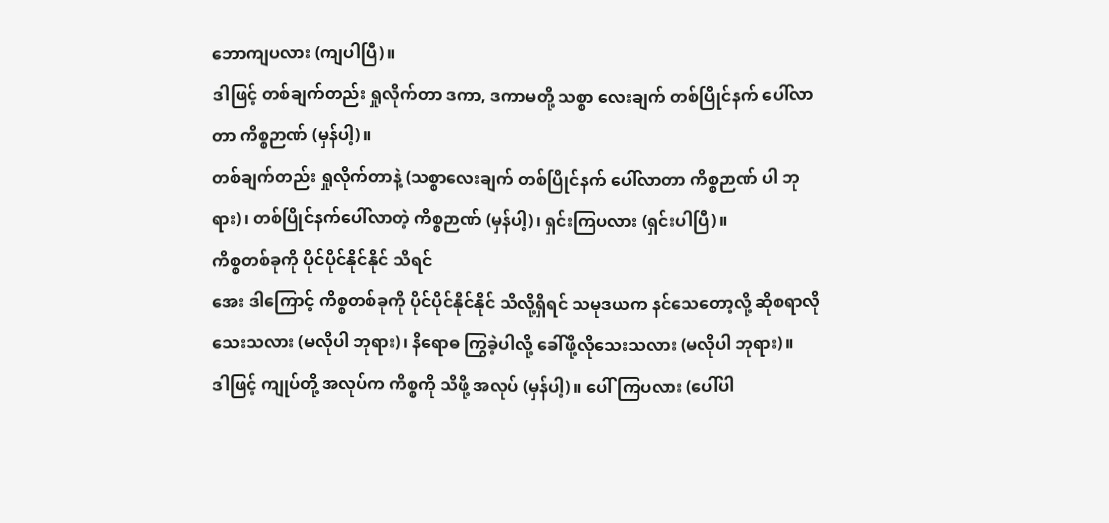ဘောကျပလား (ကျပါပြီ)။
ဒါဖြင့် တစ်ချက်တည်း ရှုလိုက်တာ ဒကာ, ဒကာမတို့ သစ္စာ လေးချက် တစ်ပြိုင်နက် ပေါ်လာတာ ကိစ္စဉာဏ် (မှန်ပါ့)။
တစ်ချက်တည်း ရှုလိုက်တာနဲ့ (သစ္စာလေးချက် တစ်ပြိုင်နက် ပေါ်လာတာ ကိစ္စဉာဏ် ပါ ဘုရား)၊ တစ်ပြိုင်နက်ပေါ်လာတဲ့ ကိစ္စဉာဏ် (မှန်ပါ့)၊ ရှင်းကြပလား (ရှင်းပါပြီ)။
ကိစ္စတစ်ခုကို ပိုင်ပိုင်နိုင်နိုင် သိရင်
အေး ဒါကြောင့် ကိစ္စတစ်ခုကို ပိုင်ပိုင်နိုင်နိုင် သိလို့ရှိရင် သမုဒယက နင်သေတော့လို့ ဆိုစရာလိုသေးသလား (မလိုပါ ဘုရား)၊ နိရောဓ ကြွခဲ့ပါလို့ ခေါ်ဖို့လိုသေးသလား (မလိုပါ ဘုရား)။
ဒါဖြင့် ကျုပ်တို့ အလုပ်က ကိစ္စကို သိဖို့ အလုပ် (မှန်ပါ့)။ ပေါ်ကြပလား (ပေါ်ပါ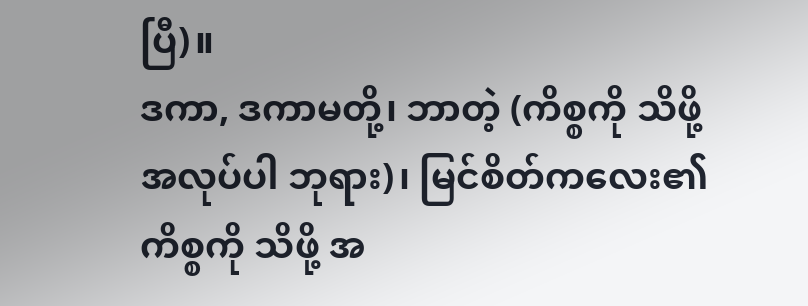ပြီ)။
ဒကာ, ဒကာမတို့၊ ဘာတဲ့ (ကိစ္စကို သိဖို့ အလုပ်ပါ ဘုရား)၊ မြင်စိတ်ကလေး၏ ကိစ္စကို သိဖို့ အ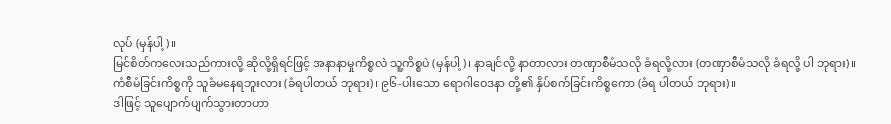လုပ် (မှန်ပါ့)။
မြင်စိတ်ကလေးသည်ကားလို့ ဆိုလို့ရှိရင်ဖြင့် အနာနာမှုကိစ္စလဲ သူ့ကိစ္စပဲ (မှန်ပါ့)၊ နာချင်လို့ နာတာလား တဏှာစီမံသလို ခံရလို့လား (တဏှာစီမံသလို ခံရလို့ ပါ ဘုရား)။
ကံစီမံခြင်းကိစ္စကို သူခံမနေရဘူးလား (ခံရပါတယ် ဘုရား)၊ ၉၆-ပါးသော ရောဂါဝေဒနာ တို့၏ နှိပ်စက်ခြင်းကိစ္စကော (ခံရ ပါတယ် ဘုရား)။
ဒါဖြင့် သူပျောက်ပျက်သွားတာဟာ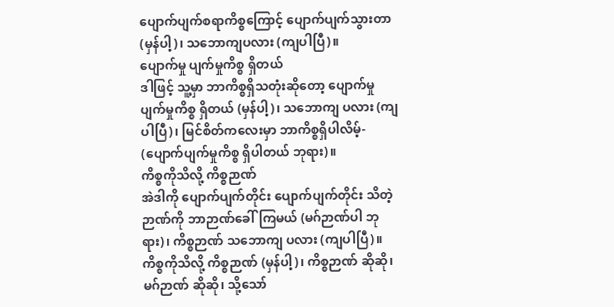ပျောက်ပျက်စရာကိစ္စကြောင့် ပျောက်ပျက်သွားတာ (မှန်ပါ့)၊ သဘောကျပလား (ကျပါပြီ)။
ပျောက်မှု ပျက်မှုကိစ္စ ရှိတယ်
ဒါဖြင့် သူ့မှာ ဘာကိစ္စရှိသတုံးဆိုတော့ ပျောက်မှု ပျက်မှုကိစ္စ ရှိတယ် (မှန်ပါ့)၊ သဘောကျ ပလား (ကျပါပြီ)၊ မြင်စိတ်ကလေးမှာ ဘာကိစ္စရှိပါလိမ့်- (ပျောက်ပျက်မှုကိစ္စ ရှိပါတယ် ဘုရား)။
ကိစ္စကိုသိလို့ ကိစ္စဉာဏ်
အဲဒါကို ပျောက်ပျက်တိုင်း ပျောက်ပျက်တိုင်း သိတဲ့ဉာဏ်ကို ဘာဉာဏ်ခေါ်ကြမယ် (မဂ်ဉာဏ်ပါ ဘုရား)၊ ကိစ္စဉာဏ် သဘောကျ ပလား (ကျပါပြီ)။
ကိစ္စကိုသိလို့ ကိစ္စဉာဏ် (မှန်ပါ့)၊ ကိစ္စဉာဏ် ဆိုဆို၊ မဂ်ဉာဏ် ဆိုဆို၊ သို့သော်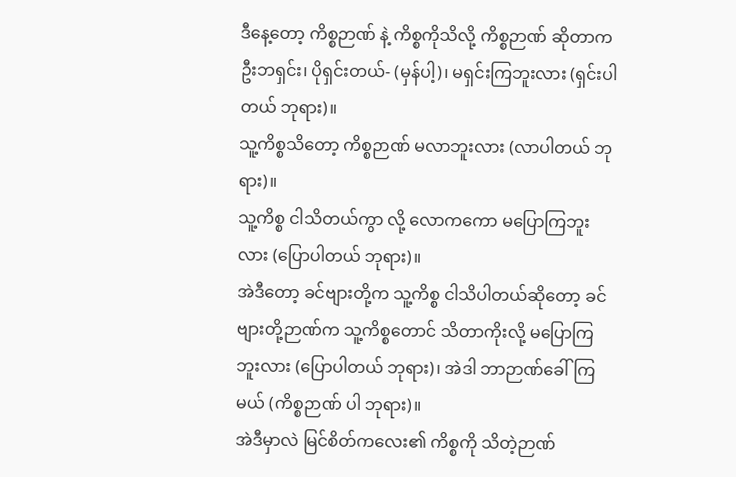ဒီနေ့တော့ ကိစ္စဉာဏ် နဲ့ ကိစ္စကိုသိလို့ ကိစ္စဉာဏ် ဆိုတာက ဦးဘရှင်း၊ ပိုရှင်းတယ်- (မှန်ပါ့)၊ မရှင်းကြဘူးလား (ရှင်းပါတယ် ဘုရား)။
သူ့ကိစ္စသိတော့ ကိစ္စဉာဏ် မလာဘူးလား (လာပါတယ် ဘုရား)။
သူ့ကိစ္စ ငါသိတယ်ကွာ လို့ လောကကော မပြောကြဘူးလား (ပြောပါတယ် ဘုရား)။
အဲဒီတော့ ခင်ဗျားတို့က သူ့ကိစ္စ ငါသိပါတယ်ဆိုတော့ ခင်ဗျားတို့ဉာဏ်က သူ့ကိစ္စတောင် သိတာကိုးလို့ မပြောကြဘူးလား (ပြောပါတယ် ဘုရား)၊ အဲဒါ ဘာဉာဏ်ခေါ်ကြမယ် (ကိစ္စဉာဏ် ပါ ဘုရား)။
အဲဒီမှာလဲ မြင်စိတ်ကလေး၏ ကိစ္စကို သိတဲ့ဉာဏ်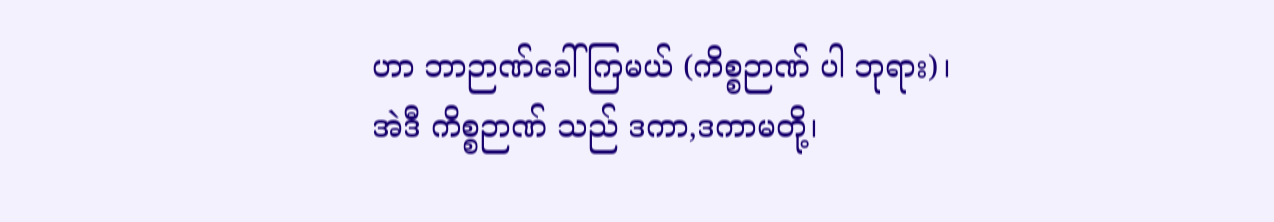ဟာ ဘာဉာဏ်ခေါ်ကြမယ် (ကိစ္စဉာဏ် ပါ ဘုရား)၊ အဲဒီ ကိစ္စဉာဏ် သည် ဒကာ,ဒကာမတို့၊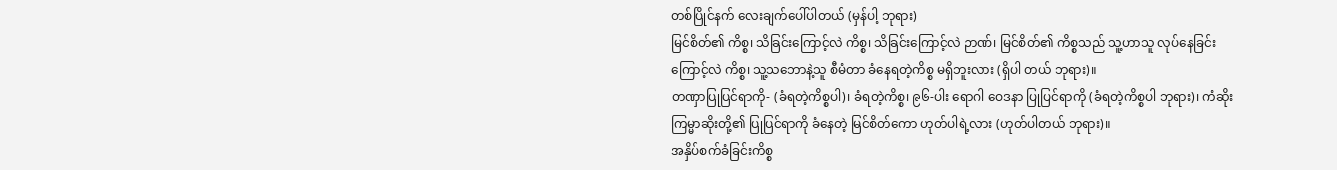တစ်ပြိုင်နက် လေးချက်ပေါ်ပါတယ် (မှန်ပါ့ ဘုရား)
မြင်စိတ်၏ ကိစ္စ၊ သိခြင်းကြောင့်လဲ ကိစ္စ၊ သိခြင်းကြောင့်လဲ ဉာဏ်၊ မြင်စိတ်၏ ကိစ္စသည် သူ့ဟာသူ လုပ်နေခြင်းကြောင့်လဲ ကိစ္စ၊ သူ့သဘောနဲ့သူ စီမံတာ ခံနေရတဲ့ကိစ္စ မရှိဘူးလား (ရှိပါ တယ် ဘုရား)။
တဏှာပြုပြင်ရာကို- (ခံရတဲ့ကိစ္စပါ)၊ ခံရတဲ့ကိစ္စ၊ ၉၆-ပါး ရောဂါ ဝေဒနာ ပြုပြင်ရာကို (ခံရတဲ့ကိစ္စပါ ဘုရား)၊ ကံဆိုး ကြမ္မာဆိုးတို့၏ ပြုပြင်ရာကို ခံနေတဲ့ မြင်စိတ်ကော ဟုတ်ပါရဲ့လား (ဟုတ်ပါတယ် ဘုရား)။
အနှိပ်စက်ခံခြင်းကိစ္စ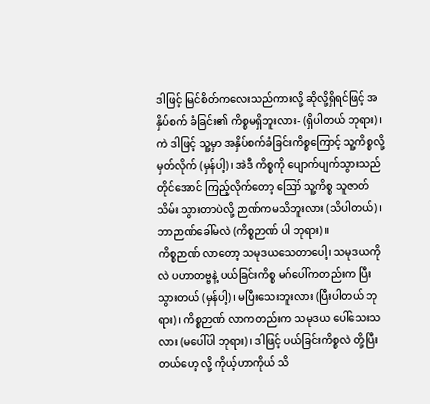ဒါဖြင့် မြင်စိတ်ကလေးသည်ကားလို့ ဆိုလို့ရှိရင်ဖြင့် အနှိပ်စက် ခံခြင်း၏ ကိစ္စမရှိဘူးလား- (ရှိပါတယ် ဘုရား)၊ ကဲ ဒါဖြင့် သူ့မှာ အနှိပ်စက်ခံခြင်းကိစ္စကြောင့် သူ့ကိစ္စလို့ မှတ်လိုက် (မှန်ပါ့)၊ အဲဒီ ကိစ္စကို ပျောက်ပျက်သွားသည်တိုင်အောင် ကြည့်လိုက်တော့ ဪ သူ့ကိစ္စ သူဇာတ်သိမ်း သွားတာပဲလို့ ဉာဏ်ကမသိဘူးလား (သိပါတယ်)၊ ဘာဉာဏ်ခေါ်မလဲ (ကိစ္စဉာဏ် ပါ ဘုရား)။
ကိစ္စဉာဏ် လာတော့ သမုဒယသေတာပေါ့၊ သမုဒယကိုလဲ ပဟာတဗ္ဗနဲ့ ပယ်ခြင်းကိစ္စ မဂ်ပေါ်ကတည်းက ပြီးသွားတယ် (မှန်ပါ့)၊ မပြီးသေးဘူးလား (ပြီးပါတယ် ဘုရား)၊ ကိစ္စဉာဏ် လာကတည်းက သမုဒယ ပေါ်သေးသလား (မပေါ်ပါ ဘုရား)၊ ဒါဖြင့် ပယ်ခြင်းကိစ္စလဲ တို့ပြီးတယ်ဟေ့ လို့ ကိုယ့်ဟာကိုယ် သိ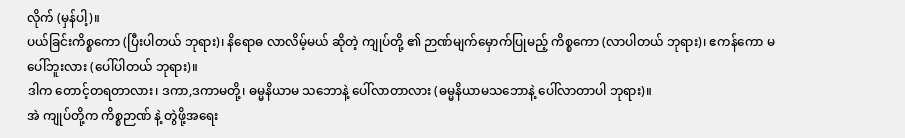လိုက် (မှန်ပါ့)။
ပယ်ခြင်းကိစ္စကော (ပြီးပါတယ် ဘုရား)၊ နိရောဓ လာလိမ့်မယ် ဆိုတဲ့ ကျုပ်တို့ ၏ ဉာဏ်မျက်မှောက်ပြုမည့် ကိစ္စကော (လာပါတယ် ဘုရား)၊ ဧကန်ကော မပေါ်ဘူးလား (ပေါ်ပါတယ် ဘုရား)။
ဒါက တောင့်တရတာလား၊ ဒကာ,ဒကာမတို့၊ ဓမ္မနိယာမ သဘောနဲ့ ပေါ်လာတာလား (ဓမ္မနိယာမသဘောနဲ့ ပေါ်လာတာပါ ဘုရား)။
အဲ ကျုပ်တို့က ကိစ္စဉာဏ် နဲ့ တွဲဖို့အရေး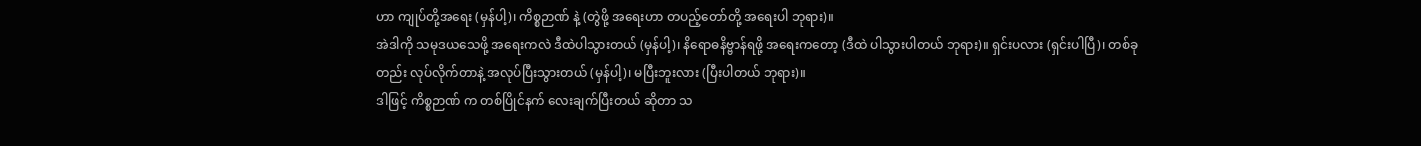ဟာ ကျုပ်တို့အရေး (မှန်ပါ့)၊ ကိစ္စဉာဏ် နဲ့ (တွဲဖို့ အရေးဟာ တပည့်တော်တို့ အရေးပါ ဘုရား)။
အဲဒါကို သမုဒယသေဖို့ အရေးကလဲ ဒီထဲပါသွားတယ် (မှန်ပါ့)၊ နိရောဓနိဗ္ဗာန်ရဖို့ အရေးကတော့ (ဒီထဲ ပါသွားပါတယ် ဘုရား)။ ရှင်းပလား (ရှင်းပါပြီ)၊ တစ်ခုတည်း လုပ်လိုက်တာနဲ့ အလုပ်ပြီးသွားတယ် (မှန်ပါ့)၊ မပြီးဘူးလား (ပြီးပါတယ် ဘုရား)။
ဒါဖြင့် ကိစ္စဉာဏ် က တစ်ပြိုင်နက် လေးချက်ပြီးတယ် ဆိုတာ သ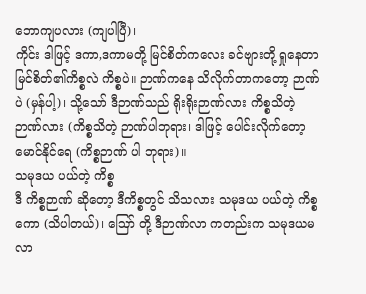ဘောကျပလား (ကျပါပြီ)၊
ကိုင်း ဒါဖြင့် ဒကာ,ဒကာမတို့ မြင်စိတ်ကလေး ခင်ဗျားတို့ ရှုနေတာ မြင်စိတ်၏ကိစ္စလဲ ကိစ္စပဲ။ ဉာဏ်ကနေ သိလိုက်တာကတော့ ဉာဏ်ပဲ (မှန်ပါ့)၊ သို့သော် ဒီဉာဏ်သည် ရိုးရိုးဉာဏ်လား ကိစ္စသိတဲ့ဉာဏ်လား (ကိစ္စသိတဲ့ ဉာဏ်ပါဘုရား၊ ဒါဖြင့် ပေါင်းလိုက်တော့ မောင်နိုင်ရေ (ကိစ္စဉာဏ် ပါ ဘုရား)။
သမုဒယ ပယ်တဲ့ ကိစ္စ
ဒီ ကိစ္စဉာဏ် ဆိုတော့ ဒီကိစ္စတွင် သိသလား သမုဒယ ပယ်တဲ့ ကိစ္စကော (သိပါတယ်)၊ ဪ တို့ ဒီဉာဏ်လာ ကတည်းက သမုဒယမလာ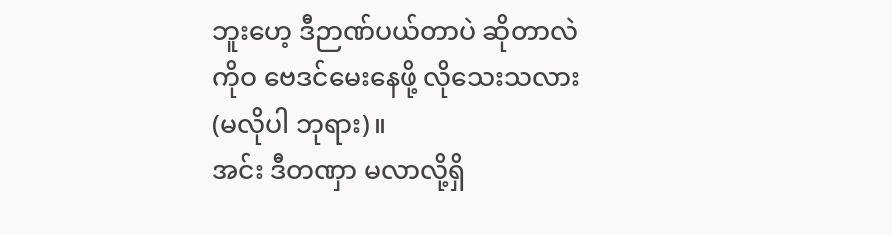ဘူးဟေ့ ဒီဉာဏ်ပယ်တာပဲ ဆိုတာလဲ ကိုဝ ဗေဒင်မေးနေဖို့ လိုသေးသလား (မလိုပါ ဘုရား)။
အင်း ဒီတဏှာ မလာလို့ရှိ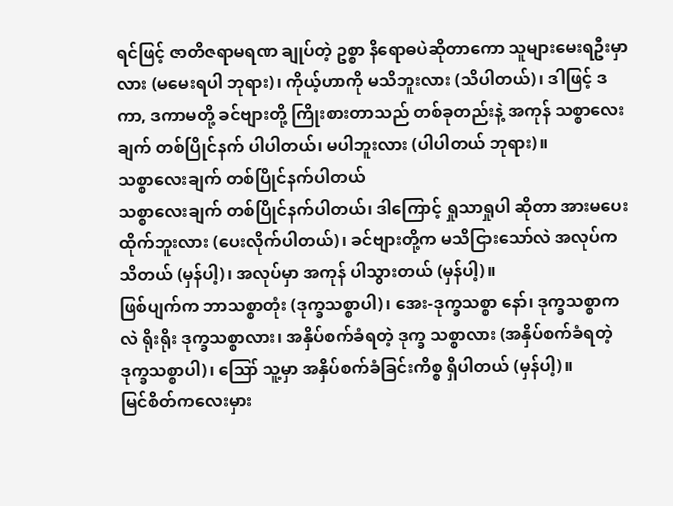ရင်ဖြင့် ဇာတိဇရာမရဏ ချုပ်တဲ့ ဥစ္စာ နိရောဓပဲဆိုတာကော သူများမေးရဦးမှာလား (မမေးရပါ ဘုရား)၊ ကိုယ့်ဟာကို မသိဘူးလား (သိပါတယ်)၊ ဒါဖြင့် ဒကာ, ဒကာမတို့ ခင်ဗျားတို့ ကြိုးစားတာသည် တစ်ခုတည်းနဲ့ အကုန် သစ္စာလေးချက် တစ်ပြိုင်နက် ပါပါတယ်၊ မပါဘူးလား (ပါပါတယ် ဘုရား)။
သစ္စာလေးချက် တစ်ပြိုင်နက်ပါတယ်
သစ္စာလေးချက် တစ်ပြိုင်နက်ပါတယ်၊ ဒါကြောင့် ရှုသာရှုပါ ဆိုတာ အားမပေးထိုက်ဘူးလား (ပေးလိုက်ပါတယ်)၊ ခင်ဗျားတို့က မသိငြားသော်လဲ အလုပ်က သိတယ် (မှန်ပါ့)၊ အလုပ်မှာ အကုန် ပါသွားတယ် (မှန်ပါ့)။
ဖြစ်ပျက်က ဘာသစ္စာတုံး (ဒုက္ခသစ္စာပါ)၊ အေး-ဒုက္ခသစ္စာ နော်၊ ဒုက္ခသစ္စာကလဲ ရိုးရိုး ဒုက္ခသစ္စာလား၊ အနှိပ်စက်ခံရတဲ့ ဒုက္ခ သစ္စာလား (အနှိပ်စက်ခံရတဲ့ ဒုက္ခသစ္စာပါ)၊ ဪ သူ့မှာ အနှိပ်စက်ခံခြင်းကိစ္စ ရှိပါတယ် (မှန်ပါ့)။
မြင်စိတ်ကလေးမှား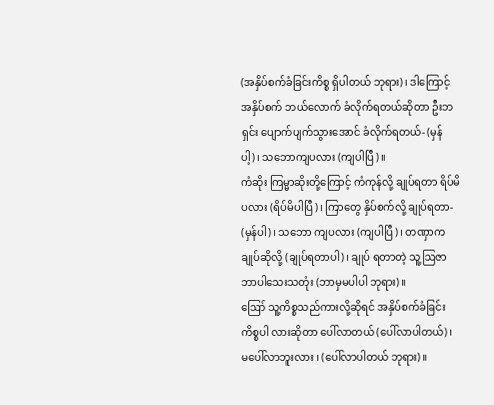(အနှိပ်စက်ခံခြင်းကိစ္စ ရှိပါတယ် ဘုရား)၊ ဒါကြောင့် အနှိပ်စက် ဘယ်လောက် ခံလိုက်ရတယ်ဆိုတာ ဦးဘရှင်း ပျောက်ပျက်သွားအောင် ခံလိုက်ရတယ်- (မှန်ပါ့)၊ သဘောကျပလား (ကျပါပြီ)။
ကံဆိုး ကြမ္မာဆိုးတို့ကြောင့် ကံကုန်လို့ ချုပ်ရတာ ရိပ်မိပလား (ရိပ်မိပါပြီ)၊ ကြာတွေ နှိပ်စက်လို့ ချုပ်ရတာ- (မှန်ပါ)၊ သဘော ကျပလား (ကျပါပြီ)၊ တဏှာက ချုပ်ဆိုလို့ (ချုပ်ရတာပါ)၊ ချုပ် ရတာတဲ့ သူ့ဩဇာ ဘာပါသေးသတုံး (ဘာမှမပါပါ ဘုရား)။
ဪ သူ့ကိစ္စသည်ကားလို့ဆိုရင် အနှိပ်စက်ခံခြင်း ကိစ္စပါ လားဆိုတာ ပေါ်လာတယ် (ပေါ်လာပါတယ်)၊ မပေါ်လာဘူးလား ၊ (ပေါ်လာပါတယ် ဘုရား)။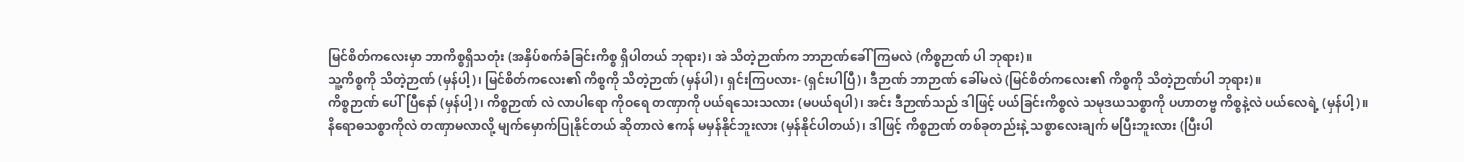မြင်စိတ်ကလေးမှာ ဘာကိစ္စရှိသတုံး (အနှိပ်စက်ခံခြင်းကိစ္စ ရှိပါတယ် ဘုရား)၊ အဲ သိတဲ့ဉာဏ်က ဘာဉာဏ်ခေါ်ကြမလဲ (ကိစ္စဉာဏ် ပါ ဘုရား)။
သူ့ကိစ္စကို သိတဲ့ဉာဏ် (မှန်ပါ့)၊ မြင်စိတ်ကလေး၏ ကိစ္စကို သိတဲ့ဉာဏ် (မှန်ပါ)၊ ရှင်းကြပလား- (ရှင်းပါပြီ)၊ ဒီဉာဏ် ဘာဉာဏ် ခေါ်မလဲ (မြင်စိတ်ကလေး၏ ကိစ္စကို သိတဲ့ဉာဏ်ပါ ဘုရား)။
ကိစ္စဉာဏ် ပေါ်ပြီနော် (မှန်ပါ့)၊ ကိစ္စဉာဏ် လဲ လာပါရော ကိုဝရေ တဏှာကို ပယ်ရသေးသလား (မပယ်ရပါ)၊ အင်း ဒီဉာဏ်သည် ဒါဖြင့် ပယ်ခြင်းကိစ္စလဲ သမုဒယသစ္စာကို ပဟာတဗ္ဗ ကိစ္စနဲ့လဲ ပယ်လေရဲ့ (မှန်ပါ့)။
နိရောဓသစ္စာကိုလဲ တဏှာမလာလို့ မျက်မှောက်ပြုနိုင်တယ် ဆိုတာလဲ ဧကန် မမှန်နိုင်ဘူးလား (မှန်နိုင်ပါတယ်)၊ ဒါဖြင့် ကိစ္စဉာဏ် တစ်ခုတည်းနဲ့ သစ္စာလေးချက် မပြီးဘူးလား (ပြီးပါ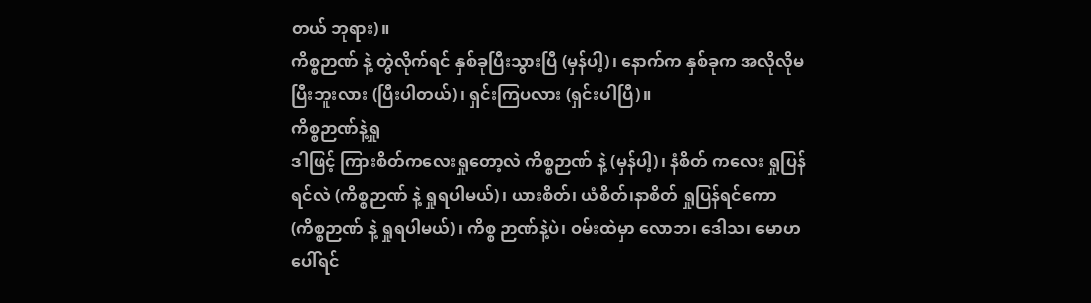တယ် ဘုရား)။
ကိစ္စဉာဏ် နဲ့ တွဲလိုက်ရင် နှစ်ခုပြီးသွားပြီ (မှန်ပါ့)၊ နောက်က နှစ်ခုက အလိုလိုမပြီးဘူးလား (ပြီးပါတယ်)၊ ရှင်းကြပလား (ရှင်းပါပြီ)။
ကိစ္စဉာဏ်နဲ့ရှု
ဒါဖြင့် ကြားစိတ်ကလေးရှုတော့လဲ ကိစ္စဉာဏ် နဲ့ (မှန်ပါ့)၊ နံစိတ် ကလေး ရှုပြန်ရင်လဲ (ကိစ္စဉာဏ် နဲ့ ရှုရပါမယ်)၊ ယားစိတ်၊ ယံစိတ်၊နာစိတ် ရှုပြန်ရင်ကော (ကိစ္စဉာဏ် နဲ့ ရှုရပါမယ်)၊ ကိစ္စ ဉာဏ်နဲ့ပဲ၊ ဝမ်းထဲမှာ လောဘ၊ ဒေါသ၊ မောဟ ပေါ်ရင်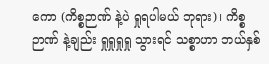ကော (ကိစ္စဉာဏ် နဲ့ပဲ ရှုရပါမယ် ဘုရား)၊ ကိစ္စဉာဏ် နဲ့ချည်း ရှုရှုရှုရှု သွားရင် သစ္စာဟာ ဘယ်နှစ်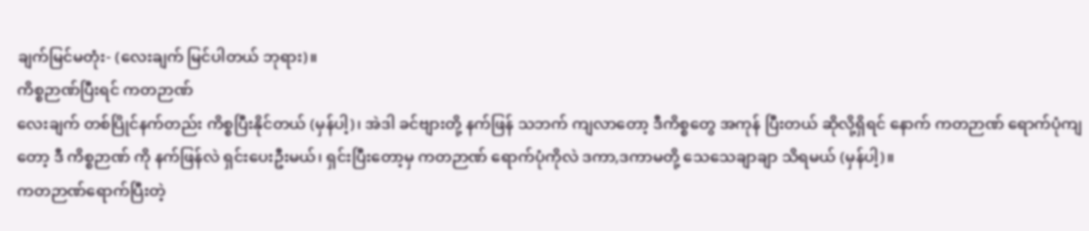ချက်မြင်မတုံး- (လေးချက် မြင်ပါတယ် ဘုရား)။
ကိစ္စဉာဏ်ပြီးရင် ကတဉာဏ်
လေးချက် တစ်ပြိုင်နက်တည်း ကိစ္စပြီးနိုင်တယ် (မှန်ပါ့)၊ အဲဒါ ခင်ဗျားတို့ နက်ဖြန် သဘက် ကျလာတော့ ဒီကိစ္စတွေ အကုန် ပြီးတယ် ဆိုလို့ရှိရင် နောက် ကတဉာဏ် ရောက်ပုံကျတော့ ဒီ ကိစ္စဉာဏ် ကို နက်ဖြန်လဲ ရှင်းပေးဦးမယ်၊ ရှင်းပြီးတော့မှ ကတဉာဏ် ရောက်ပုံကိုလဲ ဒကာ,ဒကာမတို့ သေသေချာချာ သိရမယ် (မှန်ပါ့)။
ကတဉာဏ်ရောက်ပြီးတဲ့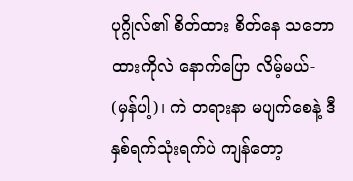ပုဂ္ဂိုလ်၏ စိတ်ထား စိတ်နေ သဘောထားကိုလဲ နောက်ပြော လိမ့်မယ်- (မှန်ပါ့)၊ ကဲ တရားနာ မပျက်စေနဲ့ ဒီ နှစ်ရက်သုံးရက်ပဲ ကျန်တော့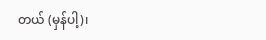တယ် (မှန်ပါ့)၊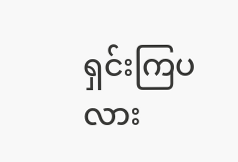ရှင်းကြပလား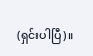(ရှင်းပါပြီ)။